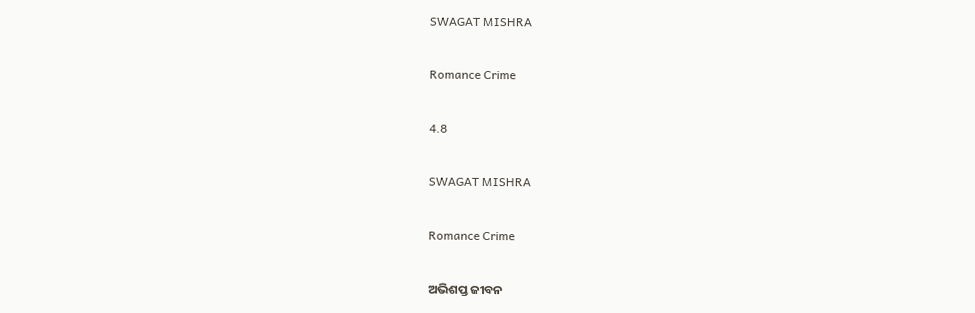SWAGAT MISHRA

Romance Crime

4.8

SWAGAT MISHRA

Romance Crime

ଅଭିଶପ୍ତ ଜୀବନ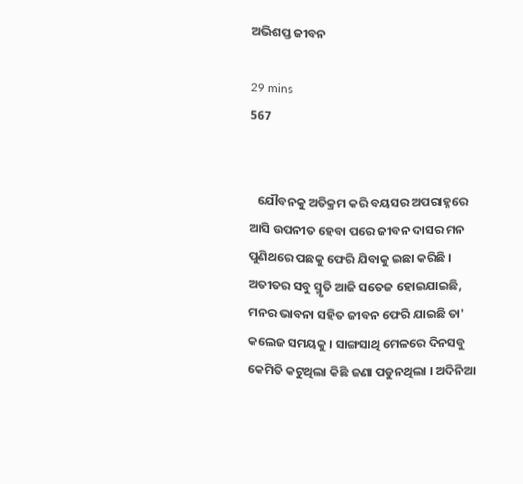ଅଭିଶପ୍ତ ଜୀବନ

29 mins
567


   ଯୌବନକୁ ଅତିକ୍ରମ କରି ବୟସର ଅପରାହ୍ନରେ ଆସି ଉପନୀତ ହେବା ପରେ ଜୀବନ ଦାସର ମନ ପୁଣିଥରେ ପଛକୁ ଫେରି ଯିବାକୁ ଇଛା କରିଛି । ଅତୀତର ସବୁ ସ୍ମୃତି ଆଜି ସତେଜ ହୋଇଯାଇଛି, ମନର ଭାବନା ସହିତ ଜୀବନ ଫେରି ଯାଇଛି ତା' କଲେଜ ସମୟକୁ । ସାଙ୍ଗସାଥି ମେଳରେ ଦିନସବୁ କେମିତି କଟୁଥିଲା କିଛି ଜଣା ପଡୁନଥିଲା । ଅଦିନିଆ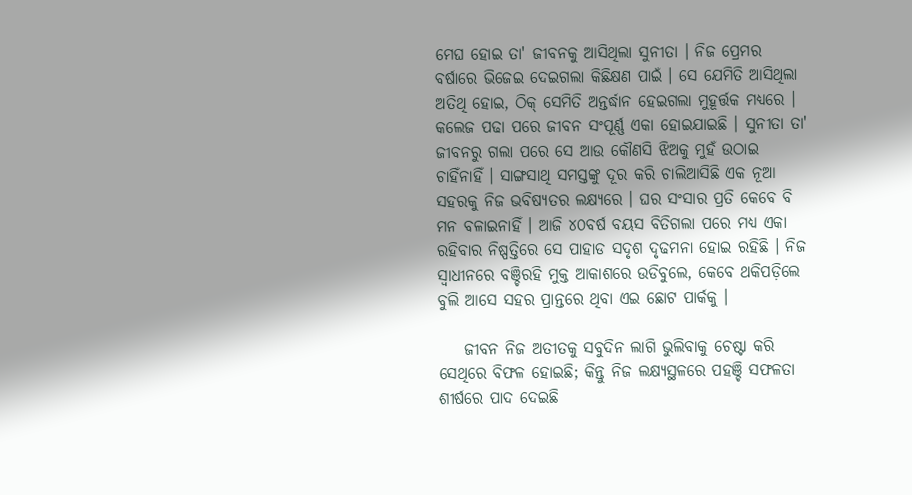ମେଘ ହୋଇ ତା' ଜୀବନକୁ ଆସିଥିଲା ସୁନୀତା । ନିଜ ପ୍ରେମର ବର୍ଷାରେ ଭିଜେଇ ଦେଇଗଲା କିଛିକ୍ଷଣ ପାଇଁ । ସେ ଯେମିତି ଆସିଥିଲା ଅତିଥି ହୋଇ, ଠିକ୍ ସେମିତି ଅନ୍ତର୍ଦ୍ଧାନ ହେଇଗଲା ମୁହୂର୍ତ୍ତକ ମଧ୍ୟରେ । କଲେଜ ପଢା ପରେ ଜୀବନ ସଂପୂର୍ଣ୍ଣ ଏକା ହୋଇଯାଇଛି । ସୁନୀତା ତା' ଜୀବନରୁ ଗଲା ପରେ ସେ ଆଉ କୌଣସି ଝିଅକୁ ମୁହଁ ଉଠାଇ ଚାହିଁନାହିଁ । ସାଙ୍ଗସାଥି ସମସ୍ତଙ୍କୁ ଦୂର କରି ଚାଲିଆସିଛି ଏକ ନୂଆ ସହରକୁ ନିଜ ଭବିଷ୍ୟତର ଲକ୍ଷ୍ୟରେ । ଘର ସଂସାର ପ୍ରତି କେବେ ବି ମନ ବଳାଇନାହିଁ । ଆଜି ୪୦ବର୍ଷ ବୟସ ବିତିଗଲା ପରେ ମଧ୍ୟ ଏକା ରହିବାର ନିଷ୍ପତ୍ତିରେ ସେ ପାହାଡ ସଦୃଶ ଦୃଢମନା ହୋଇ ରହିଛି । ନିଜ ସ୍ଵାଧୀନରେ ବଞ୍ଚିରହି ମୁକ୍ତ ଆକାଶରେ ଉଡିବୁଲେ, କେବେ ଥକିପଡ଼ିଲେ ବୁଲି ଆସେ ସହର ପ୍ରାନ୍ତରେ ଥିବା ଏଇ ଛୋଟ ପାର୍କକୁ ।

    ଜୀବନ ନିଜ ଅତୀତକୁ ସବୁଦିନ ଲାଗି ଭୁଲିବାକୁ ଚେଷ୍ଟା କରି ସେଥିରେ ବିଫଳ ହୋଇଛି; କିନ୍ତୁ ନିଜ ଲକ୍ଷ୍ୟସ୍ଥଳରେ ପହଞ୍ଚି ସଫଳତା ଶୀର୍ଷରେ ପାଦ ଦେଇଛି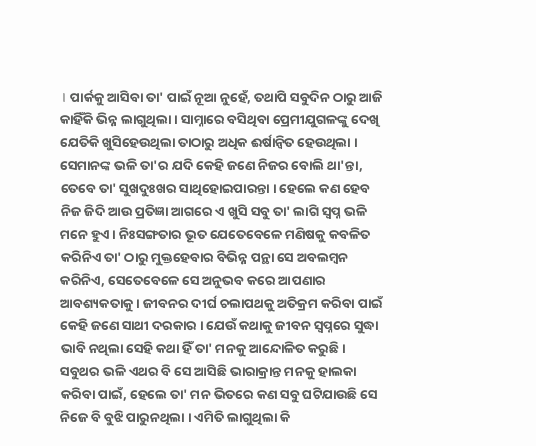। ପାର୍କକୁ ଆସିବା ତା' ପାଇଁ ନୂଆ ନୁହେଁ, ତଥାପି ସବୁଦିନ ଠାରୁ ଆଜି କାହିଁକି ଭିନ୍ନ ଲାଗୁଥିଲା । ସାମ୍ନାରେ ବସିଥିବା ପ୍ରେମୀଯୁଗଳଙ୍କୁ ଦେଖି ଯେତିକି ଖୁସିହେଉଥିଲା ତାଠାରୁ ଅଧିକ ଈର୍ଷାନ୍ୱିତ ହେଉଥିଲା । ସେମାନଙ୍କ ଭଳି ତା'ର ଯଦି କେହି ଜଣେ ନିଜର ବୋଲି ଥା'ନ୍ତା, ତେବେ ତା' ସୁଖଦୁଃଖର ସାଥିହୋଇପାରନ୍ତା । ହେଲେ କଣ ହେବ ନିଜ ଜିଦି ଆଉ ପ୍ରତିଜ୍ଞା ଆଗରେ ଏ ଖୁସି ସବୁ ତା' ଲାଗି ସ୍ୱପ୍ନ ଭଳି ମନେ ହୁଏ । ନିଃସଙ୍ଗତାର ଭୂତ ଯେତେବେଳେ ମଣିଷକୁ କବଳିତ କରିନିଏ ତା' ଠାରୁ ମୁକ୍ତହେବାର ବିଭିନ୍ନ ପନ୍ଥା ସେ ଅବଲମ୍ବନ କରିନିଏ, ସେତେବେଳେ ସେ ଅନୁଭବ କରେ ଆପଣାର ଆବଶ୍ୟକତାକୁ । ଜୀବନର ଦୀର୍ଘ ଚଲାପଥକୁ ଅତିକ୍ରମ କରିବା ପାଇଁ କେହି ଜଣେ ସାଥୀ ଦରକାର । ଯେଉଁ କଥାକୁ ଜୀବନ ସ୍ୱପ୍ନରେ ସୁଦ୍ଧା ଭାବି ନଥିଲା ସେହି କଥା ହିଁ ତା' ମନକୁ ଆନ୍ଦୋଳିତ କରୁଛି । ସବୁଥର ଭଳି ଏଥର ବି ସେ ଆସିଛି ଭାରାକ୍ରାନ୍ତ ମନକୁ ହାଲକା କରିବା ପାଇଁ, ହେଲେ ତା' ମନ ଭିତରେ କଣ ସବୁ ଘଟିଯାଉଛି ସେ ନିଜେ ବି ବୁଝି ପାରୁନଥିଲା । ଏମିତି ଲାଗୁଥିଲା କି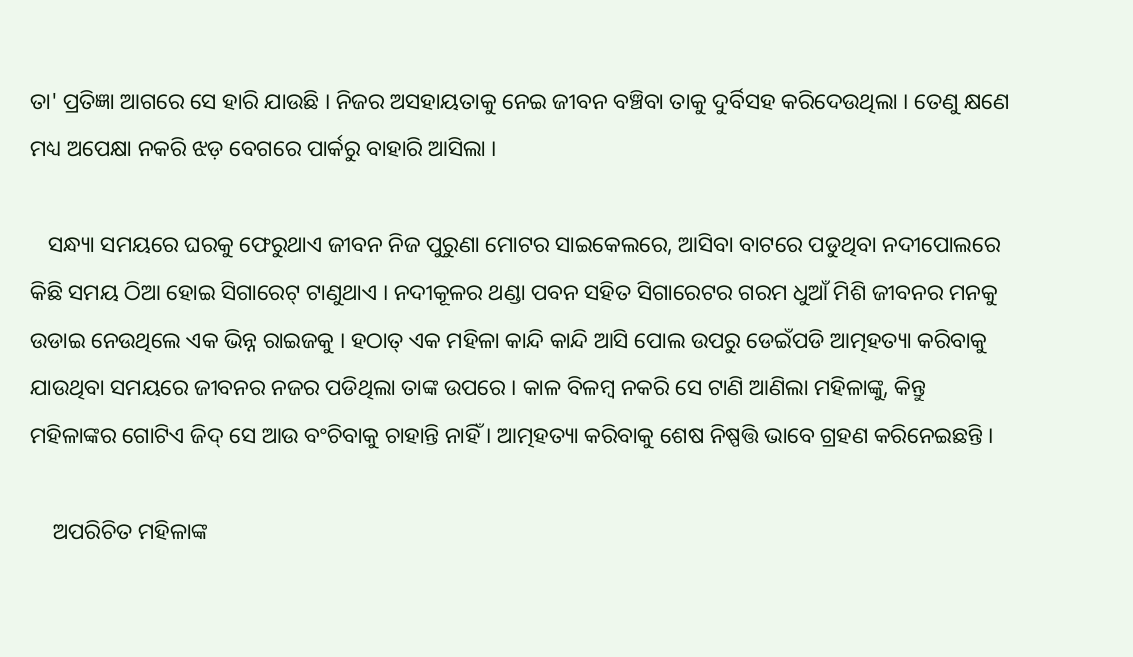ତା' ପ୍ରତିଜ୍ଞା ଆଗରେ ସେ ହାରି ଯାଉଛି । ନିଜର ଅସହାୟତାକୁ ନେଇ ଜୀବନ ବଞ୍ଚିବା ତାକୁ ଦୁର୍ବିସହ କରିଦେଉଥିଲା । ତେଣୁ କ୍ଷଣେ ମଧ୍ୟ ଅପେକ୍ଷା ନକରି ଝଡ଼ ବେଗରେ ପାର୍କରୁ ବାହାରି ଆସିଲା ।

   ସନ୍ଧ୍ୟା ସମୟରେ ଘରକୁ ଫେରୁଥାଏ ଜୀବନ ନିଜ ପୁରୁଣା ମୋଟର ସାଇକେଲରେ, ଆସିବା ବାଟରେ ପଡୁଥିବା ନଦୀପୋଲରେ କିଛି ସମୟ ଠିଆ ହୋଇ ସିଗାରେଟ୍ ଟାଣୁଥାଏ । ନଦୀକୂଳର ଥଣ୍ଡା ପବନ ସହିତ ସିଗାରେଟର ଗରମ ଧୁଆଁ ମିଶି ଜୀବନର ମନକୁ ଉଡାଇ ନେଉଥିଲେ ଏକ ଭିନ୍ନ ରାଇଜକୁ । ହଠାତ୍ ଏକ ମହିଳା କାନ୍ଦି କାନ୍ଦି ଆସି ପୋଲ ଉପରୁ ଡେଇଁପଡି ଆତ୍ମହତ୍ୟା କରିବାକୁ ଯାଉଥିବା ସମୟରେ ଜୀବନର ନଜର ପଡିଥିଲା ତାଙ୍କ ଉପରେ । କାଳ ବିଳମ୍ବ ନକରି ସେ ଟାଣି ଆଣିଲା ମହିଳାଙ୍କୁ, କିନ୍ତୁ ମହିଳାଙ୍କର ଗୋଟିଏ ଜିଦ୍ ସେ ଆଉ ବଂଚିବାକୁ ଚାହାନ୍ତି ନାହିଁ । ଆତ୍ମହତ୍ୟା କରିବାକୁ ଶେଷ ନିଷ୍ପତ୍ତି ଭାବେ ଗ୍ରହଣ କରିନେଇଛନ୍ତି ।

    ଅପରିଚିତ ମହିଳାଙ୍କ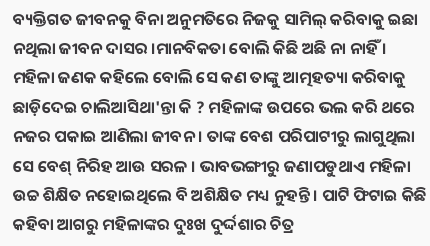ବ୍ୟକ୍ତିଗତ ଜୀବନକୁ ବିନା ଅନୁମତିରେ ନିଜକୁ ସାମିଲ୍ କରିବାକୁ ଇଛା ନଥିଲା ଜୀବନ ଦାସର ।ମାନବିକତା ବୋଲି କିଛି ଅଛି ନା ନାହିଁ । ମହିଳା ଜଣକ କହିଲେ ବୋଲି ସେ କଣ ତାଙ୍କୁ ଆତ୍ମହତ୍ୟା କରିବାକୁ ଛାଡ଼ିଦେଇ ଚାଲିଆସିଥା'ନ୍ତା କି ? ମହିଳାଙ୍କ ଉପରେ ଭଲ କରି ଥରେ ନଜର ପକାଇ ଆଣିଲା ଜୀବନ । ତାଙ୍କ ବେଶ ପରିପାଟୀରୁ ଲାଗୁଥିଲା ସେ ବେଶ୍ ନିରିହ ଆଉ ସରଳ । ଭାବଭଙ୍ଗୀରୁ ଜଣାପଡୁଥାଏ ମହିଳା ଉଚ୍ଚ ଶିକ୍ଷିତ ନହୋଇଥିଲେ ବି ଅଶିକ୍ଷିତ ମଧ୍ୟ ନୁହନ୍ତି । ପାଟି ଫିଟାଇ କିଛି କହିବା ଆଗରୁ ମହିଳାଙ୍କର ଦୁଃଖ ଦୁର୍ଦ୍ଦଶାର ଚିତ୍ର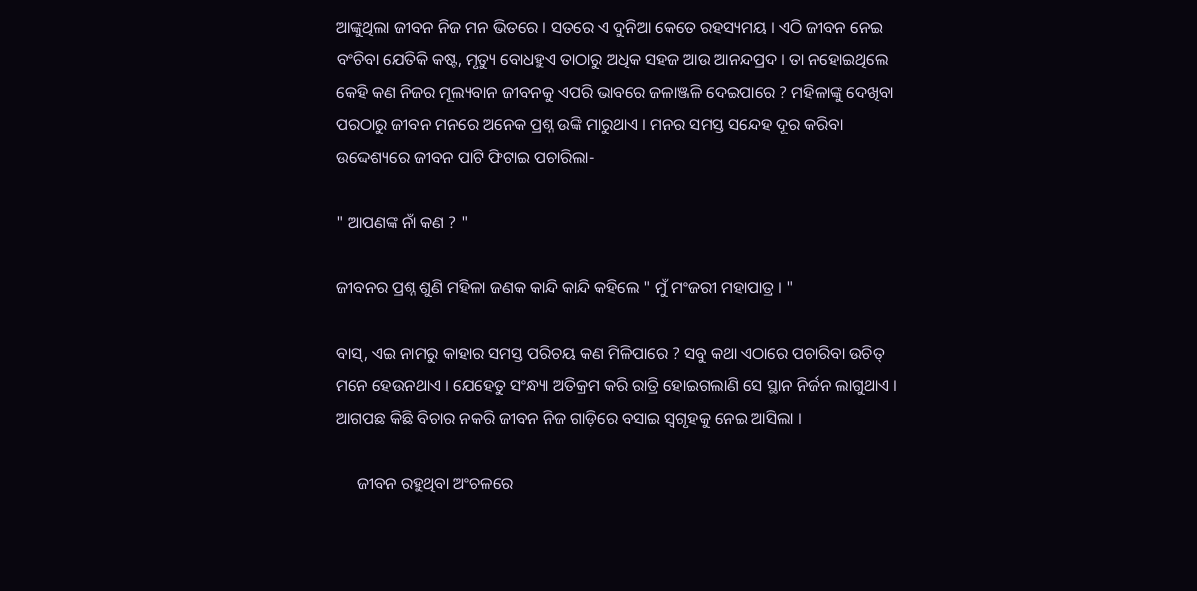ଆଙ୍କୁଥିଲା ଜୀବନ ନିଜ ମନ ଭିତରେ । ସତରେ ଏ ଦୁନିଆ କେତେ ରହସ୍ୟମୟ । ଏଠି ଜୀବନ ନେଇ ବଂଚିବା ଯେତିକି କଷ୍ଟ, ମୃତ୍ୟୁ ବୋଧହୁଏ ତାଠାରୁ ଅଧିକ ସହଜ ଆଉ ଆନନ୍ଦପ୍ରଦ । ତା ନହୋଇଥିଲେ କେହି କଣ ନିଜର ମୂଲ୍ୟବାନ ଜୀବନକୁ ଏପରି ଭାବରେ ଜଳାଞ୍ଜଳି ଦେଇପାରେ ? ମହିଳାଙ୍କୁ ଦେଖିବା ପରଠାରୁ ଜୀବନ ମନରେ ଅନେକ ପ୍ରଶ୍ନ ଉଙ୍କି ମାରୁଥାଏ । ମନର ସମସ୍ତ ସନ୍ଦେହ ଦୂର କରିବା ଉଦ୍ଦେଶ୍ୟରେ ଜୀବନ ପାଟି ଫିଟାଇ ପଚାରିଲା-

" ଆପଣଙ୍କ ନାଁ କଣ ? "

ଜୀବନର ପ୍ରଶ୍ନ ଶୁଣି ମହିଳା ଜଣକ କାନ୍ଦି କାନ୍ଦି କହିଲେ " ମୁଁ ମଂଜରୀ ମହାପାତ୍ର । "

ବାସ୍, ଏଇ ନାମରୁ କାହାର ସମସ୍ତ ପରିଚୟ କଣ ମିଳିପାରେ ? ସବୁ କଥା ଏଠାରେ ପଚାରିବା ଉଚିତ୍ ମନେ ହେଉନଥାଏ । ଯେହେତୁ ସଂନ୍ଧ୍ୟା ଅତିକ୍ରମ କରି ରାତ୍ରି ହୋଇଗଲାଣି ସେ ସ୍ଥାନ ନିର୍ଜନ ଲାଗୁଥାଏ । ଆଗପଛ କିଛି ବିଚାର ନକରି ଜୀବନ ନିଜ ଗାଡ଼ିରେ ବସାଇ ସ୍ୱଗୃହକୁ ନେଇ ଆସିଲା ।

     ଜୀବନ ରହୁଥିବା ଅଂଚଳରେ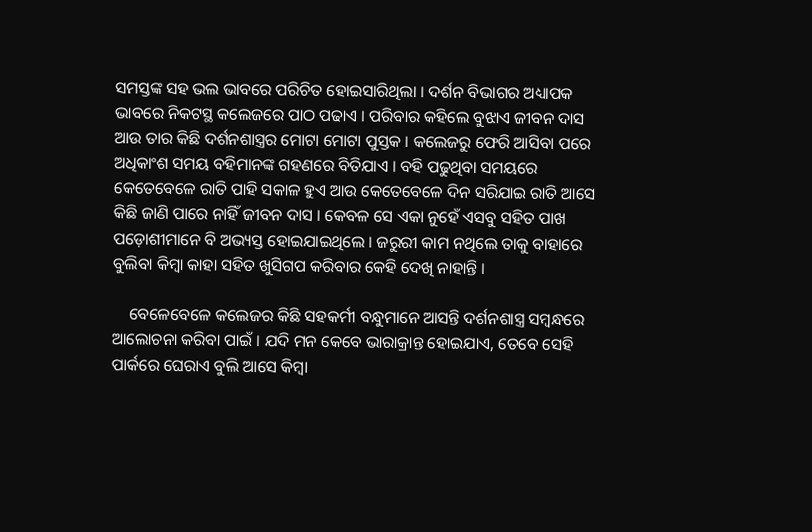ସମସ୍ତଙ୍କ ସହ ଭଲ ଭାବରେ ପରିଚିତ ହୋଇସାରିଥିଲା । ଦର୍ଶନ ବିଭାଗର ଅଧ୍ୟାପକ ଭାବରେ ନିକଟସ୍ଥ କଲେଜରେ ପାଠ ପଢାଏ । ପରିବାର କହିଲେ ବୁଝାଏ ଜୀବନ ଦାସ ଆଉ ତାର କିଛି ଦର୍ଶନଶାସ୍ତ୍ରର ମୋଟା ମୋଟା ପୁସ୍ତକ । କଲେଜରୁ ଫେରି ଆସିବା ପରେ ଅଧିକାଂଶ ସମୟ ବହିମାନଙ୍କ ଗହଣରେ ବିତିଯାଏ । ବହି ପଢୁଥିବା ସମୟରେ କେତେବେଳେ ରାତି ପାହି ସକାଳ ହୁଏ ଆଉ କେତେବେଳେ ଦିନ ସରିଯାଇ ରାତି ଆସେ କିଛି ଜାଣି ପାରେ ନାହିଁ ଜୀବନ ଦାସ । କେବଳ ସେ ଏକା ନୁହେଁ ଏସବୁ ସହିତ ପାଖ ପଡ଼ୋଶୀମାନେ ବି ଅଭ୍ୟସ୍ତ ହୋଇଯାଇଥିଲେ । ଜରୁରୀ କାମ ନଥିଲେ ତାକୁ ବାହାରେ ବୁଲିବା କିମ୍ବା କାହା ସହିତ ଖୁସିଗପ କରିବାର କେହି ଦେଖି ନାହାନ୍ତି ।

    ବେଳେବେଳେ କଲେଜର କିଛି ସହକର୍ମୀ ବନ୍ଧୁମାନେ ଆସନ୍ତି ଦର୍ଶନଶାସ୍ତ୍ର ସମ୍ବନ୍ଧରେ ଆଲୋଚନା କରିବା ପାଇଁ । ଯଦି ମନ କେବେ ଭାରାକ୍ରାନ୍ତ ହୋଇଯାଏ, ତେବେ ସେହି ପାର୍କରେ ଘେରାଏ ବୁଲି ଆସେ କିମ୍ବା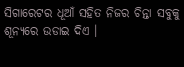ସିଗାରେଟର ଧୂଆଁ ସହିତ ନିଜର ଚିନ୍ତା ସବୁକୁ ଶୂନ୍ୟରେ ଉଡାଇ ଦିଏ ।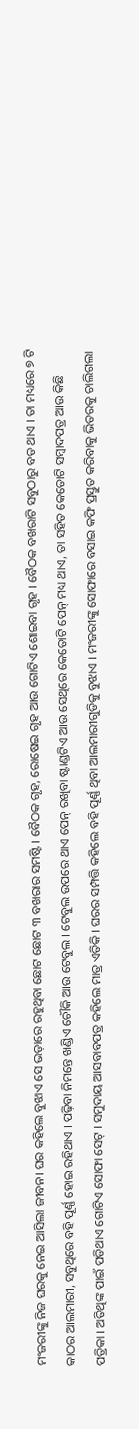ମଂଜରୀଙ୍କୁ ନିଜ ଘରକୁ ନେଇ ଆସିଲା ଜୀବନ। ଘର କହିଲେ ବୁଝାଏ ସେ ଭଡ଼ାରେ ରହୁଥିବା ଛୋଟ ଛୋଟ ୩ ବଖରାର ସମଷ୍ଟି । ବୈଠକ ଗୃହ, ରୋଷେଇ ଗୃହ ଆଉ ଗୋଟିଏ ଶୋଇବା ଗୃହ । ବୈଠକ ବଖରାଟି ସବୁଠାରୁ ବଡ ଥାଏ । ତା ମଧ୍ୟରେ ୭ ଟି କାଠର ଆଲମାରୀ, ସବୁଥିରେ ବହି ପୂର୍ଣ୍ଣ ହୋଇ ରହିଥାଏ । ପଢ଼ିବା ନିମନ୍ତେ ଖଣ୍ଡିଏ ଚୌକି ଆଉ ଟେବୁଲ । ଟେବୁଲ ଉପରେ ଥାଏ ପେନ୍ ରଖିବା ଷ୍ଟାଣ୍ଡଟିଏ ଆଉ ସେଥିରେ କେତୋଟି ପେନ୍ ମଧ୍ୟ ଥାଏ, ତା ସହିତ କେତୋଟି ସମ୍ବାଦପତ୍ର ଆଉ କିଛି ପତ୍ରିକା । ଅତିଥିଙ୍କ ପାଇଁ ପଡିଥାଏ ଗୋଟିଏ ସୋଫା ସେଟ୍ । ସମୁଦାୟ ଆସବାବପତ୍ର କହିଲେ ମାତ୍ର ଏତିକି । ଘରର ସମ୍ପତ୍ତି କହିଲେ ବହି ପୂର୍ଣ୍ଣ ଥିବା ଆଲମାରୀଗୁଡିକୁ ବୁଝାଏ । ମଂଜରୀଙ୍କୁ ସୋଫାରେ ବସାଇ କଫି ପ୍ରସ୍ତୁତ କରିବାକୁ ଭିତରକୁ ଚାଲିଗଲା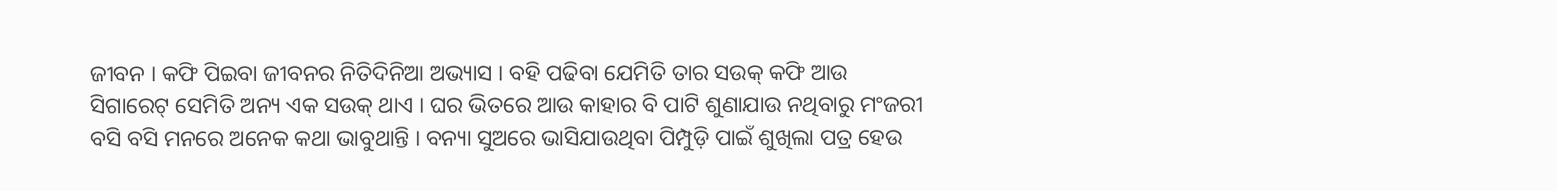ଜୀବନ । କଫି ପିଇବା ଜୀବନର ନିତିଦିନିଆ ଅଭ୍ୟାସ । ବହି ପଢିବା ଯେମିତି ତାର ସଉକ୍ କଫି ଆଉ ସିଗାରେଟ୍ ସେମିତି ଅନ୍ୟ ଏକ ସଉକ୍ ଥାଏ । ଘର ଭିତରେ ଆଉ କାହାର ବି ପାଟି ଶୁଣାଯାଉ ନଥିବାରୁ ମଂଜରୀ ବସି ବସି ମନରେ ଅନେକ କଥା ଭାବୁଥାନ୍ତି । ବନ୍ୟା ସୁଅରେ ଭାସିଯାଉଥିବା ପିମ୍ପୁଡ଼ି ପାଇଁ ଶୁଖିଲା ପତ୍ର ହେଉ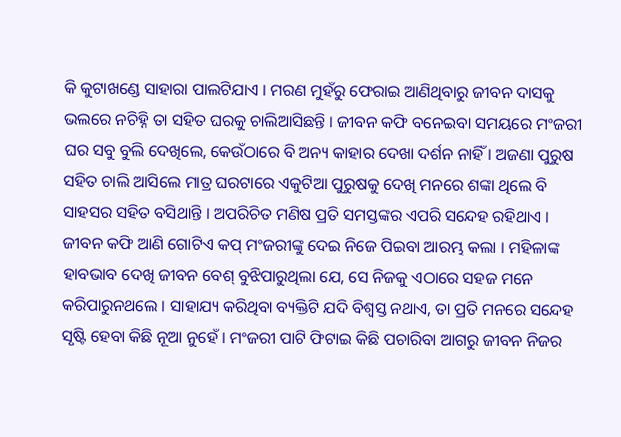କି କୁଟାଖଣ୍ଡେ ସାହାରା ପାଲଟିଯାଏ । ମରଣ ମୁହଁରୁ ଫେରାଇ ଆଣିଥିବାରୁ ଜୀବନ ଦାସକୁ ଭଲରେ ନଚିହ୍ନି ତା ସହିତ ଘରକୁ ଚାଲିଆସିଛନ୍ତି । ଜୀବନ କଫି ବନେଇବା ସମୟରେ ମଂଜରୀ ଘର ସବୁ ବୁଲି ଦେଖିଲେ, କେଉଁଠାରେ ବି ଅନ୍ୟ କାହାର ଦେଖା ଦର୍ଶନ ନାହିଁ । ଅଜଣା ପୁରୁଷ ସହିତ ଚାଲି ଆସିଲେ ମାତ୍ର ଘରଟାରେ ଏକୁଟିଆ ପୁରୁଷକୁ ଦେଖି ମନରେ ଶଙ୍କା ଥିଲେ ବି ସାହସର ସହିତ ବସିଥାନ୍ତି । ଅପରିଚିତ ମଣିଷ ପ୍ରତି ସମସ୍ତଙ୍କର ଏପରି ସନ୍ଦେହ ରହିଥାଏ । ଜୀବନ କଫି ଆଣି ଗୋଟିଏ କପ୍ ମଂଜରୀଙ୍କୁ ଦେଇ ନିଜେ ପିଇବା ଆରମ୍ଭ କଲା । ମହିଳାଙ୍କ ହାବଭାବ ଦେଖି ଜୀବନ ବେଶ୍ ବୁଝିପାରୁଥିଲା ଯେ, ସେ ନିଜକୁ ଏଠାରେ ସହଜ ମନେ କରିପାରୁନଥଲେ । ସାହାଯ୍ୟ କରିଥିବା ବ୍ୟକ୍ତିଟି ଯଦି ବିଶ୍ୱସ୍ତ ନଥାଏ, ତା ପ୍ରତି ମନରେ ସନ୍ଦେହ ସୃଷ୍ଟି ହେବା କିଛି ନୂଆ ନୁହେଁ । ମଂଜରୀ ପାଟି ଫିଟାଇ କିଛି ପଚାରିବା ଆଗରୁ ଜୀବନ ନିଜର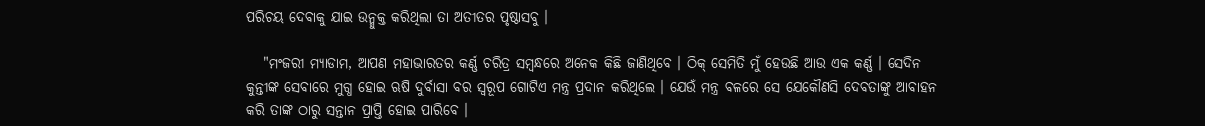ପରିଚୟ ଦେବାକୁ ଯାଇ ଉନ୍ମୁକ୍ତ କରିଥିଲା ତା ଅତୀତର ପୃଷ୍ଠାସବୁ ।

   "ମଂଜରୀ ମ୍ୟାଡାମ, ଆପଣ ମହାଭାରତର କର୍ଣ୍ଣ ଚରିତ୍ର ସମ୍ବନ୍ଧରେ ଅନେକ କିଛି ଜାଣିଥିବେ । ଠିକ୍ ସେମିତି ମୁଁ ହେଉଛି ଆଉ ଏକ କର୍ଣ୍ଣ । ସେଦିନ କୁନ୍ତୀଙ୍କ ସେବାରେ ମୁଗ୍ଧ ହୋଇ ଋଷି ଦୁର୍ବାସା ବର ସ୍ୱରୂପ ଗୋଟିଏ ମନ୍ତ୍ର ପ୍ରଦାନ କରିଥିଲେ । ଯେଉଁ ମନ୍ତ୍ର ବଳରେ ସେ ଯେକୌଣସି ଦେବତାଙ୍କୁ ଆବାହନ କରି ତାଙ୍କ ଠାରୁ ସନ୍ତାନ ପ୍ରାପ୍ତି ହୋଇ ପାରିବେ ।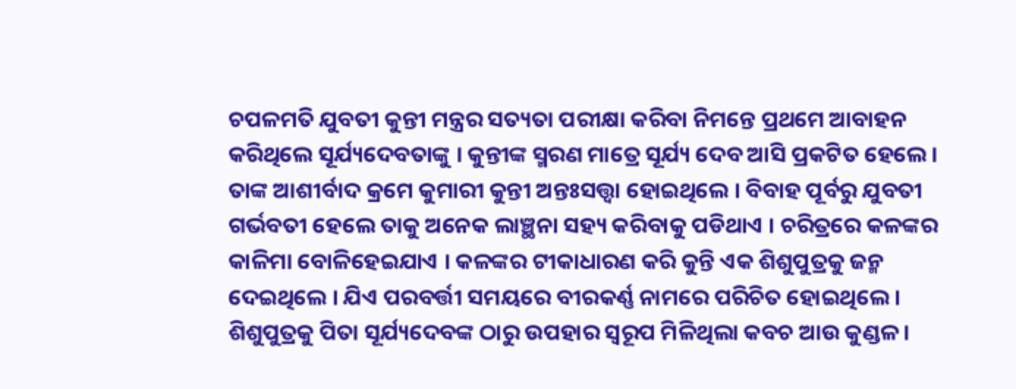ଚପଳମତି ଯୁବତୀ କୁନ୍ତୀ ମନ୍ତ୍ରର ସତ୍ୟତା ପରୀକ୍ଷା କରିବା ନିମନ୍ତେ ପ୍ରଥମେ ଆବାହନ କରିଥିଲେ ସୂର୍ଯ୍ୟଦେବତାଙ୍କୁ । କୁନ୍ତୀଙ୍କ ସ୍ମରଣ ମାତ୍ରେ ସୂର୍ଯ୍ୟ ଦେବ ଆସି ପ୍ରକଟିତ ହେଲେ । ତାଙ୍କ ଆଶୀର୍ବାଦ କ୍ରମେ କୁମାରୀ କୁନ୍ତୀ ଅନ୍ତଃସତ୍ତ୍ଵା ହୋଇଥିଲେ । ବିବାହ ପୂର୍ବରୁ ଯୁବତୀ ଗର୍ଭବତୀ ହେଲେ ତାକୁ ଅନେକ ଲାଞ୍ଛନା ସହ୍ୟ କରିବାକୁ ପଡିଥାଏ । ଚରିତ୍ରରେ କଳଙ୍କର କାଳିମା ବୋଳିହେଇଯାଏ । କଳଙ୍କର ଟୀକାଧାରଣ କରି କୁନ୍ତି ଏକ ଶିଶୁପୁତ୍ରକୁ ଜନ୍ମ ଦେଇଥିଲେ । ଯିଏ ପରବର୍ତ୍ତୀ ସମୟରେ ବୀରକର୍ଣ୍ଣ ନାମରେ ପରିଚିତ ହୋଇଥିଲେ । ଶିଶୁପୁତ୍ରକୁ ପିତା ସୂର୍ଯ୍ୟଦେବଙ୍କ ଠାରୁ ଉପହାର ସ୍ଵରୂପ ମିଳିଥିଲା କବଚ ଆଉ କୁଣ୍ଡଳ ।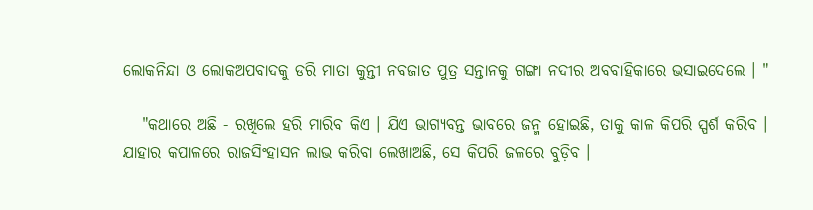ଲୋକନିନ୍ଦା ଓ ଲୋକଅପବାଦକୁ ଡରି ମାତା କୁନ୍ତୀ ନବଜାତ ପୁତ୍ର ସନ୍ତାନକୁ ଗଙ୍ଗା ନଦୀର ଅବବାହିକାରେ ଭସାଇଦେଲେ । "

   "କଥାରେ ଅଛି - ରଖିଲେ ହରି ମାରିବ କିଏ । ଯିଏ ଭାଗ୍ୟବନ୍ତ ଭାବରେ ଜନ୍ମ ହୋଇଛି, ତାକୁ କାଳ କିପରି ସ୍ପର୍ଶ କରିବ । ଯାହାର କପାଳରେ ରାଜସିଂହାସନ ଲାଭ କରିବା ଲେଖାଅଛି, ସେ କିପରି ଜଳରେ ବୁଡ଼ିବ ।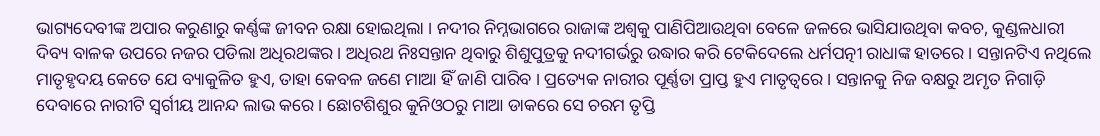ଭାଗ୍ୟଦେବୀଙ୍କ ଅପାର କରୁଣାରୁ କର୍ଣ୍ଣଙ୍କ ଜୀବନ ରକ୍ଷା ହୋଇଥିଲା । ନଦୀର ନିମ୍ନଭାଗରେ ରାଜାଙ୍କ ଅଶ୍ୱକୁ ପାଣିପିଆଉଥିବା ବେଳେ ଜଳରେ ଭାସିଯାଉଥିବା କବଚ, କୁଣ୍ଡଳଧାରୀ ଦିବ୍ୟ ବାଳକ ଉପରେ ନଜର ପଡିଲା ଅଧିରଥଙ୍କର । ଅଧିରଥ ନିଃସନ୍ତାନ ଥିବାରୁ ଶିଶୁପୁତ୍ରକୁ ନଦୀଗର୍ଭରୁ ଉଦ୍ଧାର କରି ଟେକିଦେଲେ ଧର୍ମପତ୍ନୀ ରାଧାଙ୍କ ହାତରେ । ସନ୍ତାନଟିଏ ନଥିଲେ ମାତୃହୃଦୟ କେତେ ଯେ ବ୍ୟାକୁଳିତ ହୁଏ, ତାହା କେବଳ ଜଣେ ମାଆ ହିଁ ଜାଣି ପାରିବ । ପ୍ରତ୍ୟେକ ନାରୀର ପୂର୍ଣ୍ଣତା ପ୍ରାପ୍ତ ହୁଏ ମାତୃତ୍ୱରେ । ସନ୍ତାନକୁ ନିଜ ବକ୍ଷରୁ ଅମୃତ ନିଗାଡ଼ି ଦେବାରେ ନାରୀଟି ସ୍ୱର୍ଗୀୟ ଆନନ୍ଦ ଲାଭ କରେ । ଛୋଟଶିଶୁର କୁନିଓଠରୁ ମାଆ ଡାକରେ ସେ ଚରମ ତୃପ୍ତି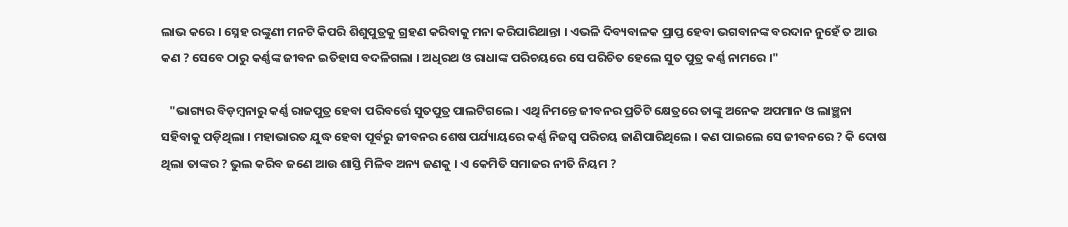ଲାଭ କରେ । ସ୍ନେହ ରଙ୍କୁଣୀ ମନଟି କିପରି ଶିଶୁପୁତ୍ରକୁ ଗ୍ରହଣ କରିବାକୁ ମନା କରିପାରିଥାନ୍ତା । ଏଭଳି ଦିବ୍ୟବାଳକ ପ୍ରାପ୍ତ ହେବା ଭଗବାନଙ୍କ ବରଦାନ ନୁହେଁ ତ ଆଉ କଣ ? ସେବେ ଠାରୁ କର୍ଣ୍ଣଙ୍କ ଜୀବନ ଇତିହାସ ବଦଳିଗଲା । ଅଧିରଥ ଓ ରାଧାଙ୍କ ପରିଚୟରେ ସେ ପରିଚିତ ହେଲେ ସୁତ ପୁତ୍ର କର୍ଣ୍ଣ ନାମରେ ।"

   "ଭାଗ୍ୟର ବିଡ଼ମ୍ବନାରୁ କର୍ଣ୍ଣ ରାଜପୁତ୍ର ହେବା ପରିବର୍ତ୍ତେ ସୁତପୁତ୍ର ପାଲଟିଗଲେ । ଏଥି ନିମନ୍ତେ ଜୀବନର ପ୍ରତିଟି କ୍ଷେତ୍ରରେ ତାଙ୍କୁ ଅନେକ ଅପମାନ ଓ ଲାଞ୍ଛନା ସହିବାକୁ ପଡ଼ିଥିଲା । ମହାଭାରତ ଯୁଦ୍ଧ ହେବା ପୂର୍ବରୁ ଜୀବନର ଶେଷ ପର୍ଯ୍ୟାୟରେ କର୍ଣ୍ଣ ନିଜସ୍ଵ ପରିଚୟ ଜାଣିପାରିଥିଲେ । କଣ ପାଇଲେ ସେ ଜୀବନରେ ? କି ଦୋଷ ଥିଲା ତାଙ୍କର ? ଭୁଲ କରିବ ଜଣେ ଆଉ ଶାସ୍ତି ମିଳିବ ଅନ୍ୟ ଜଣକୁ । ଏ କେମିତି ସମାଜର ନୀତି ନିୟମ ?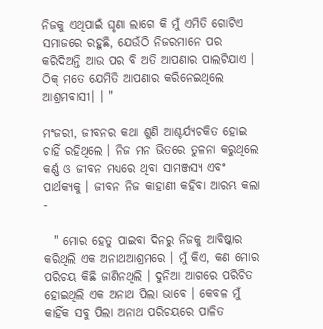ନିଜକୁ ଏଥିପାଇଁ ଘୃଣା ଲାଗେ କି ମୁଁ ଏମିତି ଗୋଟିଏ ସମାଜରେ ରହୁଛି, ଯେଉଁଠି ନିଜରମାନେ ପର କରିଦିଅନ୍ତି ଆଉ ପର ବି ଅତି ଆପଣାର ପାଲଟିଯାଏ । ଠିକ୍ ମତେ ଯେମିତି ଆପଣାର କରିନେଇଥିଲେ ଆଶ୍ରମବାସୀ। । "

ମଂଜରୀ, ଜୀବନର କଥା ଶୁଣି ଆଶ୍ଚର୍ଯ୍ୟଚକିତ ହୋଇ ଚାହିଁ ରହିଥିଲେ । ନିଜ ମନ ଭିତରେ ତୁଳନା କରୁଥିଲେ କର୍ଣ୍ଣ ଓ ଜୀବନ ମଧ୍ୟରେ ଥିବା ସାମଞ୍ଜସ୍ୟ ଏବଂ ପାର୍ଥକ୍ୟକୁ । ଜୀବନ ନିଜ କାହାଣୀ କହିବା ଆରମ୍ଭ କଲା -

  " ମୋର ହେତୁ ପାଇବା ଦିନରୁ ନିଜକୁ ଆବିଷ୍କାର କରିଥିଲି ଏକ ଅନାଥଆଶ୍ରମରେ । ମୁଁ କିଏ, କଣ ମୋର ପରିଚୟ କିଛି ଜାଣିନଥିଲି । ଦୁନିଆ ଆଗରେ ପରିଚିତ ହୋଇଥିଲି ଏକ ଅନାଥ ପିଲା ଭାବେ । କେବଳ ମୁଁ କାହିଁକ ସବୁ ପିଲା ଅନାଥ ପରିଚୟରେ ପାଳିତ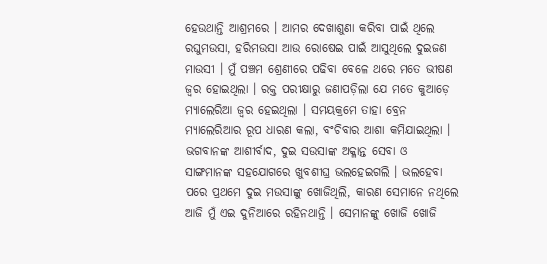ହେଉଥାନ୍ତି ଆଶ୍ରମରେ । ଆମର ଦେଖାଶୁଣା କରିବା ପାଇଁ ଥିଲେ ରଘୁମଉସା, ହରିମଉସା ଆଉ ରୋଷେଇ ପାଇଁ ଆସୁଥିଲେ ଦୁଇଜଣ ମାଉସୀ । ମୁଁ ପଞ୍ଚମ ଶ୍ରେଣୀରେ ପଢିବା ବେଳେ ଥରେ ମତେ ଭୀଷଣ ଜ୍ୱର ହୋଇଥିଲା । ରକ୍ତ ପରୀକ୍ଷାରୁ ଜଣାପଡ଼ିଲା ଯେ ମତେ କୁଆଡ଼େ ମ୍ୟାଲେରିଆ ଜ୍ଵର ହେଇଥିଲା । ସମୟକ୍ରମେ ତାହା ବ୍ରେନ ମ୍ୟାଲେରିଆର ରୂପ ଧାରଣ କଲା, ବଂଚିବାର ଆଶା କମିଯାଇଥିଲା । ଭଗବାନଙ୍କ ଆଶୀର୍ବାଦ, ଦୁଇ ସଉସାଙ୍କ ଅକ୍ଳାନ୍ତ ସେବା ଓ ସାଙ୍ଗମାନଙ୍କ ସହଯୋଗରେ ଖୁବଶୀଘ୍ର ଭଲହେଇଗଲି । ଭଲହେବା ପରେ ପ୍ରଥମେ ଦୁଇ ମଉସାଙ୍କୁ ଖୋଜିଥିଲି, କାରଣ ସେମାନେ ନଥିଲେ ଆଜି ମୁଁ ଏଇ ଦୁନିଆରେ ରହିନଥାନ୍ତି । ସେମାନଙ୍କୁ ଖୋଜି ଖୋଜି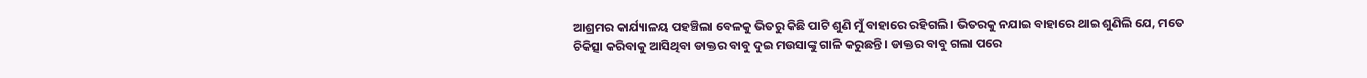ଆଶ୍ରମର କାର୍ଯ୍ୟାଳୟ ପହଞ୍ଚିଲା ବେଳକୁ ଭିତରୁ କିଛି ପାଟି ଶୁଣି ମୁଁ ବାହାରେ ରହିଗଲି। ଭିତରକୁ ନଯାଇ ବାହାରେ ଥାଇ ଶୁଣିଲି ଯେ, ମତେ ଚିକିତ୍ସା କରିବାକୁ ଆସିଥିବା ଡାକ୍ତର ବାବୁ ଦୁଇ ମଉସାଙ୍କୁ ଗାଳି କରୁଛନ୍ତି । ଡାକ୍ତର ବାବୁ ଗଲା ପରେ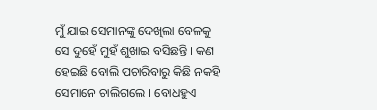ମୁଁ ଯାଇ ସେମାନଙ୍କୁ ଦେଖିଲା ବେଳକୁ ସେ ଦୁହେଁ ମୁହଁ ଶୁଖାଇ ବସିଛନ୍ତି । କଣ ହେଇଛି ବୋଲି ପଚାରିବାରୁ କିଛି ନକହି ସେମାନେ ଚାଲିଗଲେ । ବୋଧହୁଏ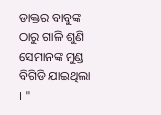ଡାକ୍ତର ବାବୁଙ୍କ ଠାରୁ ଗାଳି ଶୁଣି ସେମାନଙ୍କ ମୁଣ୍ଡ ବିଗିଡି ଯାଇଥିଲା । "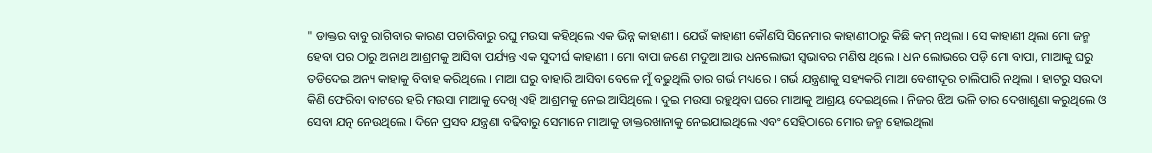" ଡାକ୍ତର ବାବୁ ରାଗିବାର କାରଣ ପଚାରିବାରୁ ରଘୁ ମଉସା କହିଥିଲେ ଏକ ଭିନ୍ନ କାହାଣୀ । ଯେଉଁ କାହାଣୀ କୌଣସି ସିନେମାର କାହାଣୀଠାରୁ କିଛି କମ୍ ନଥିଲା । ସେ କାହାଣୀ ଥିଲା ମୋ ଜନ୍ମ ହେବା ପର ଠାରୁ ଅନାଥ ଆଶ୍ରମକୁ ଆସିବା ପର୍ଯ୍ୟନ୍ତ ଏକ ସୁଦୀର୍ଘ କାହାଣୀ । ମୋ ବାପା ଜଣେ ମଦୁଆ ଆଉ ଧନଲୋଭୀ ସ୍ୱଭାବର ମଣିଷ ଥିଲେ । ଧନ ଲୋଭରେ ପଡ଼ି ମୋ ବାପା, ମାଆକୁ ଘରୁ ତଡିଦେଇ ଅନ୍ୟ କାହାକୁ ବିବାହ କରିଥିଲେ । ମାଆ ଘରୁ ବାହାରି ଆସିବା ବେଳେ ମୁଁ ବଢୁଥିଲି ତାର ଗର୍ଭ ମଧ୍ୟରେ । ଗର୍ଭ ଯନ୍ତ୍ରଣାକୁ ସହ୍ୟକରି ମାଆ ବେଶୀଦୂର ଚାଲିପାରି ନଥିଲା । ହାଟରୁ ସଉଦା କିଣି ଫେରିବା ବାଟରେ ହରି ମଉସା ମାଆକୁ ଦେଖି ଏହି ଆଶ୍ରମକୁ ନେଇ ଆସିଥିଲେ । ଦୁଇ ମଉସା ରହୁଥିବା ଘରେ ମାଆକୁ ଆଶ୍ରୟ ଦେଇଥିଲେ । ନିଜର ଝିଅ ଭଳି ତାର ଦେଖାଶୁଣା କରୁଥିଲେ ଓ ସେବା ଯତ୍ନ ନେଉଥିଲେ । ଦିନେ ପ୍ରସବ ଯନ୍ତ୍ରଣା ବଢିବାରୁ ସେମାନେ ମାଆକୁ ଡାକ୍ତରଖାନାକୁ ନେଇଯାଇଥିଲେ ଏବଂ ସେହିଠାରେ ମୋର ଜନ୍ମ ହୋଇଥିଲା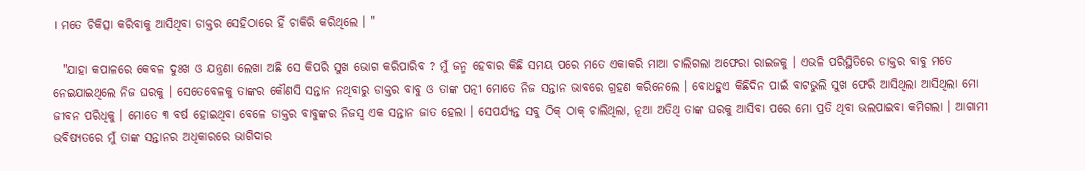। ମତେ ଚିକିତ୍ସା କରିବାକୁ ଆସିଥିବା ଡାକ୍ତର ସେହିଠାରେ ହିଁ ଚାକିରି କରିଥିଲେ । "

  "ଯାହା କପାଳରେ କେବଳ ଦୁଃଖ ଓ ଯନ୍ତ୍ରଣା ଲେଖା ଅଛି ସେ କିପରି ସୁଖ ଭୋଗ କରିପାରିବ ? ମୁଁ ଜନ୍ମ ହେବାର କିଛି ସମୟ ପରେ ମତେ ଏକାକରି ମାଆ ଚାଲିଗଲା ଅଫେରା ରାଇଜକୁ । ଏଭଳି ପରିସ୍ଥିତିରେ ଡାକ୍ତର ବାବୁ ମତେ ନେଇଯାଇଥିଲେ ନିଜ ଘରକୁ । ସେତେବେଳକୁ ତାଙ୍କର କୌଣସି ସନ୍ତାନ ନଥିବାରୁ ଡାକ୍ତର ବାବୁ ଓ ତାଙ୍କ ପତ୍ନୀ ମୋତେ ନିଜ ସନ୍ତାନ ଭାବରେ ଗ୍ରହଣ କରିନେଲେ । ବୋଧହୁଏ କିଛିଦିନ ପାଇଁ ବାଟଭୁଲି ସୁଖ ଫେରି ଆସିଥିଲା ଆସିଥିଲା ମୋ ଜୀବନ ପରିଧିକୁ । ମୋତେ ୩ ବର୍ଷ ହୋଇଥିବା ବେଳେ ଡାକ୍ତର ବାବୁଙ୍କର ନିଜସ୍ୱ ଏକ ସନ୍ତାନ ଜାତ ହେଲା । ସେପର୍ଯ୍ୟନ୍ତ ସବୁ ଠିକ୍ ଠାକ୍ ଚାଲିଥିଲା, ନୂଆ ଅତିଥି ତାଙ୍କ ଘରକୁ ଆସିବା ପରେ ମୋ ପ୍ରତି ଥିବା ଭଲପାଇବା କମିଗଲା । ଆଗାମୀ ଭବିଷ୍ୟତରେ ମୁଁ ତାଙ୍କ ସନ୍ତାନର ଅଧିକାରରେ ଭାଗିଦାର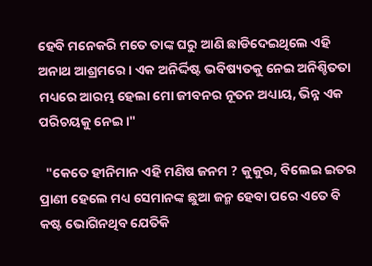ହେବି ମନେକରି ମତେ ତାଙ୍କ ଘରୁ ଆଣି ଛାଡିଦେଇଥିଲେ ଏହି ଅନାଥ ଆଶ୍ରମରେ । ଏକ ଅନିର୍ଦ୍ଦିଷ୍ଟ ଭବିଷ୍ୟତକୁ ନେଇ ଅନିଶ୍ଚିତତା ମଧ୍ୟରେ ଆରମ୍ଭ ହେଲା ମୋ ଜୀବନର ନୂତନ ଅଧ୍ୟାୟ, ଭିନ୍ନ ଏକ ପରିଚୟକୁ ନେଇ ।"

  "କେତେ ହୀନିମାନ ଏହି ମଣିଷ ଜନମ ? କୁକୁର, ବିଲେଇ ଇତର ପ୍ରାଣୀ ହେଲେ ମଧ୍ୟ ସେମାନଙ୍କ ଛୁଆ ଜନ୍ମ ହେବା ପରେ ଏତେ ବି କଷ୍ଟ ଭୋଗିନଥିବ ଯେତିକି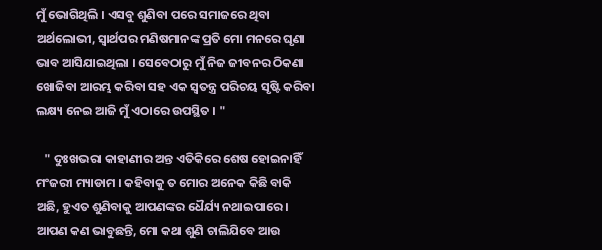ମୁଁ ଭୋଗିଥିଲି । ଏସବୁ ଶୁଣିବା ପରେ ସମାଜରେ ଥିବା ଅର୍ଥଲୋଭୀ, ସ୍ୱାର୍ଥପର ମଣିଷମାନଙ୍କ ପ୍ରତି ମୋ ମନରେ ଘୃଣା ଭାବ ଆସିଯାଇଥିଲା । ସେବେଠାରୁ ମୁଁ ନିଜ ଜୀବନର ଠିକଣା ଖୋଜିବା ଆରମ୍ଭ କରିବା ସହ ଏକ ସ୍ଵତନ୍ତ୍ର ପରିଚୟ ସୃଷ୍ଟି କରିବା ଲକ୍ଷ୍ୟ ନେଇ ଆଜି ମୁଁ ଏଠାରେ ଉପସ୍ଥିତ । "

   " ଦୁଃଖଭରା କାହାଣୀର ଅନ୍ତ ଏତିକିରେ ଶେଷ ହୋଇନାହିଁ ମଂଜରୀ ମ୍ୟାଡାମ । କହିବାକୁ ତ ମୋର ଅନେକ କିଛି ବାକି ଅଛି, ହୁଏତ ଶୁଣିବାକୁ ଆପଣଙ୍କର ଧୈର୍ଯ୍ୟ ନଥାଇପାରେ । ଆପଣ କଣ ଭାବୁଛନ୍ତି, ମୋ କଥା ଶୁଣି ଚାଲିଯିବେ ଆଉ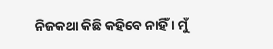ନିଜକଥା କିଛି କହିବେ ନାହିଁ । ମୁଁ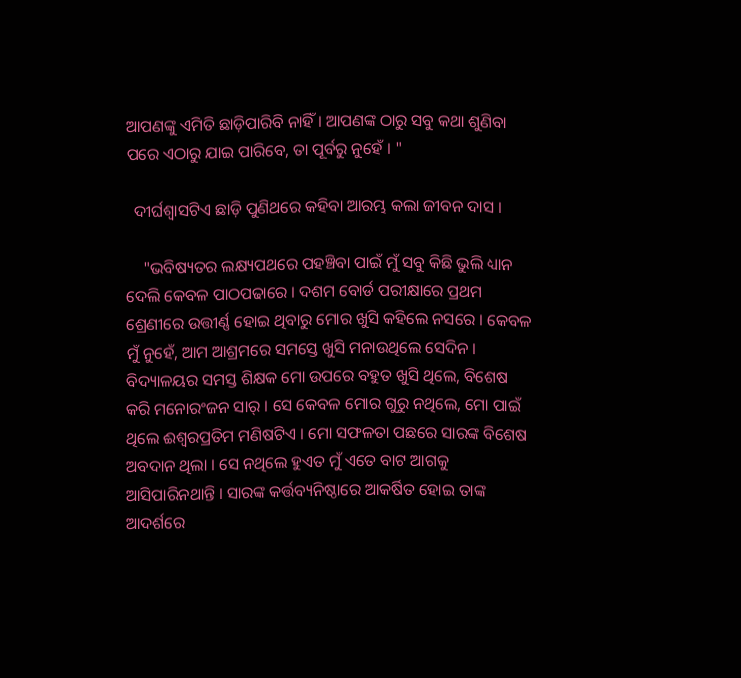ଆପଣଙ୍କୁ ଏମିତି ଛାଡ଼ିପାରିବି ନାହିଁ । ଆପଣଙ୍କ ଠାରୁ ସବୁ କଥା ଶୁଣିବା ପରେ ଏଠାରୁ ଯାଇ ପାରିବେ, ତା ପୂର୍ବରୁ ନୁହେଁ । "

  ଦୀର୍ଘଶ୍ୱାସଟିଏ ଛାଡ଼ି ପୁଣିଥରେ କହିବା ଆରମ୍ଭ କଲା ଜୀବନ ଦାସ ।

    "ଭବିଷ୍ୟତର ଲକ୍ଷ୍ୟପଥରେ ପହଞ୍ଚିବା ପାଇଁ ମୁଁ ସବୁ କିଛି ଭୁଲି ଧ୍ୟାନ ଦେଲି କେବଳ ପାଠପଢାରେ । ଦଶମ ବୋର୍ଡ ପରୀକ୍ଷାରେ ପ୍ରଥମ ଶ୍ରେଣୀରେ ଉତ୍ତୀର୍ଣ୍ଣ ହୋଇ ଥିବାରୁ ମୋର ଖୁସି କହିଲେ ନସରେ । କେବଳ ମୁଁ ନୁହେଁ, ଆମ ଆଶ୍ରମରେ ସମସ୍ତେ ଖୁସି ମନାଉଥିଲେ ସେଦିନ । ବିଦ୍ୟାଳୟର ସମସ୍ତ ଶିକ୍ଷକ ମୋ ଉପରେ ବହୁତ ଖୁସି ଥିଲେ, ବିଶେଷ କରି ମନୋରଂଜନ ସାର୍ । ସେ କେବଳ ମୋର ଗୁରୁ ନଥିଲେ, ମୋ ପାଇଁ ଥିଲେ ଈଶ୍ୱରପ୍ରତିମ ମଣିଷଟିଏ । ମୋ ସଫଳତା ପଛରେ ସାରଙ୍କ ବିଶେଷ ଅବଦାନ ଥିଲା । ସେ ନଥିଲେ ହୁଏତ ମୁଁ ଏତେ ବାଟ ଆଗକୁ ଆସିପାରିନଥାନ୍ତି । ସାରଙ୍କ କର୍ତ୍ତବ୍ୟନିଷ୍ଠାରେ ଆକର୍ଷିତ ହୋଇ ତାଙ୍କ ଆଦର୍ଶରେ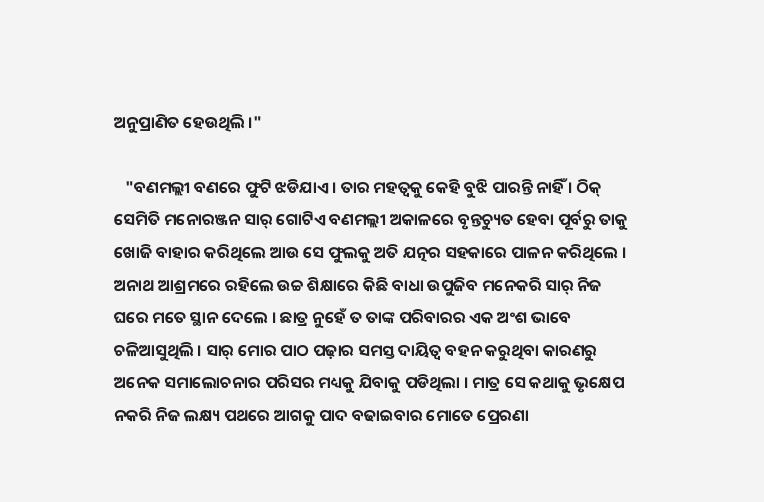ଅନୁପ୍ରାଣିତ ହେଉଥିଲି ।"

   "ବଣମଲ୍ଲୀ ବଣରେ ଫୁଟି ଝଡିଯାଏ । ତାର ମହତ୍ୱକୁ କେହି ବୁଝି ପାରନ୍ତି ନାହିଁ । ଠିକ୍ ସେମିତି ମନୋରଞ୍ଜନ ସାର୍ ଗୋଟିଏ ବଣମଲ୍ଲୀ ଅକାଳରେ ବୃନ୍ତଚ୍ୟୁତ ହେବା ପୂର୍ବରୁ ତାକୁ ଖୋଜି ବାହାର କରିଥିଲେ ଆଉ ସେ ଫୁଲକୁ ଅତି ଯତ୍ନର ସହକାରେ ପାଳନ କରିଥିଲେ । ଅନାଥ ଆଶ୍ରମରେ ରହିଲେ ଉଚ୍ଚ ଶିକ୍ଷାରେ କିଛି ବାଧା ଉପୁଜିବ ମନେକରି ସାର୍ ନିଜ ଘରେ ମତେ ସ୍ଥାନ ଦେଲେ । ଛାତ୍ର ନୁହେଁ ତ ତାଙ୍କ ପରିବାରର ଏକ ଅଂଶ ଭାବେ ଚଳିଆସୁଥିଲି । ସାର୍ ମୋର ପାଠ ପଢ଼ାର ସମସ୍ତ ଦାୟିତ୍ୱ ବହନ କରୁଥିବା କାରଣରୁ ଅନେକ ସମାଲୋଚନାର ପରିସର ମଧ୍ୟକୁ ଯିବାକୁ ପଡିଥିଲା । ମାତ୍ର ସେ କଥାକୁ ଭୃକ୍ଷେପ ନକରି ନିଜ ଲକ୍ଷ୍ୟ ପଥରେ ଆଗକୁ ପାଦ ବଢାଇବାର ମୋତେ ପ୍ରେରଣା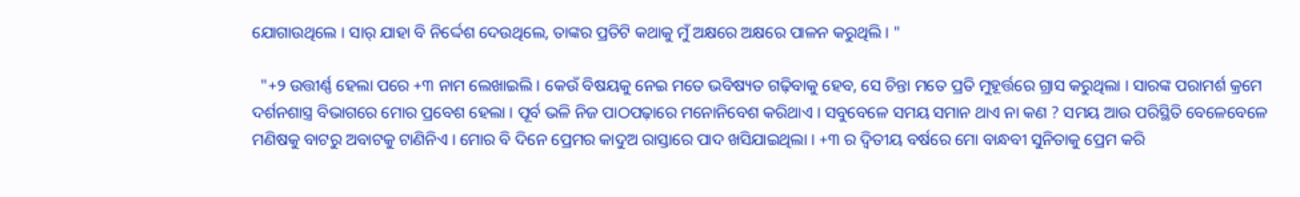ଯୋଗାଉଥିଲେ । ସାର୍ ଯାହା ବି ନିର୍ଦ୍ଦେଶ ଦେଉଥିଲେ, ତାଙ୍କର ପ୍ରତିଟି କଥାକୁ ମୁଁ ଅକ୍ଷରେ ଅକ୍ଷରେ ପାଳନ କରୁଥିଲି । "

  "+୨ ଉତ୍ତୀର୍ଣ୍ଣ ହେଲା ପରେ +୩ ନାମ ଲେଖାଇଲି । କେଉଁ ବିଷୟକୁ ନେଇ ମତେ ଭବିଷ୍ୟତ ଗଢ଼ିବାକୁ ହେବ, ସେ ଚିନ୍ତା ମତେ ପ୍ରତି ମୁହୂର୍ତ୍ତରେ ଗ୍ରାସ କରୁଥିଲା । ସାରଙ୍କ ପରାମର୍ଶ କ୍ରମେ ଦର୍ଶନଶାସ୍ତ୍ର ବିଭାଗରେ ମୋର ପ୍ରବେଶ ହେଲା । ପୂର୍ବ ଭଳି ନିଜ ପାଠପଢ଼ାରେ ମନୋନିବେଶ କରିଥାଏ । ସବୁବେଳେ ସମୟ ସମାନ ଥାଏ ନା କଣ ? ସମୟ ଆଉ ପରିସ୍ଥିତି ବେଳେବେଳେ ମଣିଷକୁ ବାଟରୁ ଅବାଟକୁ ଟାଣିନିଏ । ମୋର ବି ଦିନେ ପ୍ରେମର କାଦୁଅ ରାସ୍ତାରେ ପାଦ ଖସିଯାଇଥିଲା । +୩ ର ଦ୍ଵିତୀୟ ବର୍ଷରେ ମୋ ବାନ୍ଧବୀ ସୁନିତାକୁ ପ୍ରେମ କରି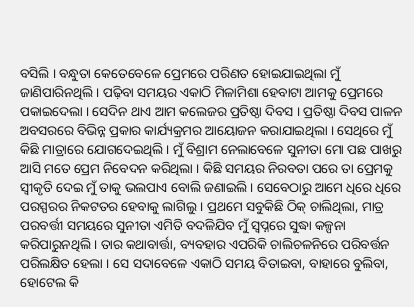ବସିଲି । ବନ୍ଧୁତା କେତେବେଳେ ପ୍ରେମରେ ପରିଣତ ହୋଇଯାଇଥିଲା ମୁଁ ଜାଣିପାରିନଥିଲି । ପଢ଼ିବା ସମୟର ଏକାଠି ମିଳାମିଶା ହେବାଟା ଆମକୁ ପ୍ରେମରେ ପକାଇଦେଲା । ସେଦିନ ଥାଏ ଆମ କଲେଜର ପ୍ରତିଷ୍ଠା ଦିବସ । ପ୍ରତିଷ୍ଠା ଦିବସ ପାଳନ ଅବସରରେ ବିଭିନ୍ନ ପ୍ରକାର କାର୍ଯ୍ୟକ୍ରମର ଆୟୋଜନ କରାଯାଇଥିଲା । ସେଥିରେ ମୁଁ କିଛି ମାତ୍ରାରେ ଯୋଗଦେଇଥିଲି । ମୁଁ ବିଶ୍ରାମ ନେଲାବେଳେ ସୁନୀତା ମୋ ପଛ ପାଖରୁ ଆସି ମତେ ପ୍ରେମ ନିବେଦନ କରିଥିଲା । କିଛି ସମୟର ନିରବତା ପରେ ତା ପ୍ରେମକୁ ସ୍ୱୀକୃତି ଦେଇ ମୁଁ ତାକୁ ଭଲପାଏ ବୋଲି ଜଣାଇଲି । ସେବେଠାରୁ ଆମେ ଧିରେ ଧିରେ ପରସ୍ପରର ନିକଟତର ହେବାକୁ ଲାଗିଲୁ । ପ୍ରଥମେ ସବୁକିଛି ଠିକ୍ ଚାଲିଥିଲା, ମାତ୍ର ପରବର୍ତ୍ତୀ ସମୟରେ ସୁନୀତା ଏମିତି ବଦଳିଯିବ ମୁଁ ସ୍ୱପ୍ନରେ ସୁଦ୍ଧା କଳ୍ପନା କରିପାରୁନଥିଲି । ତାର କଥାବାର୍ତ୍ତା, ବ୍ୟବହାର ଏପରିକି ଚାଲିଚଳନିରେ ପରିବର୍ତ୍ତନ ପରିଲକ୍ଷିତ ହେଲା । ସେ ସଦାବେଳେ ଏକାଠି ସମୟ ବିତାଇବା, ବାହାରେ ବୁଲିବା, ହୋଟେଲ କି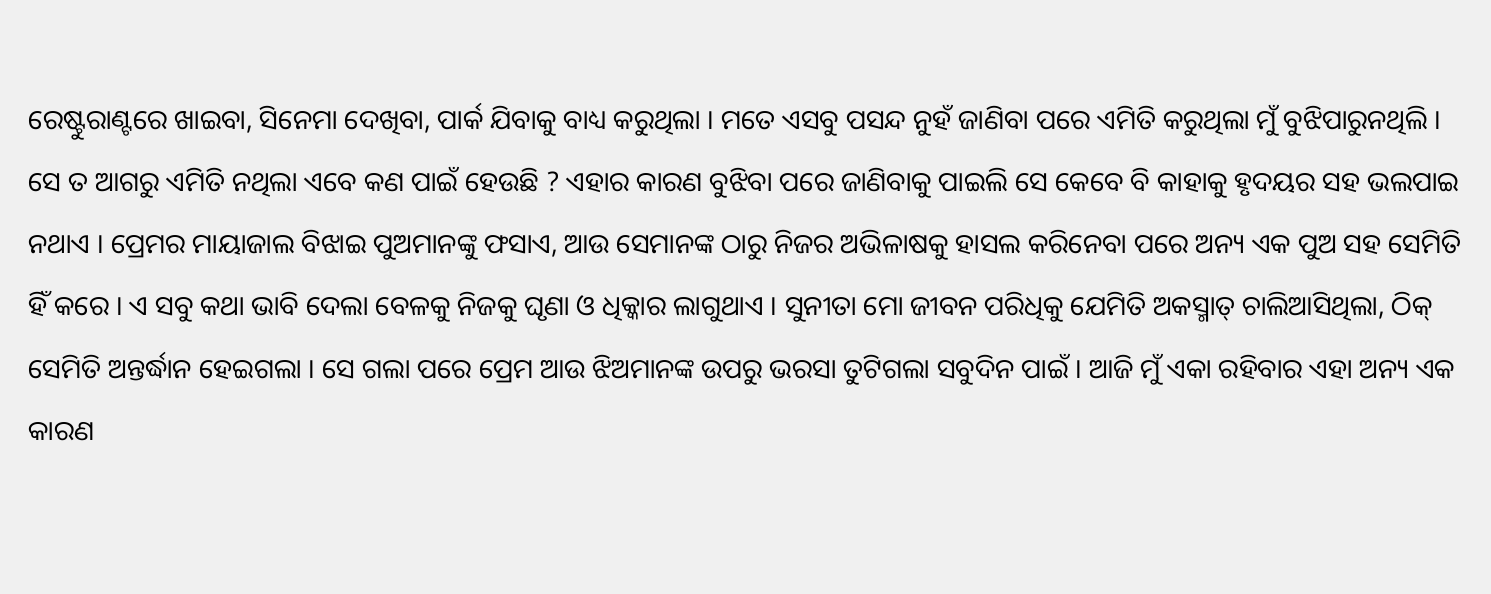ରେଷ୍ଟୁରାଣ୍ଟରେ ଖାଇବା, ସିନେମା ଦେଖିବା, ପାର୍କ ଯିବାକୁ ବାଧ୍ୟ କରୁଥିଲା । ମତେ ଏସବୁ ପସନ୍ଦ ନୁହଁ ଜାଣିବା ପରେ ଏମିତି କରୁଥିଲା ମୁଁ ବୁଝିପାରୁନଥିଲି । ସେ ତ ଆଗରୁ ଏମିତି ନଥିଲା ଏବେ କଣ ପାଇଁ ହେଉଛି ? ଏହାର କାରଣ ବୁଝିବା ପରେ ଜାଣିବାକୁ ପାଇଲି ସେ କେବେ ବି କାହାକୁ ହୃଦୟର ସହ ଭଲପାଇ ନଥାଏ । ପ୍ରେମର ମାୟାଜାଲ ବିଝାଇ ପୁଅମାନଙ୍କୁ ଫସାଏ, ଆଉ ସେମାନଙ୍କ ଠାରୁ ନିଜର ଅଭିଳାଷକୁ ହାସଲ କରିନେବା ପରେ ଅନ୍ୟ ଏକ ପୁଅ ସହ ସେମିତି ହିଁ କରେ । ଏ ସବୁ କଥା ଭାବି ଦେଲା ବେଳକୁ ନିଜକୁ ଘୃଣା ଓ ଧିକ୍କାର ଲାଗୁଥାଏ । ସୁନୀତା ମୋ ଜୀବନ ପରିଧିକୁ ଯେମିତି ଅକସ୍ମାତ୍ ଚାଲିଆସିଥିଲା, ଠିକ୍ ସେମିତି ଅନ୍ତର୍ଦ୍ଧାନ ହେଇଗଲା । ସେ ଗଲା ପରେ ପ୍ରେମ ଆଉ ଝିଅମାନଙ୍କ ଉପରୁ ଭରସା ତୁଟିଗଲା ସବୁଦିନ ପାଇଁ । ଆଜି ମୁଁ ଏକା ରହିବାର ଏହା ଅନ୍ୟ ଏକ କାରଣ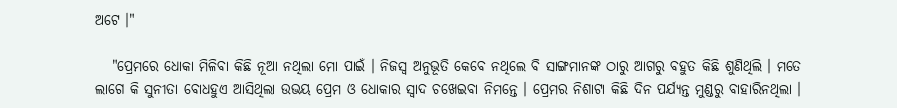ଅଟେ ।"

   "ପ୍ରେମରେ ଧୋକା ମିଳିବା କିଛି ନୂଆ ନଥିଲା ମୋ ପାଇଁ । ନିଜସ୍ଵ ଅନୁଭୂତି କେବେ ନଥିଲେ ବି ସାଙ୍ଗମାନଙ୍କ ଠାରୁ ଆଗରୁ ବହୁତ କିଛି ଶୁଣିଥିଲି । ମତେ ଲାଗେ କି ସୁନୀତା ବୋଧହୁଏ ଆସିଥିଲା ଉଭୟ ପ୍ରେମ ଓ ଧୋକାର ସ୍ୱାଦ ଚଖେଇବା ନିମନ୍ତେ । ପ୍ରେମର ନିଶାଟା କିଛି ଦିନ ପର୍ଯ୍ୟନ୍ତ ମୁଣ୍ଡରୁ ବାହାରିନଥିଲା ।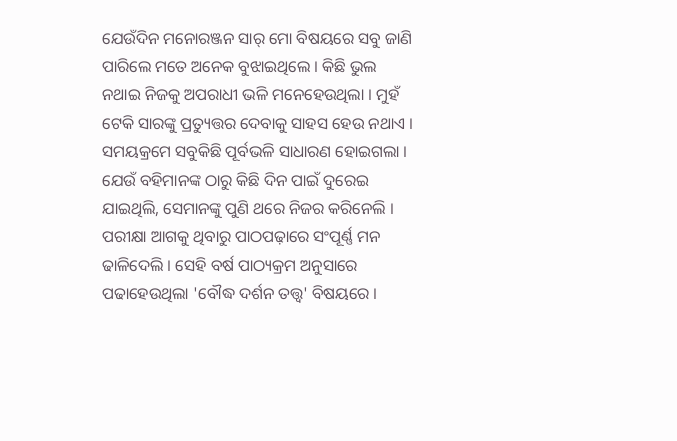ଯେଉଁଦିନ ମନୋରଞ୍ଜନ ସାର୍ ମୋ ବିଷୟରେ ସବୁ ଜାଣି ପାରିଲେ ମତେ ଅନେକ ବୁଝାଇଥିଲେ । କିଛି ଭୁଲ ନଥାଇ ନିଜକୁ ଅପରାଧୀ ଭଳି ମନେହେଉଥିଲା । ମୁହଁ ଟେକି ସାରଙ୍କୁ ପ୍ରତ୍ୟୁତ୍ତର ଦେବାକୁ ସାହସ ହେଉ ନଥାଏ । ସମୟକ୍ରମେ ସବୁକିଛି ପୂର୍ବଭଳି ସାଧାରଣ ହୋଇଗଲା । ଯେଉଁ ବହିମାନଙ୍କ ଠାରୁ କିଛି ଦିନ ପାଇଁ ଦୁରେଇ ଯାଇଥିଲି, ସେମାନଙ୍କୁ ପୁଣି ଥରେ ନିଜର କରିନେଲି । ପରୀକ୍ଷା ଆଗକୁ ଥିବାରୁ ପାଠପଢ଼ାରେ ସଂପୂର୍ଣ୍ଣ ମନ ଢାଳିଦେଲି । ସେହି ବର୍ଷ ପାଠ୍ୟକ୍ରମ ଅନୁସାରେ ପଢାହେଉଥିଲା 'ବୌଦ୍ଧ ଦର୍ଶନ ତତ୍ତ୍ୱ' ବିଷୟରେ ।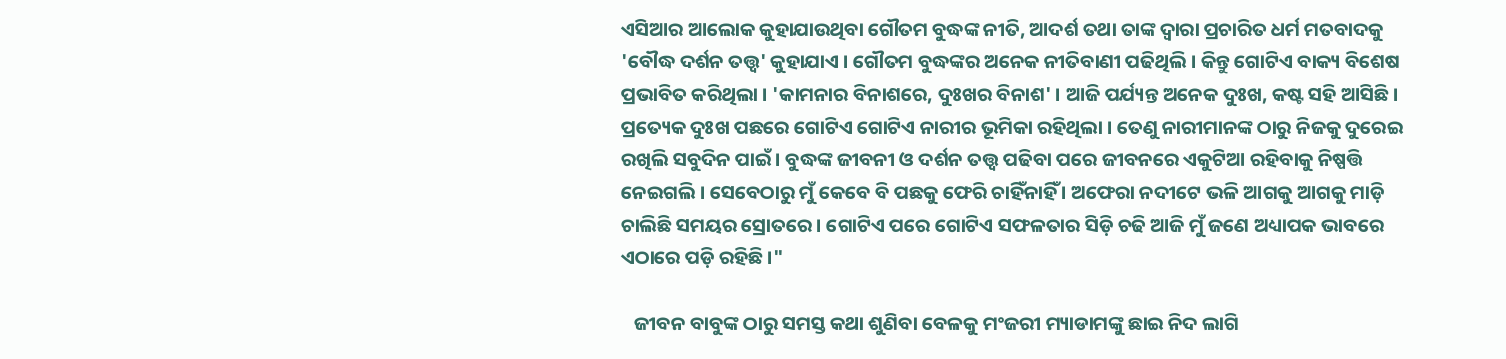ଏସିଆର ଆଲୋକ କୁହାଯାଉଥିବା ଗୌତମ ବୁଦ୍ଧଙ୍କ ନୀତି, ଆଦର୍ଶ ତଥା ତାଙ୍କ ଦ୍ୱାରା ପ୍ରଚାରିତ ଧର୍ମ ମତବାଦକୁ 'ବୌଦ୍ଧ ଦର୍ଶନ ତତ୍ତ୍ଵ' କୁହାଯାଏ । ଗୌତମ ବୁଦ୍ଧଙ୍କର ଅନେକ ନୀତିବାଣୀ ପଢିଥିଲି । କିନ୍ତୁ ଗୋଟିଏ ବାକ୍ୟ ବିଶେଷ ପ୍ରଭାବିତ କରିଥିଲା । 'କାମନାର ବିନାଶରେ, ଦୁଃଖର ବିନାଶ' । ଆଜି ପର୍ଯ୍ୟନ୍ତ ଅନେକ ଦୁଃଖ, କଷ୍ଟ ସହି ଆସିଛି । ପ୍ରତ୍ୟେକ ଦୁଃଖ ପଛରେ ଗୋଟିଏ ଗୋଟିଏ ନାରୀର ଭୂମିକା ରହିଥିଲା । ତେଣୁ ନାରୀମାନଙ୍କ ଠାରୁ ନିଜକୁ ଦୁରେଇ ରଖିଲି ସବୁଦିନ ପାଇଁ । ବୁଦ୍ଧଙ୍କ ଜୀବନୀ ଓ ଦର୍ଶନ ତତ୍ତ୍ଵ ପଢିବା ପରେ ଜୀବନରେ ଏକୁଟିଆ ରହିବାକୁ ନିଷ୍ପତ୍ତି ନେଇଗଲି । ସେବେଠାରୁ ମୁଁ କେବେ ବି ପଛକୁ ଫେରି ଚାହିଁନାହିଁ । ଅଫେରା ନଦୀଟେ ଭଳି ଆଗକୁ ଆଗକୁ ମାଡ଼ି ଚାଲିଛି ସମୟର ସ୍ରୋତରେ । ଗୋଟିଏ ପରେ ଗୋଟିଏ ସଫଳତାର ସିଡ଼ି ଚଢି ଆଜି ମୁଁ ଜଣେ ଅଧ୍ୟାପକ ଭାବରେ ଏଠାରେ ପଡ଼ି ରହିଛି ।"

   ଜୀବନ ବାବୁଙ୍କ ଠାରୁ ସମସ୍ତ କଥା ଶୁଣିବା ବେଳକୁ ମଂଜରୀ ମ୍ୟାଡାମଙ୍କୁ ଛାଇ ନିଦ ଲାଗି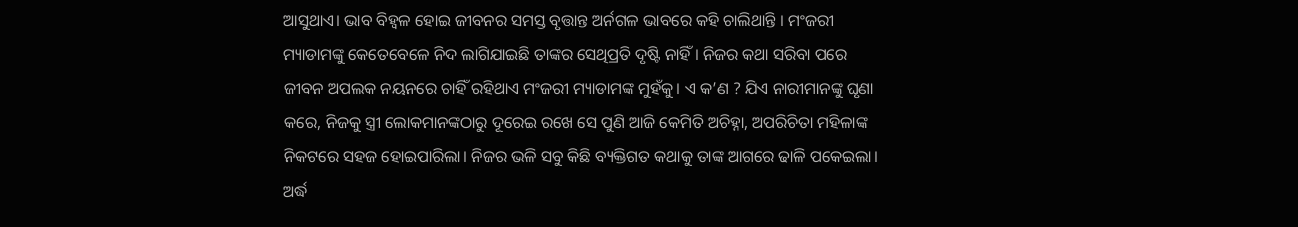ଆସୁଥାଏ। ଭାବ ବିହ୍ୱଳ ହୋଇ ଜୀବନର ସମସ୍ତ ବୃତ୍ତାନ୍ତ ଅର୍ନଗଳ ଭାବରେ କହି ଚାଲିଥାନ୍ତି । ମଂଜରୀ ମ୍ୟାଡାମଙ୍କୁ କେତେବେଳେ ନିଦ ଲାଗିଯାଇଛି ତାଙ୍କର ସେଥିପ୍ରତି ଦୃଷ୍ଟି ନାହିଁ । ନିଜର କଥା ସରିବା ପରେ ଜୀବନ ଅପଲକ ନୟନରେ ଚାହିଁ ରହିଥାଏ ମଂଜରୀ ମ୍ୟାଡାମଙ୍କ ମୁହଁକୁ। ଏ କ’ଣ ? ଯିଏ ନାରୀମାନଙ୍କୁ ଘୃଣା କରେ, ନିଜକୁ ସ୍ତ୍ରୀ ଲୋକମାନଙ୍କଠାରୁ ଦୂରେଇ ରଖେ ସେ ପୁଣି ଆଜି କେମିତି ଅଚିହ୍ନା, ଅପରିଚିତା ମହିଳାଙ୍କ ନିକଟରେ ସହଜ ହୋଇପାରିଲା। ନିଜର ଭଳି ସବୁ କିଛି ବ୍ୟକ୍ତିଗତ କଥାକୁ ତାଙ୍କ ଆଗରେ ଢାଳି ପକେଇଲା। ଅର୍ଦ୍ଧ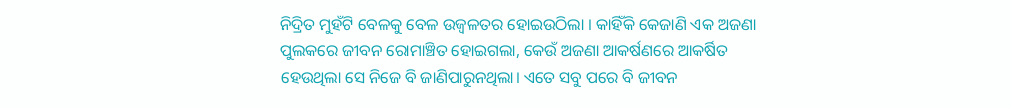ନିଦ୍ରିତ ମୁହଁଟି ବେଳକୁ ବେଳ ଉଜ୍ୱଳତର ହୋଇଉଠିଲା । କାହିଁକି କେଜାଣି ଏକ ଅଜଣା ପୁଲକରେ ଜୀବନ ରୋମାଞ୍ଚିତ ହୋଇଗଲା, କେଉଁ ଅଜଣା ଆକର୍ଷଣରେ ଆକର୍ଷିତ ହେଉଥିଲା ସେ ନିଜେ ବି ଜାଣିପାରୁନଥିଲା। ଏତେ ସବୁ ପରେ ବି ଜୀବନ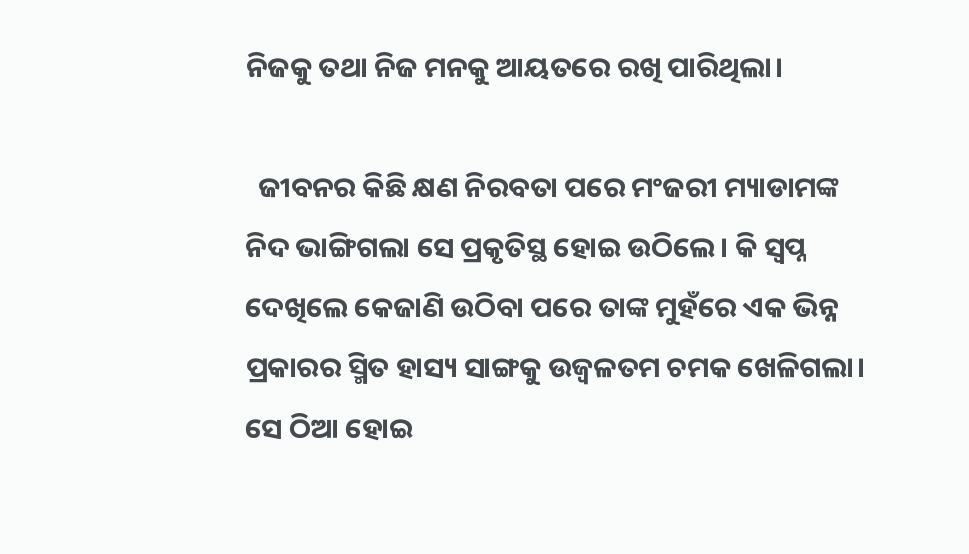ନିଜକୁ ତଥା ନିଜ ମନକୁ ଆୟତରେ ରଖି ପାରିଥିଲା।

  ଜୀବନର କିଛି କ୍ଷଣ ନିରବତା ପରେ ମଂଜରୀ ମ୍ୟାଡାମଙ୍କ ନିଦ ଭାଙ୍ଗିଗଲା ସେ ପ୍ରକୃତିସ୍ଥ ହୋଇ ଉଠିଲେ। କି ସ୍ୱପ୍ନ ଦେଖିଲେ କେଜାଣି ଉଠିବା ପରେ ତାଙ୍କ ମୁହଁରେ ଏକ ଭିନ୍ନ ପ୍ରକାରର ସ୍ମିତ ହାସ୍ୟ ସାଙ୍ଗକୁ ଉଜ୍ୱଳତମ ଚମକ ଖେଳିଗଲା। ସେ ଠିଆ ହୋଇ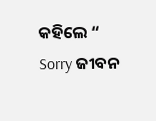କହିଲେ “ Sorry ଜୀବନ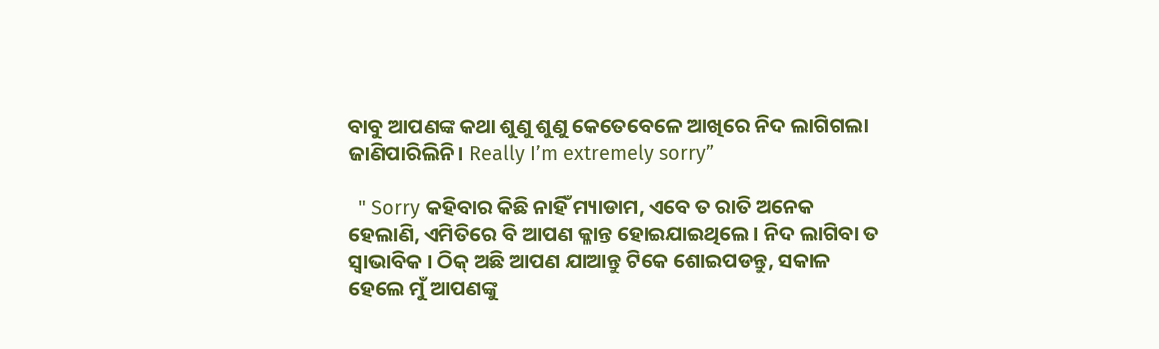ବାବୁ ଆପଣଙ୍କ କଥା ଶୁଣୁ ଶୁଣୁ କେତେବେଳେ ଆଖିରେ ନିଦ ଲାଗିଗଲା ଜାଣିପାରିଲିନି। Really I’m extremely sorry”

  " Sorry କହିବାର କିଛି ନାହିଁ ମ୍ୟାଡାମ, ଏବେ ତ ରାତି ଅନେକ ହେଲାଣି, ଏମିତିରେ ବି ଆପଣ କ୍ଳାନ୍ତ ହୋଇଯାଇଥିଲେ। ନିଦ ଲାଗିବା ତ ସ୍ଵାଭାବିକ । ଠିକ୍ ଅଛି ଆପଣ ଯାଆନ୍ତୁ ଟିକେ ଶୋଇପଡନ୍ତୁ, ସକାଳ ହେଲେ ମୁଁ ଆପଣଙ୍କୁ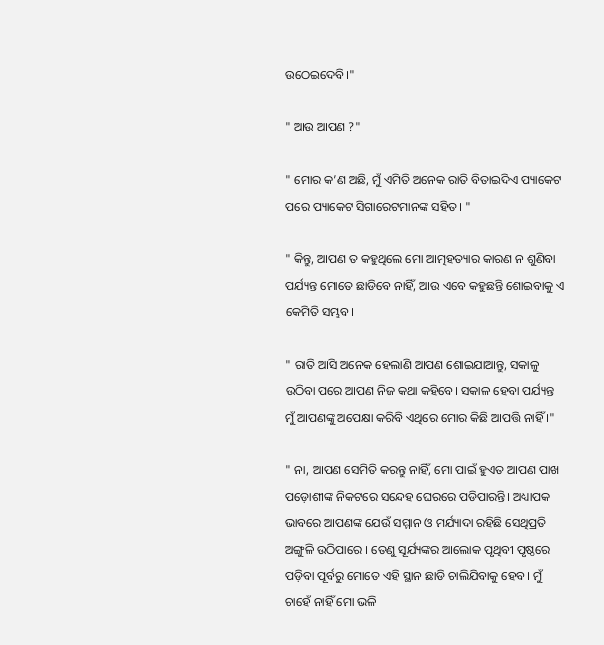ଉଠେଇଦେବି।"

" ଆଉ ଆପଣ ?"

" ମୋର କ’ଣ ଅଛି, ମୁଁ ଏମିତି ଅନେକ ରାତି ବିତାଇଦିଏ ପ୍ୟାକେଟ ପରେ ପ୍ୟାକେଟ ସିଗାରେଟମାନଙ୍କ ସହିତ। "

" କିନ୍ତୁ, ଆପଣ ତ କହୁଥିଲେ ମୋ ଆତ୍ମହତ୍ୟାର କାରଣ ନ ଶୁଣିବା ପର୍ଯ୍ୟନ୍ତ ମୋତେ ଛାଡିବେ ନାହିଁ, ଆଉ ଏବେ କହୁଛନ୍ତି ଶୋଇବାକୁ ଏ କେମିତି ସମ୍ଭବ।

" ରାତି ଆସି ଅନେକ ହେଲାଣି ଆପଣ ଶୋଇଯାଆନ୍ତୁ, ସକାଳୁ ଉଠିବା ପରେ ଆପଣ ନିଜ କଥା କହିବେ। ସକାଳ ହେବା ପର୍ଯ୍ୟନ୍ତ ମୁଁ ଆପଣଙ୍କୁ ଅପେକ୍ଷା କରିବି ଏଥିରେ ମୋର କିଛି ଆପତ୍ତି ନାହିଁ ।"

" ନା, ଆପଣ ସେମିତି କରନ୍ତୁ ନାହିଁ, ମୋ ପାଇଁ ହୁଏତ ଆପଣ ପାଖ ପଡ଼ୋଶୀଙ୍କ ନିକଟରେ ସନ୍ଦେହ ଘେରରେ ପଡିପାରନ୍ତି। ଅଧ୍ୟାପକ ଭାବରେ ଆପଣଙ୍କ ଯେଉଁ ସମ୍ମାନ ଓ ମର୍ଯ୍ୟାଦା ରହିଛି ସେଥିପ୍ରତି ଅଙ୍ଗୁଳି ଉଠିପାରେ । ତେଣୁ ସୂର୍ଯ୍ୟଙ୍କର ଆଲୋକ ପୃଥିବୀ ପୃଷ୍ଠରେ ପଡ଼ିବା ପୂର୍ବରୁ ମୋତେ ଏହି ସ୍ଥାନ ଛାଡି ଚାଲିଯିବାକୁ ‌ହେବ। ମୁଁ ଚାହେଁ ନାହିଁ ମୋ ଭଳି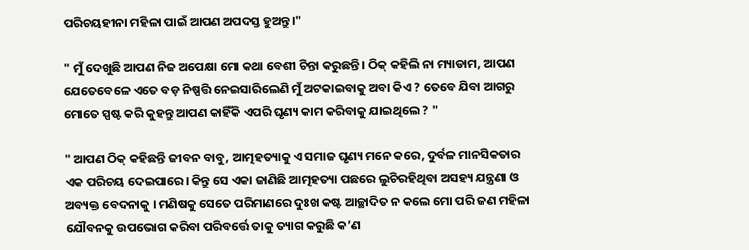ପରିଚୟହୀନା ମହିଳା ପାଇଁ ଆପଣ ଅପଦସ୍ତ ହୁଅନ୍ତୁ।"

" ମୁଁ ଦେଖୁଛି ଆପଣ ନିଜ ଅପେକ୍ଷା ମୋ କଥା ବେଶୀ ଚିନ୍ତା କରୁଛନ୍ତି। ଠିକ୍ କହିଲି ନା ମ୍ୟାଡାମ, ଆପଣ ଯେତେବେଳେ ଏତେ ବଡ଼ ନିଷ୍ପତ୍ତି ନେଇସାରିଲେଣି ମୁଁ ଅଟକାଇବାକୁ ଅବା କିଏ ? ତେବେ ଯିବା ଆଗରୁ ମୋତେ ସ୍ପଷ୍ଟ କରି କୁହନ୍ତୁ ଆପଣ କାହିଁକି ଏପରି ଘୃଣ୍ୟ କାମ କରିବାକୁ ଯାଇଥିଲେ ? "

" ଆପଣ ଠିକ୍ କହିଛନ୍ତି ଜୀବନ ବାବୁ, ଆତ୍ମହତ୍ୟାକୁ ଏ ସମାଜ ଘୃଣ୍ୟ ମନେ କରେ, ଦୁର୍ବଳ ମାନସିକତାର ଏକ ପରିଚୟ ଦେଇପାରେ। କିନ୍ତୁ ସେ ଏକା ଜାଣିଛି ଆତ୍ମହତ୍ୟା ପଛରେ ଲୁଚିରହିଥିବା ଅସହ୍ୟ ଯନ୍ତ୍ରଣା ଓ ଅବ୍ୟକ୍ତ ବେଦନାକୁ । ମଣିଷକୁ ସେତେ ପରିମାଣରେ ଦୁଃଖ କଷ୍ଟ ଆଚ୍ଛାଦିତ ନ କଲେ ମୋ ପରି ଜଣ ମହିଳା ଯୌବନକୁ ଉପଭୋଗ କରିବା ପରିବର୍ତ୍ତେ ତାକୁ ତ୍ୟାଗ କରୁଛି କ’ଣ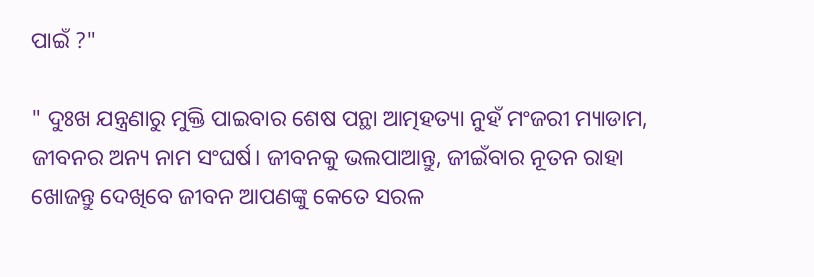ପାଇଁ ?"

" ଦୁଃଖ ଯନ୍ତ୍ରଣାରୁ ମୁକ୍ତି ପାଇବାର ଶେଷ ପନ୍ଥା ଆତ୍ମହତ୍ୟା ନୁହଁ ମଂଜରୀ ମ୍ୟାଡାମ, ଜୀବନର ଅନ୍ୟ ନାମ ସଂଘର୍ଷ। ଜୀବନକୁ ଭଲପାଆନ୍ତୁ, ଜୀଇଁବାର ନୂତନ ରାହା ଖୋଜନ୍ତୁ ଦେଖିବେ ଜୀବନ ଆପଣଙ୍କୁ କେତେ ସରଳ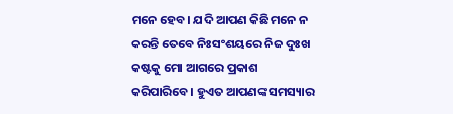ମନେ ହେବ। ଯଦି ଆପଣ କିଛି ମନେ ନ କରନ୍ତି ତେବେ ନିଃସଂଶୟରେ ନିଜ ଦୁଃଖ କଷ୍ଟକୁ ମୋ ଆଗରେ ପ୍ରକାଶ କରିପାରିବେ। ହୁଏତ ଆପଣଙ୍କ ସମସ୍ୟାର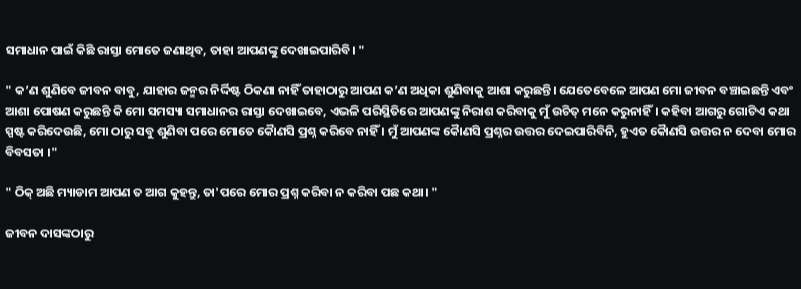ସମାଧାନ ପାଇଁ କିଛି ରାସ୍ତା ମୋତେ ଜଣାଥିବ, ତାହା ଆପଣଙ୍କୁ ଦେଖାଇପାରିବି। "

" କ’ଣ ଶୁଣିବେ ଜୀବନ ବାବୁ, ଯାହାର ଜନ୍ମର ନିର୍ଦ୍ଦିଷ୍ଟ ଠିକଣା ନାହିଁ ତାହାଠାରୁ ଆପଣ କ’ଣ ଅଧିକା ଶୁଣିବାକୁ ଆଶା କରୁଛନ୍ତି। ଯେତେବେଳେ ଆପଣ ମୋ ଜୀବନ ବଞ୍ଚାଇଛନ୍ତି ଏବଂ ଆଶା ପୋଷଣ କରୁଛନ୍ତି କି ମୋ ସମସ୍ୟା ସମାଧାନର ରାସ୍ତା ଦେଖାଇବେ, ଏଭଳି ପରିସ୍ଥିତିରେ ଆପଣଙ୍କୁ ନିରାଶ କରିବାକୁ ମୁଁ ଉଚିତ୍ ମନେ କରୁନାହିଁ। କହିବା ଆଗରୁ ଗୋଟିଏ କଥା ସ୍ପଷ୍ଟ କରିଦେଉଛି, ମୋ ଠାରୁ ସବୁ ଶୁଣିବା ପରେ ମୋତେ କୈାଣସି ପ୍ରଶ୍ନ କରିବେ ନାହିଁ । ମୁଁ ଆପଣଙ୍କ କୈାଣସି ପ୍ରଶ୍ନର ଉତ୍ତର ଦେଇପାରିବିନି, ହୁଏତ କୈାଣସି ଉତ୍ତର ନ ଦେବା ମୋର ବିବସତା ।"

" ଠିକ୍ ଅଛି ମ୍ୟାଡାମ ଆପଣ ତ ଆଗ କୁହନ୍ତୁ, ତା'ପରେ ମୋର ପ୍ରଶ୍ନ କରିବା ନ କରିବା ପଛ କଥା। "

ଜୀବନ ଦାସଙ୍କଠାରୁ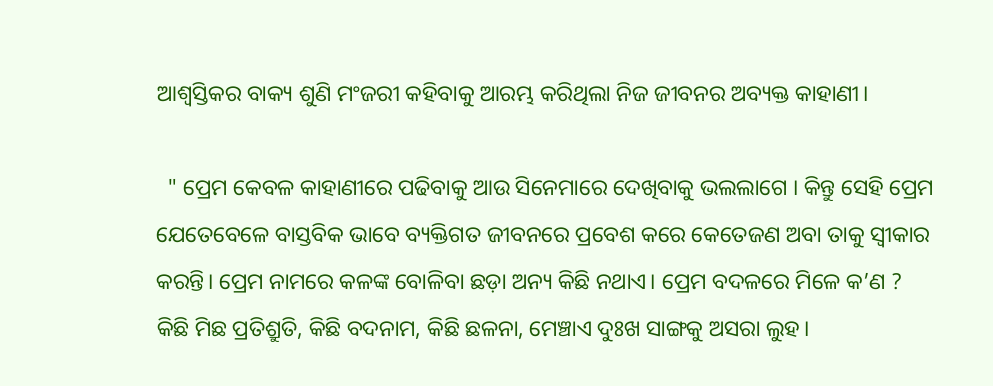ଆଶ୍ୱସ୍ତିକର ବାକ୍ୟ ଶୁଣି ମଂଜରୀ କହିବାକୁ ଆରମ୍ଭ କରିଥିଲା ନିଜ ଜୀବନର ଅବ୍ୟକ୍ତ କାହାଣୀ।

  " ପ୍ରେମ କେବଳ କାହାଣୀରେ ପଢିବାକୁ ଆଉ ସିନେମାରେ ଦେଖିବାକୁ ଭଲଲାଗେ । କିନ୍ତୁ ସେହି ପ୍ରେମ ଯେତେବେଳେ ବାସ୍ତବିକ ଭାବେ ବ୍ୟକ୍ତିଗତ ଜୀବନରେ ପ୍ରବେଶ କରେ କେତେଜଣ ଅବା ତାକୁ ସ୍ୱୀକାର କରନ୍ତି। ପ୍ରେମ ନାମରେ କଳଙ୍କ ବୋଳିବା ଛଡ଼ା ଅନ୍ୟ କିଛି ନଥାଏ। ପ୍ରେମ ବଦଳରେ ମିଳେ କ’ଣ ? କିଛି ମିଛ ପ୍ରତିଶ୍ରୁତି, କିଛି ବଦନାମ, କିଛି ଛଳନା, ମେଞ୍ଚାଏ ଦୁଃଖ ସାଙ୍ଗକୁ ଅସରା ଲୁହ।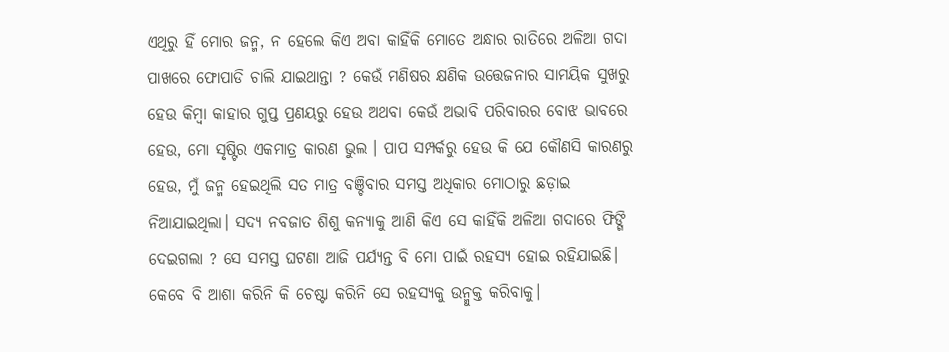ଏଥିରୁ ହିଁ ମୋର ଜନ୍ମ, ନ ହେଲେ କିଏ ଅବା କାହିଁକି ମୋତେ ଅନ୍ଧାର ରାତିରେ ଅଳିଆ ଗଦା ପାଖରେ ଫୋପାଡି ଚାଲି ଯାଇଥାନ୍ତା ? କେଉଁ ମଣିଷର କ୍ଷଣିକ ଉତ୍ତେଜନାର ସାମୟିକ ସୁଖରୁ ହେଉ କିମ୍ବା କାହାର ଗୁପ୍ତ ପ୍ରଣୟରୁ ହେଉ ଅଥବା କେଉଁ ଅଭାବି ପରିବାରର ବୋଝ ଭାବରେ ହେଉ, ମୋ ସୃଷ୍ଟିର ଏକମାତ୍ର କାରଣ ଭୁଲ । ପାପ ସମ୍ପର୍କରୁ ହେଉ କି ଯେ କୌଣସି କାରଣରୁ ହେଉ, ମୁଁ ଜନ୍ମ ହେଇଥିଲି ସତ ମାତ୍ର ବଞ୍ଚିବାର ସମସ୍ତ ଅଧିକାର ମୋଠାରୁ ଛଡ଼ାଇ ନିଆଯାଇଥିଲା। ସଦ୍ୟ ନବଜାତ ଶିଶୁ କନ୍ୟାକୁ ଆଣି କିଏ ସେ କାହିଁକି ଅଳିଆ ଗଦାରେ ଫିଙ୍ଗି ଦେଇଗଲା ? ସେ ସମସ୍ତ ଘଟଣା ଆଜି ପର୍ଯ୍ୟନ୍ତ ବି ମୋ ପାଇଁ ରହସ୍ୟ ହୋଇ ରହିଯାଇଛି। କେବେ ବି ଆଶା କରିନି କି ଚେଷ୍ଟା କରିନି ସେ ରହସ୍ୟକୁ ଉନ୍ମୁକ୍ତ କରିବାକୁ।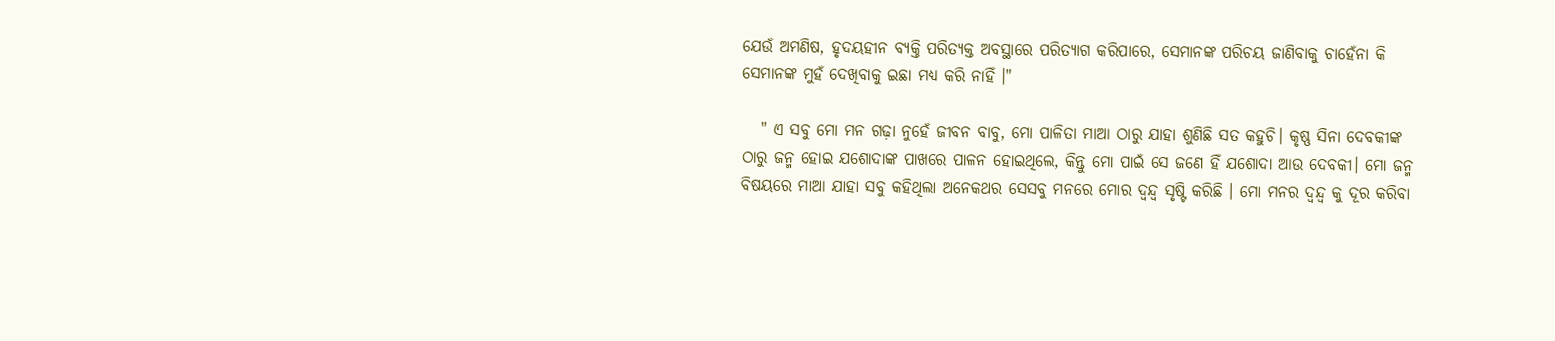ଯେଉଁ ଅମଣିଷ, ହୃଦୟହୀନ ବ୍ୟକ୍ତି ପରିତ୍ୟକ୍ତ ଅବସ୍ଥାରେ ପରିତ୍ୟାଗ କରିପାରେ, ସେମାନଙ୍କ ପରିଚୟ ଜାଣିବାକୁ ଚାହେଁନା କି ସେମାନଙ୍କ ମୁହଁ ଦେଖିବାକୁ ଇଛା ମଧ୍ୟ କରି ନାହିଁ ।"

   " ଏ ସବୁ ମୋ‌ ମନ ଗଢ଼ା ନୁହେଁ ଜୀବନ ବାବୁ, ମୋ ପାଳିତା ମାଆ ଠାରୁ ଯାହା ଶୁଣିଛି ସତ କହୁଚି। କୃଷ୍ଣ ସିନା ଦେବକୀଙ୍କ ଠାରୁ ଜନ୍ମ ହୋଇ ଯଶୋଦାଙ୍କ ପାଖରେ ପାଳନ ହୋଇଥିଲେ, କିନ୍ତୁ ମୋ ପାଇଁ ସେ ଜଣେ ହିଁ ଯଶୋଦା ଆଉ ଦେବକୀ। ମୋ ଜନ୍ମ ବିଷୟରେ ମାଆ ଯାହା ସବୁ କହିଥିଲା ଅନେକଥର ସେସବୁ ମନରେ ମୋର ଦ୍ଵନ୍ଦ୍ୱ ସୃଷ୍ଟି କରିଛି । ମୋ ମନର ଦ୍ଵନ୍ଦ୍ୱ କୁ ଦୂର କରିବା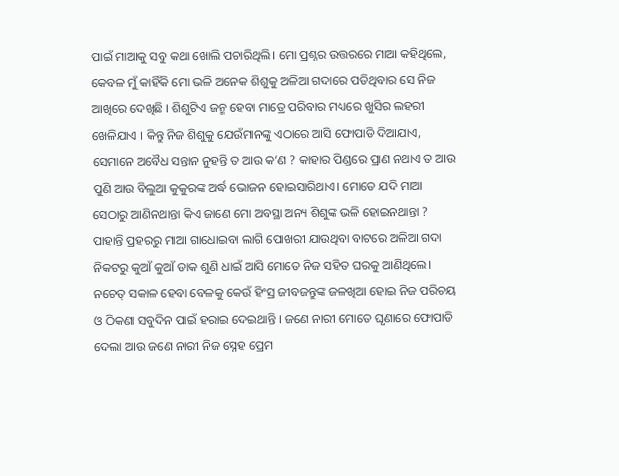ପାଇଁ ମାଆକୁ ସବୁ କଥା ଖୋଲି ପଚାରିଥିଲି। ମୋ ପ୍ରଶ୍ନର ଉତ୍ତରରେ ମାଆ କହିଥିଲେ, କେବଳ ମୁଁ କାହିଁକି ମୋ ଭଳି ଅନେକ ଶିଶୁକୁ ଅଳିଆ ଗଦାରେ ପଡିଥିବାର ସେ ନିଜ ଆଖିରେ ଦେଖିଛି । ଶିଶୁଟିଏ ଜନ୍ମ ହେବା ମାତ୍ରେ ପରିବାର ମଧ୍ୟରେ ଖୁସିର ଲହରୀ ଖେଳିଯାଏ । କିନ୍ତୁ ନିଜ ଶିଶୁକୁ ଯେଉଁମାନଙ୍କୁ ଏଠାରେ ଆସି ଫୋପାଡି ଦିଆଯାଏ, ସେମାନେ ଅବୈଧ ସନ୍ତାନ ନୁହନ୍ତି ତ ଆଉ କ’ଣ ? କାହାର ପିଣ୍ଡରେ ପ୍ରାଣ ନଥାଏ ତ ଆଉ ପୁଣି ଆଉ ବିଲୁଆ କୁକୁରଙ୍କ ଅର୍ଦ୍ଧ ଭୋଜନ ହୋଇସାରିଥାଏ। ମୋତେ ଯଦି ମାଆ ସେଠାରୁ ଆଣିନଥାନ୍ତା କିଏ ଜାଣେ ମୋ ଅବସ୍ଥା ଅନ୍ୟ ଶିଶୁଙ୍କ ଭଳି ହୋଇନଥାନ୍ତା ? ପାହାନ୍ତି ପ୍ରହରରୁ ମାଆ ଗାଧୋଇବା ଲାଗି ପୋଖରୀ ଯାଉଥିବା ବାଟରେ ଅଳିଆ ଗଦା ନିକଟରୁ କୁଆଁ କୁଆଁ ଡାକ ଶୁଣି ଧାଇଁ ଆସି ମୋତେ ନିଜ ସହିତ ଘରକୁ ଆଣିଥିଲେ। ନଚେତ୍ ସକାଳ ହେବା ବେଳକୁ କେଉଁ ହିଂସ୍ର ଜୀବଜନ୍ତୁଙ୍କ ଜଳଖିଆ ହୋଇ ନିଜ ପରିଚୟ ଓ ଠିକଣା ସବୁଦିନ ପାଇଁ ହରାଇ ଦେଇଥାନ୍ତି । ଜଣେ ନାରୀ ମୋତେ ଘୃଣାରେ ଫୋପାଡି ଦେଲା ଆଉ ଜଣେ ନାରୀ ନିଜ ସ୍ନେହ ପ୍ରେମ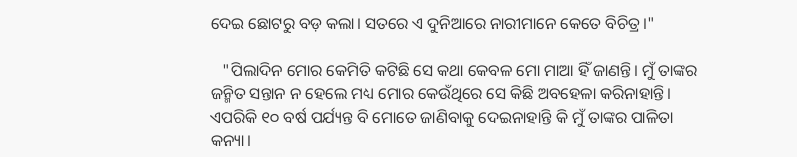ଦେଇ ଛୋଟରୁ ବଡ଼ କଲା। ସତରେ ଏ ଦୁନିଆରେ ନାରୀମାନେ କେତେ ବିଚିତ୍ର।"

   "ପିଲାଦିନ ମୋର କେମିତି କଟିଛି ସେ କଥା କେବଳ ମୋ ମାଆ ହିଁ ଜାଣନ୍ତି। ମୁଁ ତାଙ୍କର ଜନ୍ମିତ ସନ୍ତାନ ନ ହେଲେ ମଧ୍ୟ ମୋର କେଉଁଥିରେ ସେ କିଛି ଅବହେଳା କରିନାହାନ୍ତି। ଏପରିକି ୧୦ ବର୍ଷ ପର୍ଯ୍ୟନ୍ତ ବି ମୋତେ ଜାଣିବାକୁ ଦେଇନାହାନ୍ତି କି ମୁଁ ତାଙ୍କର ପାଳିତା କନ୍ୟା।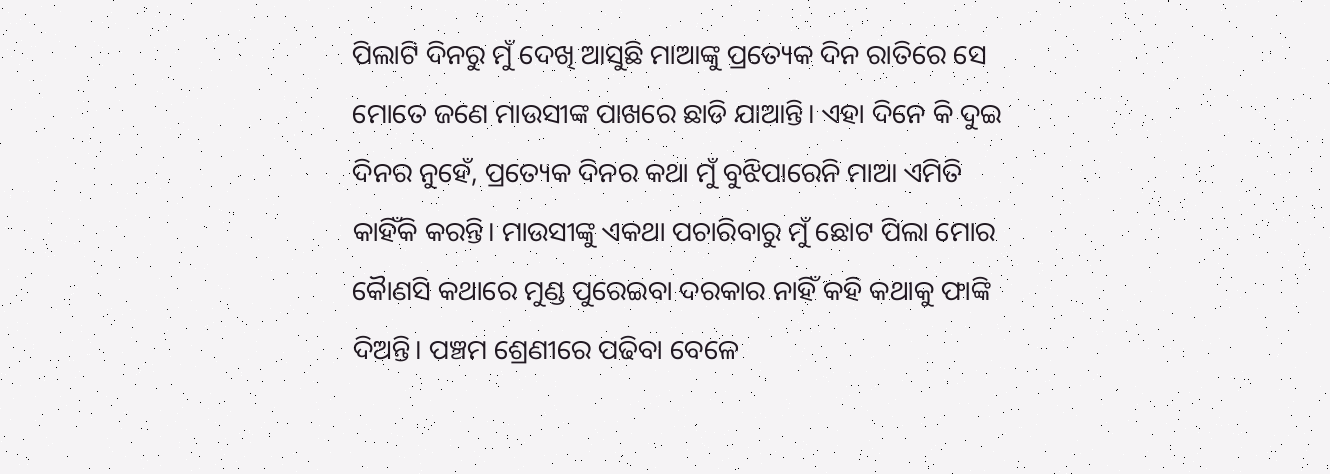ପିଲାଟି ଦିନରୁ ମୁଁ ଦେଖି ଆସୁଛି ମାଆଙ୍କୁ ପ୍ରତ୍ୟେକ ଦିନ ରାତିରେ ସେ ମୋତେ ଜଣେ ମାଉସୀଙ୍କ ପାଖରେ ଛାଡି ଯାଆନ୍ତି। ଏହା ଦିନେ କି ଦୁଇ ଦିନର ନୁହେଁ, ପ୍ରତ୍ୟେକ ଦିନର କଥା ମୁଁ ବୁଝିପାରେନି ମାଆ ଏମିତି କାହିଁକି କରନ୍ତି। ମାଉସୀଙ୍କୁ ଏକଥା ପଚାରିବାରୁ ମୁଁ ଛୋଟ ପିଲା ମୋର କୈାଣସି କଥାରେ ମୁଣ୍ଡ ପୁରେଇବା ଦରକାର ନାହିଁ କହି କଥାକୁ ଫାଙ୍କି ଦିଅନ୍ତି। ପଞ୍ଚମ ଶ୍ରେଣୀରେ ପଢିବା ବେଳେ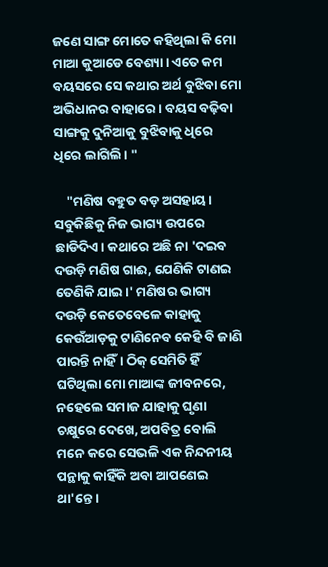ଜଣେ ସାଙ୍ଗ ମୋତେ କହିଥିଲା କି ମୋ ମାଆ କୁଆଡେ ବେଶ୍ୟା। ଏତେ କମ ବୟସରେ ସେ କଥାର ଅର୍ଥ ବୁଝିବା ମୋ ଅଭିଧାନର ବାହାରେ। ବୟସ ବଢ଼ିବା ସାଙ୍ଗକୁ ଦୁନିଆକୁ ବୁଝିବାକୁ ଧିରେ ଧିରେ ଲାଗିଲି। "

    "ମଣିଷ ବହୁତ ବଡ଼ ଅସହାୟ। ସବୁକିଛିକୁ ନିଜ ଭାଗ୍ୟ ଉପରେ ଛାଡିଦିଏ। କଥାରେ ଅଛି ନା 'ଦଇବ ଦଉଡ଼ି ମଣିଷ ଗାଈ, ଯେଣିକି ଟାଣଇ ତେଣିକି ଯାଇ।' ମଣିଷର ଭାଗ୍ୟ ଦଉଡ଼ି କେତେବେଳେ କାହାକୁ କେଉଁଆଡ଼କୁ ଟାଣିନେବ କେହି ବି ଜାଣି ପାରନ୍ତି ନାହିଁ। ଠିକ୍ ସେମିତି ହିଁ ଘଟିଥିଲା ମୋ ମାଆଙ୍କ ଜୀବନରେ, ନହେଲେ ସମାଜ ଯାହାକୁ ଘୃଣା ଚକ୍ଷୁରେ ଦେଖେ, ଅପବିତ୍ର ବୋଲି ମନେ କରେ ସେଭଳି ଏକ ନିନ୍ଦନୀୟ ପନ୍ଥାକୁ କାହିଁକି ଅବା ଆପଣେଇ ଥା'ନ୍ତେ।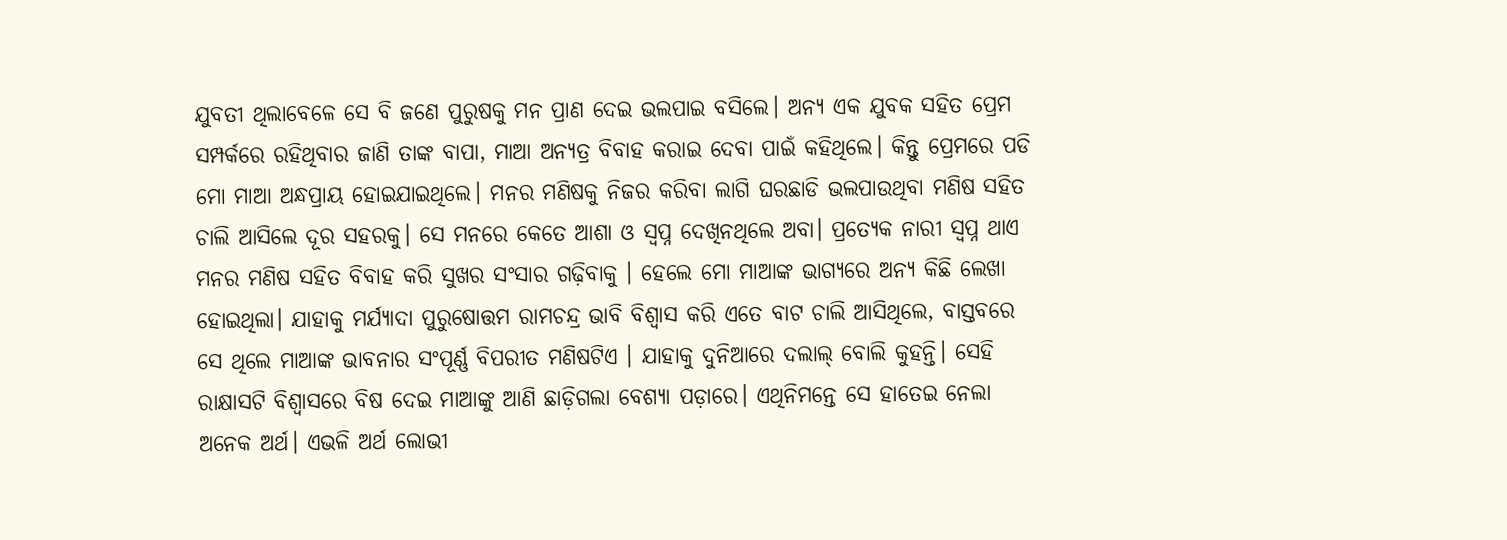ଯୁବତୀ ଥିଲାବେଳେ ସେ ବି ଜଣେ ପୁରୁଷକୁ ମନ ପ୍ରାଣ ଦେଇ ଭଲପାଇ ବସିଲେ। ଅନ୍ୟ ଏକ ଯୁବକ ‌ସହିତ ପ୍ରେମ ସମ୍ପର୍କରେ ରହିଥିବାର ଜାଣି ତାଙ୍କ ବାପା, ମାଆ ଅନ୍ୟତ୍ର ବିବାହ କରାଇ ଦେବା ପାଇଁ କହିଥିଲେ। କିନ୍ତୁ ପ୍ରେମରେ ପଡି ମୋ ମାଆ ଅନ୍ଧପ୍ରାୟ ହୋଇଯାଇଥିଲେ। ମନର ମଣିଷକୁ ନିଜର କରିବା ଲାଗି ଘରଛାଡି ଭଲପାଉଥିବା ମଣିଷ ସହିତ ଚାଲି ଆସିଲେ ଦୂର ସହରକୁ। ସେ ମନରେ କେତେ ଆଶା ଓ ସ୍ୱପ୍ନ ଦେଖିନଥିଲେ ଅବା। ପ୍ରତ୍ୟେକ ନାରୀ ସ୍ୱପ୍ନ ଥାଏ ମନର ମଣିଷ ସହିତ ବିବାହ କରି ସୁଖର ସଂସାର ଗଢ଼ିବାକୁ । ହେଲେ ମୋ ମାଆଙ୍କ ଭାଗ୍ୟରେ ଅନ୍ୟ କିଛି ଲେଖା ହୋଇଥିଲା। ଯାହାକୁ ମର୍ଯ୍ୟାଦା ପୁରୁଷୋତ୍ତମ ରାମଚନ୍ଦ୍ର ଭାବି ବିଶ୍ୱାସ କରି ଏତେ ବାଟ ଚାଲି ଆସିଥିଲେ, ବାସ୍ତବରେ ସେ ଥିଲେ ମାଆଙ୍କ ଭାବନାର ସଂପୂର୍ଣ୍ଣ ବିପରୀତ ମଣିଷଟିଏ । ଯାହାକୁ ଦୁନିଆରେ ଦଲାଲ୍ ବୋଲି କୁହନ୍ତି। ସେହି ରାକ୍ଷାସଟି ବିଶ୍ଵାସରେ ବିଷ ଦେଇ ମାଆଙ୍କୁ ଆଣି ଛାଡ଼ିଗଲା ବେଶ୍ୟା ପଡ଼ାରେ। ଏଥିନିମନ୍ତେ ସେ ହାତେଇ ନେଲା ଅନେକ ଅର୍ଥ। ଏଭଳି ଅର୍ଥ ଲୋଭୀ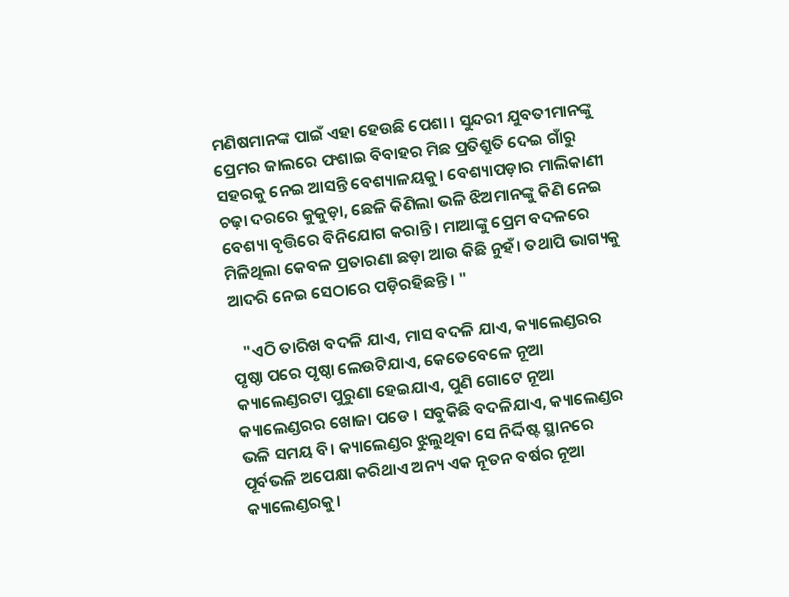ମଣିଷମାନଙ୍କ ପାଇଁ ଏହା ହେଉଛି ପେଶା । ସୁନ୍ଦରୀ ଯୁବତୀମାନଙ୍କୁ ପ୍ରେମର ଜାଲରେ ଫଶାଇ ବିବାହର ମିଛ ପ୍ରତିଶ୍ରୁତି ଦେଇ ଗାଁରୁ ସହରକୁ ନେଇ ଆସନ୍ତି ବେଶ୍ୟାଳୟକୁ। ବେଶ୍ୟାପଡ଼ାର ମାଲିକାଣୀ ଚଢ଼ା ଦରରେ କୁକୁଡ଼ା, ଛେଳି କିଣିଲା ଭଳି ଝିଅମାନଙ୍କୁ କିଣି ନେଇ ବେଶ୍ୟା ବୃତ୍ତିରେ ବିନିଯୋଗ କରାନ୍ତି। ମାଆଙ୍କୁ ପ୍ରେମ ବଦଳରେ ମିଳିଥିଲା କେବଳ ପ୍ରତାରଣା ଛଡ଼ା ଆଉ କିଛି ନୁହଁ। ତଥାପି ଭାଗ୍ୟକୁ ଆଦରି ନେଇ ସେଠାରେ ପଡ଼ିରହିଛନ୍ତି। "

   "ଏଠି ତାରିଖ ବଦଳି ଯାଏ, ମାସ ବଦଳି ଯାଏ, କ୍ୟାଲେଣ୍ଡରର ପୃଷ୍ଠା ପରେ ପୃଷ୍ଠା ଲେଉଟିଯାଏ, କେତେବେଳେ ନୂଆ କ୍ୟାଲେଣ୍ଡରଟା ପୁରୁଣା ହେଇଯାଏ, ପୁଣି ଗୋଟେ ନୂଆ କ୍ୟାଲେଣ୍ଡରର ଖୋଜା ପଡେ । ସବୁକିଛି ବଦଳିଯାଏ, କ୍ୟାଲେଣ୍ଡର ଭଳି ସମୟ ବି। କ୍ୟାଲେଣ୍ଡର ଝୁଲୁଥିବା ସେ ନିର୍ଦ୍ଦିଷ୍ଟ ସ୍ଥାନରେ ପୂର୍ବଭଳି ଅପେକ୍ଷା କରିଥାଏ ଅନ୍ୟ ଏକ ନୂତନ ବର୍ଷର ନୂଆ କ୍ୟାଲେଣ୍ଡରକୁ।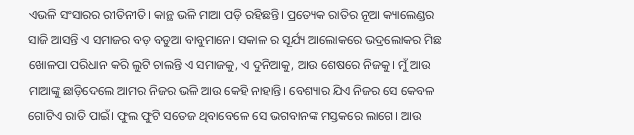ଏଭଳି ସଂସାରର ରୀତିନୀତି। କାନ୍ଥ ଭଳି ମାଆ ପଡ଼ି ରହିଛନ୍ତି। ପ୍ରତ୍ୟେକ ରାତିର ନୂଆ କ୍ୟାଲେଣ୍ଡର ସାଜି ଆସନ୍ତି ଏ ସମାଜର ବଡ଼ ବଡୁଆ ବାବୁମାନେ। ସକାଳ ର ସୂର୍ଯ୍ୟ ଆଲୋକରେ ଭଦ୍ରଲୋକର ମିଛ ଖୋଳପା ପରିଧାନ କରି ଲୁଟି ଚାଲନ୍ତି ଏ ସମାଜକୁ, ଏ ଦୁନିଆକୁ, ଆଉ ଶେଷରେ ନିଜକୁ। ମୁଁ ଆଉ ମାଆଙ୍କୁ ଛାଡ଼ିଦେଲେ ଆମର ନିଜର ଭଳି ଆଉ କେହି ନାହାନ୍ତି। ବେଶ୍ୟାର ଯିଏ ନିଜର ସେ କେବଳ ଗୋଟିଏ ରାତି ପାଇଁ। ଫୁଲ ଫୁଟି ସତେଜ ଥିବାବେଳେ ସେ ଭଗବାନଙ୍କ ମସ୍ତକରେ ଲାଗେ। ଆଉ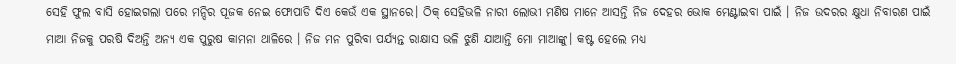ସେହି ଫୁଲ ବାସି ହୋଇଗଲା ପରେ ମନ୍ଦିର ପୂଜକ ନେଇ ଫୋପାଡି ଦିଏ କେଉଁ ଏକ ସ୍ଥାନରେ। ଠିକ୍ ସେହିଭଳି ନାରୀ ଲୋଭୀ ମଣିଷ ମାନେ ଆସନ୍ତି ନିଜ ଦେହର ଭୋକ ମେଣ୍ଟାଇବା ପାଇଁ । ନିଜ ଉଦରର କ୍ଷୁଧା ନିବାରଣ ପାଇଁ ମାଆ ନିଜକୁ ପରଷି ଦିଅନ୍ତି ଅନ୍ୟ ଏକ ପୁରୁଷ କାମନା ଥାଳିରେ । ନିଜ ମନ ପୁରିବା ପର୍ଯ୍ୟନ୍ତ ରାକ୍ଷାସ ଭଳି ଝୁଣି ଯାଆନ୍ତି ମୋ ମାଆଙ୍କୁ। କଷ୍ଟ ହେଲେ ମଧ୍ୟ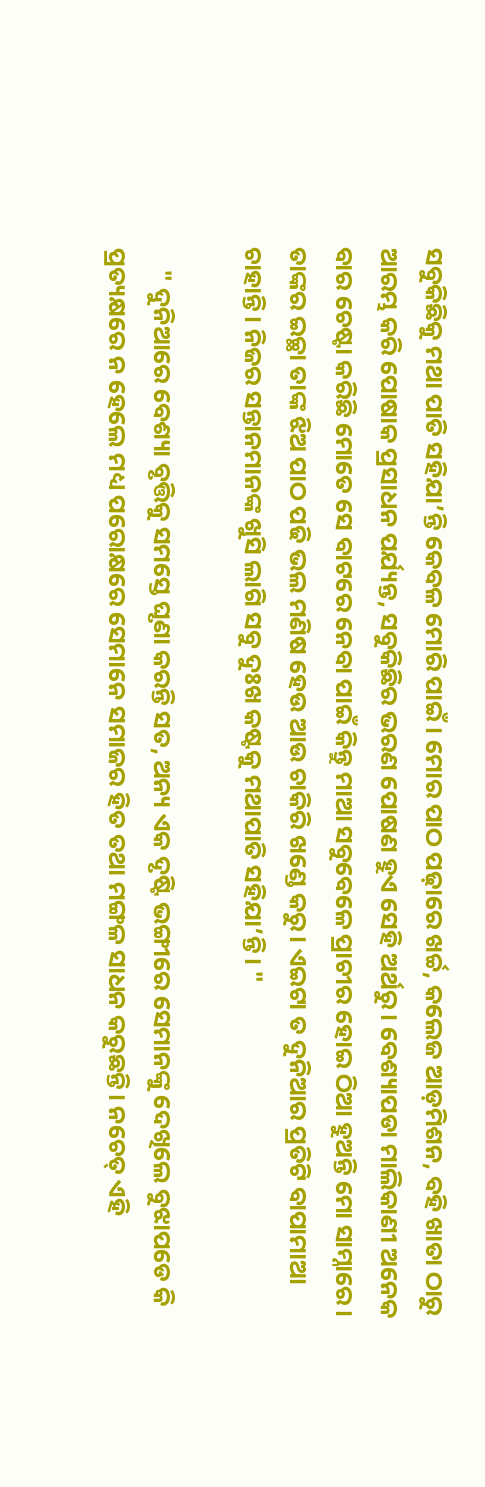ସବୁକିଛିକୁ ମଥା ପାତି ସହିଯା’ନ୍ତି କେବଳ ମୋରି ପାଇଁ। ମୋର ପାଠ ପଢ଼ାରେ ଖର୍ଚ୍ଚ, କଲେଜ ଆଡ଼ମିଶନ, ବହି ଖାତା ଠାରୁ ଆରମ୍ଭ କରି ପୋଷାକ ପ୍ରସାଧନ ପର୍ଯ୍ୟନ୍ତ, ସବୁକିଛିର ଭରଣ ପୋଷଣ ହୁଏ ସେହି ଅର୍ଥରୁ । ବେଶ୍ୟାପଡା ମାଲିକାଣୀ ଅନେକ ବାର ଚେଷ୍ଟା କରିଛି ମୋତେ ସେ ବାଟରେ ନେବା ପାଇଁ କିନ୍ତୁ ମାଆ ସବୁବେଳେ ପ୍ରାଚୀର ହୋଇ ଠିଆ ହୁଅନ୍ତି ମୋ ସାମ୍ନାରେ। ତାଙ୍କର ଇଚ୍ଛା ତାଙ୍କ ଝିଅ ପାଠ ପଢି ଭଲ ମଣିଷ ହେଉ ଆଉ ଚାକିରି ଖଣ୍ଡେ କରୁ। ଏଇଟା ତ ଦୁନିଆର ପ୍ରତିଟି ବାପାମାଆ ଚାହାନ୍ତି। ନିଜର ସନ୍ତାନମାନଙ୍କ ଖୁସି ଲାଗି ସବୁ ଦୁଃଖ କଷ୍ଟକୁ ମଥାପାତି ସହିଯା’ନ୍ତି। "

    " ଦୁନିଆରେ ବେଶ୍ୟା ବୃତ୍ତିକୁ ସମସ୍ତେ ଘୃଣା କରନ୍ତି ସତ, ଅନ୍ୟ ଏକ ଦୃଷ୍ଟି ଭଙ୍ଗୀରେ ସେମାନଙ୍କୁ ଦେଖିଲେ ବୁଝାପଡେ କି ପ୍ରତ୍ୟକ୍ଷରେ ନ ହେଲେ ମଧ୍ୟ ପରୋକ୍ଷରେ ସେମାନେ ସମାଜର ହିତ ତଥା ମଙ୍ଗଳ ସାଧନ କରୁଛନ୍ତି। ନଚେତ୍ ଏହି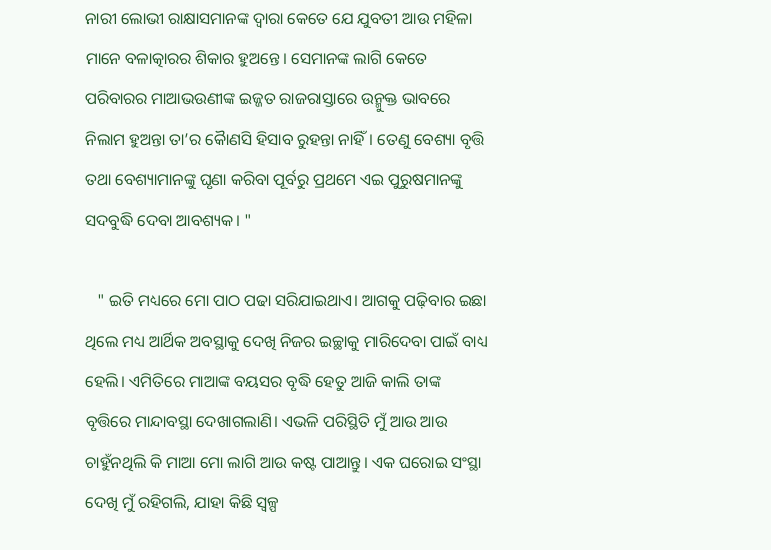ନାରୀ ଲୋଭୀ ରାକ୍ଷାସମାନଙ୍କ ଦ୍ଵାରା କେତେ ଯେ ଯୁବତୀ ଆଉ ମହିଳା ମାନେ ବଳାତ୍କାରର ଶିକାର ହୁଅନ୍ତେ। ସେମାନଙ୍କ ଲାଗି କେତେ ପରିବାରର ମାଆଭଉଣୀଙ୍କ ଇଜ୍ଜତ ରାଜରାସ୍ତାରେ ଉନ୍ମୁକ୍ତ ଭାବରେ ନିଲାମ ହୁଅନ୍ତା ତା’ର କୈାଣସି ହିସାବ ରୁହନ୍ତା ନାହିଁ। ତେଣୁ ବେଶ୍ୟା ବୃତ୍ତି ତଥା ବେଶ୍ୟାମାନଙ୍କୁ ଘୃଣା କରିବା ପୂର୍ବରୁ ପ୍ରଥମେ ଏଇ ପୁରୁଷମାନଙ୍କୁ ସଦବୁଦ୍ଧି ଦେବା ଆବଶ୍ୟକ। "

   " ଇତି ମଧ୍ୟରେ ମୋ ପାଠ ପଢା ସରିଯାଇଥାଏ। ଆଗକୁ ପଢ଼ିବାର ଇଛା ଥିଲେ ମଧ୍ୟ ଆର୍ଥିକ ଅବସ୍ଥାକୁ ଦେଖି ନିଜର ଇଚ୍ଛାକୁ ମାରିଦେବା ପାଇଁ ବାଧ୍ୟ ହେଲି। ଏମିତିରେ ମାଆଙ୍କ ବୟସର ବୃଦ୍ଧି ହେତୁ ଆଜି କାଲି ତାଙ୍କ ବୃତ୍ତିରେ ମାନ୍ଦାବସ୍ଥା ଦେଖାଗଲାଣି। ଏଭଳି ପରିସ୍ଥିତି ମୁଁ ଆଉ ଆଉ ଚାହୁଁନଥିଲି କି ମାଆ ମୋ ଲାଗି ଆଉ କଷ୍ଟ ପାଆନ୍ତୁ। ଏକ ଘରୋଇ ସଂସ୍ଥା ଦେଖି ମୁଁ ରହିଗଲି, ଯାହା କିଛି ସ୍ୱଳ୍ପ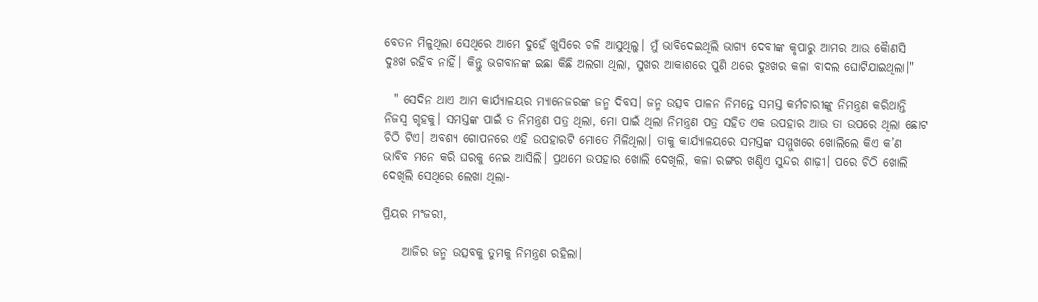ବେତନ ମିଳୁଥିଲା ସେଥିରେ ଆମେ ଦୁହେଁ ଖୁସିରେ ଚଳି ଆସୁଥିଲୁ। ମୁଁ ଭାବିଦେଇଥିଲି ଭାଗ୍ୟ ଦେବୀଙ୍କ କୃପାରୁ ଆମର ଆଉ କୈାଣସି ଦୁଃଖ ରହିବ ନାହିଁ। କିନ୍ତୁ ଭଗବାନଙ୍କ ଇଛା କିଛି ଅଲଗା ଥିଲା, ସୁଖର ଆକାଶରେ ପୁଣି ଥରେ ଦୁଃଖର କଳା ବାଦଲ ଘୋଟିଯାଇଥିଲା।"

  " ସେଦିନ ଥାଏ ଆମ କାର୍ଯ୍ୟାଳୟର ମ୍ୟାନେଜରଙ୍କ ଜନ୍ମ ଦିବସ। ଜନ୍ମ ଉତ୍ସବ ପାଳନ ନିମନ୍ତେ ସମସ୍ତ କର୍ମଚାରୀଙ୍କୁ ନିମନ୍ତ୍ରଣ କରିଥାନ୍ତି ନିଜସ୍ଵ ଗୃହକୁ। ସମସ୍ତଙ୍କ ପାଇଁ ତ ନିମନ୍ତ୍ରଣ ପତ୍ର ଥିଲା, ମୋ ପାଇଁ ଥିଲା ନିମନ୍ତ୍ରଣ ପତ୍ର ସହିତ ଏକ ଉପହାର ଆଉ ତା ଉପରେ ଥିଲା ଛୋଟ ଚିଠି ଟିଏ। ଅବଶ୍ୟ ଗୋପନରେ ଏହି ଉପହାରଟି ମୋତେ ମିଳିଥିଲା। ତାକୁ କାର୍ଯ୍ୟାଳୟରେ ସମସ୍ତଙ୍କ ସମ୍ମୁଖରେ ଖୋଲିଲେ କିଏ କ’ଣ ଭାବିବ ମନେ କରି ଘରକୁ ନେଇ ଆସିଲି। ପ୍ରଥମେ ଉପହାର ଖୋଲି ଦେଖିଲି, କଳା ରଙ୍ଗର ଖଣ୍ଡିଏ ସୁନ୍ଦର ଶାଢ଼ୀ। ପରେ ଚିଠି ଖୋଲି ଦେଖିଲି ସେଥିରେ ଲେଖା ଥିଲା-

ପ୍ରିୟର ମଂଜରୀ,

    ଆଜିର ଜନ୍ମ ଉତ୍ସବକୁ ତୁମକୁ ନିମନ୍ତ୍ରଣ ରହିଲା।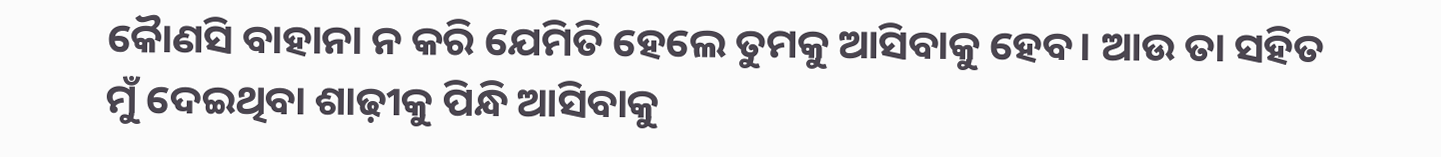କୈାଣସି ବାହାନା ନ କରି ଯେମିତି ହେଲେ ତୁମକୁ ଆସିବାକୁ ହେବ। ଆଉ ତା ସହିତ ମୁଁ ଦେଇଥିବା ଶାଢ଼ୀକୁ ପିନ୍ଧି ଆସିବାକୁ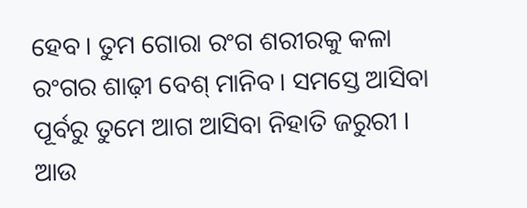ହେବ। ତୁମ ଗୋରା ରଂଗ ଶରୀରକୁ କଳା ରଂଗର ଶାଢ଼ୀ ବେଶ୍ ମାନିବ। ସମସ୍ତେ ଆସିବା ପୂର୍ବରୁ ତୁମେ ଆଗ ଆସିବା ନିହାତି ଜରୁରୀ । ଆଉ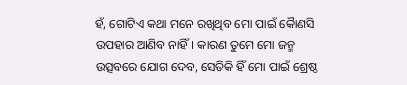ହଁ, ଗୋଟିଏ କଥା ମନେ ରଖିଥିବ ମୋ ପାଇଁ କୈାଣସି ଉପହାର ଆଣିବ ନାହିଁ। କାରଣ ତୁମେ ମୋ ଜନ୍ମ ଉତ୍ସବରେ ଯୋଗ ଦେବ, ସେତିକି ହିଁ ମୋ ପାଇଁ ଶ୍ରେଷ୍ଠ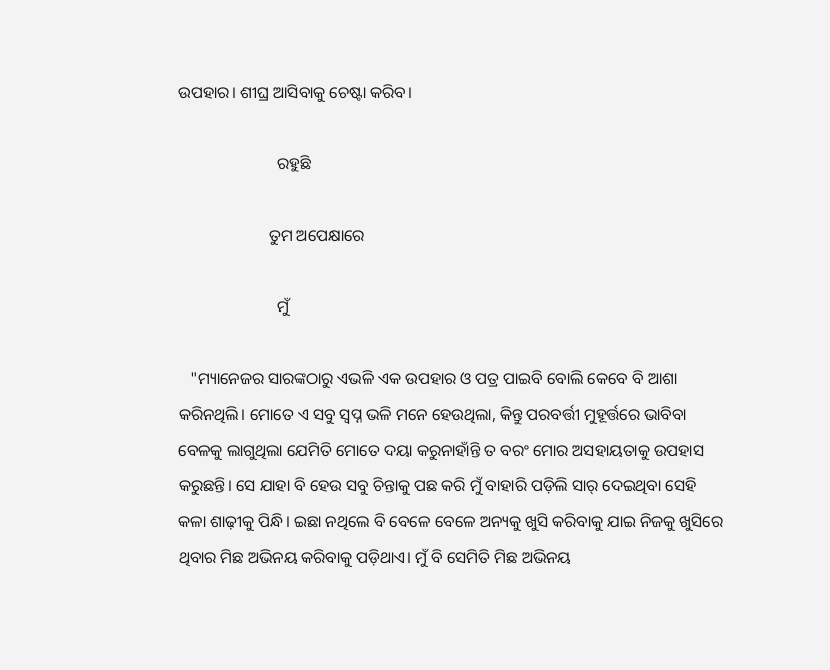ଉପହାର। ଶୀଘ୍ର ଆସିବାକୁ ଚେଷ୍ଟା କରିବ।

                        ରହୁଛି

                      ତୁମ ଅପେକ୍ଷାରେ

                        ମୁଁ

   "ମ୍ୟାନେଜର ସାରଙ୍କଠାରୁ ଏଭଳି ଏକ ଉପହାର ଓ ପତ୍ର ପାଇବି ବୋଲି କେବେ ବି ଆଶା କରିନଥିଲି। ମୋତେ ଏ ସବୁ ସ୍ୱପ୍ନ ଭଳି ମନେ ହେଉଥିଲା, କିନ୍ତୁ ପରବର୍ତ୍ତୀ ମୁହୂର୍ତ୍ତରେ ଭାବିବା ବେଳକୁ ଲାଗୁଥିଲା ଯେମିତି ମୋତେ ଦୟା କରୁନାହାଁନ୍ତି ତ ବରଂ ମୋର ଅସହାୟତାକୁ ଉପହାସ କରୁଛନ୍ତି। ସେ ଯାହା ବି ହେଉ ସବୁ ଚିନ୍ତାକୁ ପଛ କରି ମୁଁ ବାହାରି ପଡ଼ିଲି ସାର୍ ଦେଇଥିବା ସେହି କଳା ଶାଢ଼ୀକୁ ପିନ୍ଧି। ଇଛା ନଥିଲେ ବି ବେଳେ ବେଳେ ଅନ୍ୟକୁ ଖୁସି କରିବାକୁ ଯାଇ ନିଜକୁ ଖୁସିରେ ଥିବାର ମିଛ ଅଭିନୟ କରିବାକୁ ପଡ଼ିଥାଏ। ମୁଁ ବି ସେମିତି ମିଛ ଅଭିନୟ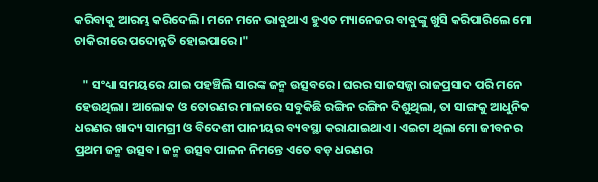କରିବାକୁ ଆରମ୍ଭ କରିଦେଲି। ମନେ ମନେ ଭାବୁଥାଏ ହୁଏତ ମ୍ୟାନେଜର ବାବୁଙ୍କୁ ଖୁସି କରିପାରିଲେ ମୋ ଚାକିରୀରେ ପଦୋନ୍ନତି ହୋଇପାରେ।"

   " ସଂଧ୍ୟା ସମୟରେ ଯାଇ ପହଞ୍ଚିଲି ସାରଙ୍କ ଜନ୍ମ ଉତ୍ସବରେ। ଘରର ସାଜସଜ୍ଜା ରାଜପ୍ରସାଦ ପରି ମନେ ହେଉଥିଲା। ଆଲୋକ ଓ ତୋରଣର ମାଳାରେ ସବୁକିଛି ରଙ୍ଗିନ ରଙ୍ଗିନ ଦିଶୁଥିଲା, ତା ସାଙ୍ଗକୁ ଆଧୁନିକ ଧରଣର ଖାଦ୍ୟ ସାମଗ୍ରୀ ଓ ବିଦେଶୀ ପାନୀୟର ବ୍ୟବସ୍ଥା କରାଯାଇଥାଏ। ଏଇଟା ଥିଲା ମୋ ଜୀବନର ପ୍ରଥମ ଜନ୍ମ ଉତ୍ସବ। ଜନ୍ମ ଉତ୍ସବ ପାଳନ ନିମନ୍ତେ ଏତେ ବଡ଼ ଧରଣର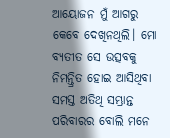ଆୟୋଜନ ମୁଁ ଆଗରୁ କେବେ ଦେଖିନଥିଲି। ମୋ ବ୍ୟତୀତ ସେ ଉତ୍ସବକୁ ନିମନ୍ତ୍ରିତ ହୋଇ ଆସିଥିବା ସମସ୍ତ ଅତିଥି ସମ୍ଭ୍ରାନ୍ତ ପରିବାରର ବୋଲି ମନେ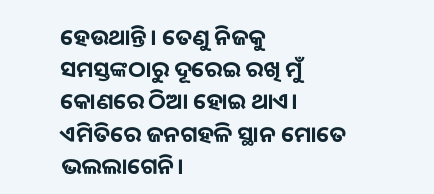ହେଉଥାନ୍ତି। ତେଣୁ ନିଜକୁ ସମସ୍ତଙ୍କଠାରୁ ଦୂରେଇ ରଖି ମୁଁ କୋଣରେ ଠିଆ ହୋଇ ଥାଏ। ଏମିତିରେ ଜନଗହଳି ସ୍ଥାନ ମୋତେ ଭଲଲାଗେନି।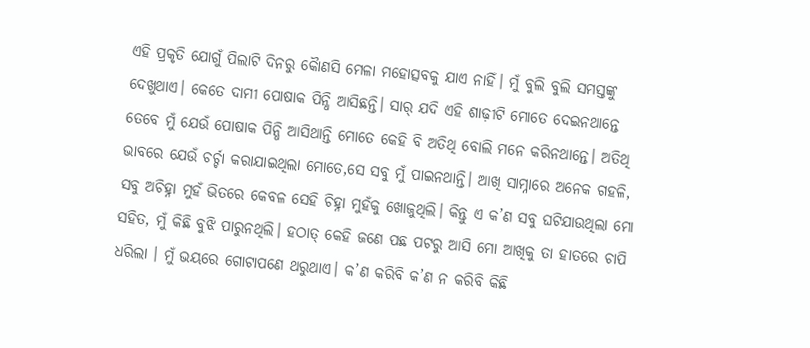ଏହି ପ୍ରକୃତି ଯୋଗୁଁ ପିଲାଟି ଦିନରୁ କୈାଣସି ମେଳା ମହୋତ୍ସବକୁ ଯାଏ ନାହିଁ। ମୁଁ ବୁଲି ବୁଲି ସମସ୍ତଙ୍କୁ ଦେଖୁଥାଏ। କେତେ ଦାମୀ ପୋଷାକ ପିନ୍ଧି ଆସିଛନ୍ତି। ସାର୍ ଯଦି ଏହି ଶାଢ଼ୀଟି ମୋତେ ଦେଇନଥାନ୍ତେ ତେବେ ମୁଁ ଯେଉଁ ପୋଷାକ ପିନ୍ଧି ଆସିଥାନ୍ତି ମୋତେ କେହି ବି ଅତିଥି ବୋଲି ମନେ କରିନଥାନ୍ତେ। ଅତିଥି ଭାବରେ ଯେଉଁ ଚର୍ଚ୍ଚା କରାଯାଇଥିଲା ମୋତେ,ସେ ସବୁ ମୁଁ ପାଇନଥାନ୍ତି। ଆଖି ସାମ୍ନାରେ ଅନେକ ଗହଳି, ସବୁ ଅଚିହ୍ନା ମୁହଁ ଭିତରେ କେବଳ ସେହି ଚିହ୍ନା ମୁହଁକୁ ଖୋଜୁଥିଲି। କିନ୍ତୁ ଏ କ’ଣ ସବୁ ଘଟିଯାଉଥିଲା ମୋ ସହିତ, ମୁଁ କିଛି ବୁଝି ପାରୁନଥିଲି। ହଠାତ୍ କେହି ଜଣେ ପଛ ପଟରୁ ଆସି ମୋ ଆଖିକୁ ତା ହାତରେ ଚାପି ଧରିଲା । ମୁଁ ଭୟରେ ଗୋଟାପଣେ ଥରୁଥାଏ। କ’ଣ କରିବି କ’ଣ ନ କରିବି କିଛି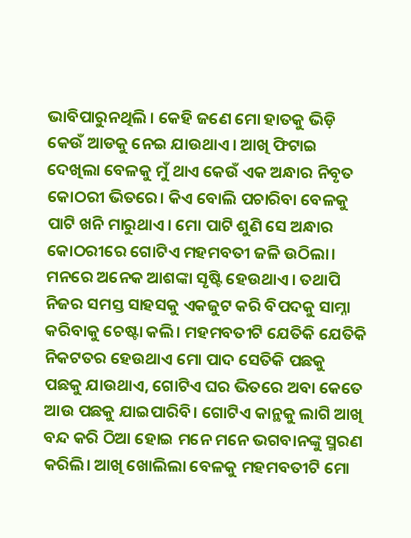ଭାବିପାରୁନଥିଲି । କେହି ଜଣେ ମୋ ହାତକୁ ଭିଡ଼ି କେଉଁ ଆଡକୁ ନେଇ ଯାଉଥାଏ। ଆଖି ଫିଟାଇ ଦେଖିଲା ବେଳକୁ ମୁଁ ଥାଏ କେଉଁ ଏକ ଅନ୍ଧାର ନିବୃତ କୋଠରୀ ଭିତରେ। କିଏ ବୋଲି ପଚାରିବା ବେଳକୁ ପାଟି ଖନି ମାରୁଥାଏ। ମୋ ପାଟି ଶୁଣି ସେ ଅନ୍ଧାର କୋଠରୀରେ ଗୋଟିଏ ମହମବତୀ ଜଳି ଉଠିଲା। ମନରେ ଅନେକ ଆଶଙ୍କା ସୃଷ୍ଟି ହେଉଥାଏ। ତଥାପି ନିଜର ସମସ୍ତ ସାହସକୁ ଏକଜୁଟ କରି ବିପଦକୁ ସାମ୍ନା କରିବାକୁ ଚେଷ୍ଟା କଲି। ମହମବତୀଟି ଯେତିକି ଯେତିକି ନିକଟତର ହେଉଥାଏ ମୋ ପାଦ ସେତିକି ପଛକୁ ପଛକୁ ଯାଉଥାଏ, ଗୋଟିଏ ଘର ଭିତରେ ଅବା କେତେ ଆଉ ପଛକୁ ଯାଇପାରିବି। ଗୋଟିଏ କାନ୍ଥକୁ ଲାଗି ଆଖି ବନ୍ଦ କରି ଠିଆ ହୋଇ ମନେ ମନେ ଭଗବାନଙ୍କୁ ସ୍ମରଣ କରିଲି। ଆଖି ଖୋଲିଲା ବେଳକୁ ମହମବତୀଟି ମୋ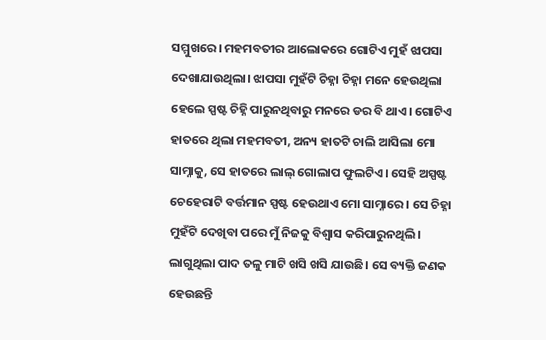ସମ୍ମୁଖରେ। ମହମବତୀର ଆଲୋକରେ ଗୋଟିଏ ମୁହଁ ଝାପସା ଦେଖାଯାଉଥିଲା। ଝାପସା ମୁହଁଟି ଚିହ୍ନା ଚିହ୍ନା ମନେ ହେଉଥିଲା ହେଲେ ସ୍ପଷ୍ଟ ଚିହ୍ନି ପାରୁନଥିବାରୁ ମନରେ ଡର ବି ଥାଏ। ଗୋଟିଏ ହାତରେ ଥିଲା ମହମବତୀ, ଅନ୍ୟ ହାତଟି ଚାଲି ଆସିଲା ‌ମୋ ସାମ୍ନାକୁ, ସେ ହାତରେ ଲାଲ୍ ଗୋଲାପ ଫୁଲଟିଏ। ସେହି ଅସ୍ପଷ୍ଟ ଚେହେରାଟି ବର୍ତ୍ତମାନ ସ୍ପଷ୍ଟ ହେଉଥାଏ ମୋ ସାମ୍ନାରେ । ସେ ଚିହ୍ନା ମୁହଁଟି ଦେଖିବା ପରେ ମୁଁ ନିଜକୁ ବିଶ୍ୱାସ କରିପାରୁନଥିଲି। ଲାଗୁଥିଲା ପାଦ ତଳୁ ମାଟି ଖସି ଖସି ଯାଉଛି। ସେ ବ୍ୟକ୍ତି ଜଣକ ହେଉଛନ୍ତି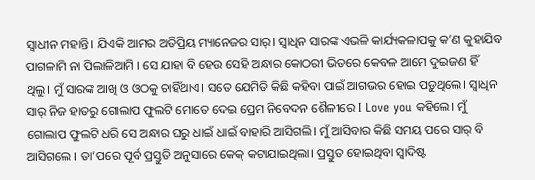ସ୍ୱାଧୀନ ମହାନ୍ତି। ଯିଏକି ଆମର ଅତିପ୍ରିୟ ମ୍ୟାନେଜର ସାର୍। ସ୍ୱାଧିନ ସାରଙ୍କ ଏଭଳି କାର୍ଯ୍ୟକଳାପକୁ କ’ଣ କୁହାଯିବ ପାଗଳାମି ନା ପିଲାଳିଆମି । ସେ ଯାହା ବି ହେଉ ସେହି ଅନ୍ଧାର କୋଠରୀ ଭିତରେ କେବଳ ଆମେ ଦୁଇଜଣ ହିଁ ଥିଲୁ। ମୁଁ ସାରଙ୍କ ଆଖି ଓ ଓଠକୁ ଚାହିଁଥାଏ। ସତେ ଯେମିତି କିଛି କହିବା ପାଇଁ ଆଗଭର ହୋଇ ପଡ଼ୁଥିଲେ। ସ୍ୱାଧିନ ସାର୍ ନିଜ ହାତରୁ ଗୋଲାପ ଫୁଲଟି ମୋତେ ଦେଇ ପ୍ରେମ ନିବେଦନ ଶୈଳୀରେ I Love you କହିଲେ। ମୁଁ ଗୋଲାପ ଫୁଲଟି ଧରି ସେ ଅନ୍ଧାର ଘରୁ ଧାଇଁ ଧାଇଁ ବାହାରି ଆସିଗଲି। ମୁଁ ଆସିବାର କିଛି ସମୟ ପରେ ସାର୍ ବି ଆସିଗଲେ । ତା’ପରେ ପୂର୍ବ ପ୍ରସ୍ତୁତି ଅନୁସାରେ କେକ୍ କଟାଯାଇଥିଲା। ପ୍ରସ୍ତୁତ ହୋଇଥିବା ସ୍ଵାଦିଷ୍ଟ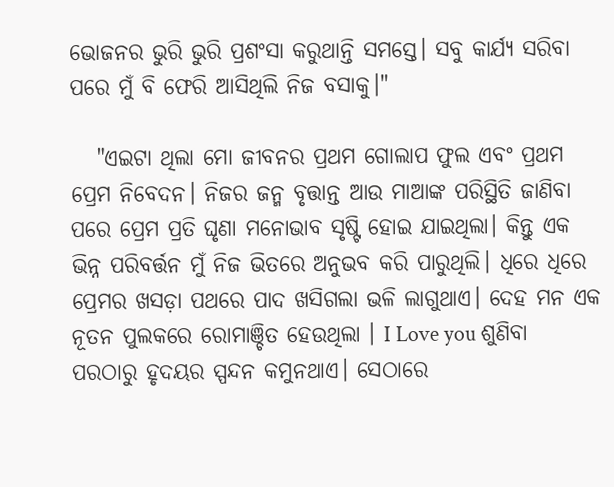ଭୋଜନର ଭୁରି ଭୁରି ପ୍ରଶଂସା କରୁଥାନ୍ତି ସମସ୍ତେ। ସବୁ କାର୍ଯ୍ୟ ସରିବା ପରେ ମୁଁ ବି ଫେରି ଆସିଥିଲି ନିଜ ବସାକୁ।"

   "ଏଇଟା ଥିଲା ମୋ ଜୀବନର ପ୍ରଥମ ଗୋଲାପ ଫୁଲ ଏବଂ ପ୍ରଥମ ପ୍ରେମ ନିବେଦନ। ନିଜର ଜନ୍ମ ବୃତ୍ତାନ୍ତ ଆଉ ମାଆଙ୍କ ପରିସ୍ଥିତି ଜାଣିବା ପରେ ପ୍ରେମ ପ୍ରତି ଘୃଣା ମନୋଭାବ ସୃଷ୍ଟି ହୋଇ ଯାଇଥିଲା। କିନ୍ତୁ ଏକ ଭିନ୍ନ ପରିବର୍ତ୍ତନ ମୁଁ ନିଜ ଭିତରେ ଅନୁଭବ କରି ପାରୁଥିଲି। ଧିରେ ଧିରେ ପ୍ରେମର ଖସଡ଼ା ପଥରେ ପାଦ ଖସିଗଲା ଭଳି ଲାଗୁଥାଏ। ଦେହ ମନ ଏକ ନୂତନ ପୁଲକରେ ରୋମାଞ୍ଚିତ ହେଉଥିଲା । I Love you ଶୁଣିବା ପରଠାରୁ ହୃଦୟର ସ୍ପନ୍ଦନ କମୁନଥାଏ। ସେଠାରେ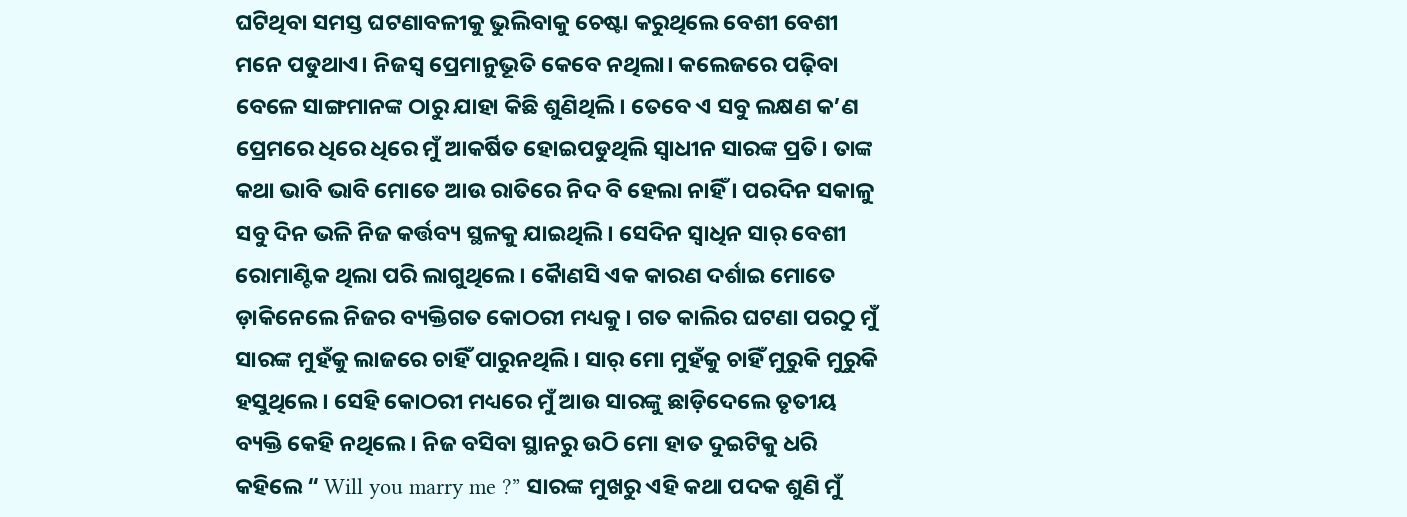ଘଟିଥିବା ସମସ୍ତ ଘଟଣାବଳୀକୁ ଭୁଲିବାକୁ ଚେଷ୍ଟା କରୁଥିଲେ ବେଶୀ ବେଶୀ ମନେ ପଡୁଥାଏ। ନିଜସ୍ଵ ପ୍ରେମାନୁଭୂତି କେବେ ନଥିଲା। କଲେଜରେ ପଢ଼ିବା ବେଳେ ସାଙ୍ଗମାନଙ୍କ ଠାରୁ ଯାହା କିଛି ଶୁଣିଥିଲି। ତେବେ ଏ ସବୁ ଲକ୍ଷଣ କ’ଣ ପ୍ରେମରେ ଧିରେ ଧିରେ ମୁଁ ଆକର୍ଷିତ ହୋଇପଡୁଥିଲି ସ୍ୱାଧୀନ ସାରଙ୍କ ପ୍ରତି। ତାଙ୍କ କଥା ଭାବି ଭାବି ମୋତେ ଆଉ ରାତିରେ ନିଦ ବି ହେଲା ନାହିଁ । ପରଦିନ ସକାଳୁ ସବୁ ଦିନ ଭଳି ନିଜ କର୍ତ୍ତବ୍ୟ ସ୍ଥଳକୁ ଯାଇଥିଲି। ସେଦିନ ସ୍ୱାଧିନ ସାର୍ ବେଶୀ ରୋମାଣ୍ଟିକ ଥିଲା ପରି ଲାଗୁଥିଲେ। କୈାଣସି ଏକ କାରଣ ଦର୍ଶାଇ ମୋତେ ଡ଼ାକିନେଲେ ନିଜର ବ୍ୟକ୍ତିଗତ କୋଠରୀ ମଧ୍ୟକୁ। ଗତ କାଲିର ଘଟଣା ପରଠୁ ମୁଁ ସାରଙ୍କ ମୁହଁକୁ ଲାଜରେ ଚାହିଁ ପାରୁନଥିଲି। ସାର୍ ମୋ ମୁହଁକୁ ଚାହିଁ ମୁରୁକି ମୁରୁକି ହସୁଥିଲେ। ସେହି କୋଠରୀ ମଧ୍ୟରେ ମୁଁ ଆଉ ସାରଙ୍କୁ ଛାଡ଼ିଦେଲେ ତୃତୀୟ ବ୍ୟକ୍ତି କେହି ନଥିଲେ। ନିଜ ବସିବା ସ୍ଥାନରୁ ଉଠି ମୋ ହାତ ଦୁଇଟିକୁ ଧରି କହିଲେ “ Will you marry me ?” ସାରଙ୍କ ମୁଖରୁ ଏହି କଥା ପଦକ ଶୁଣି ମୁଁ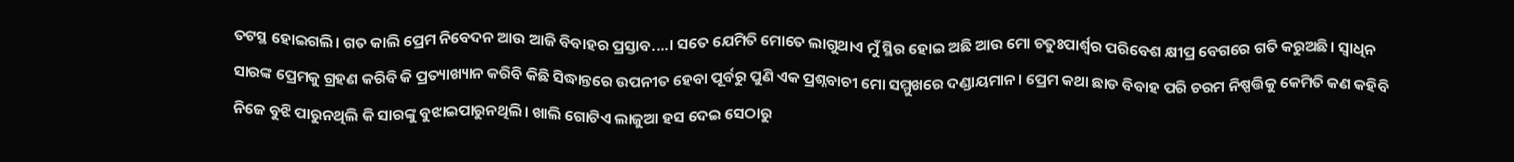ତଟସ୍ଥ ହୋଇଗଲି। ଗତ କାଲି ପ୍ରେମ ନିବେଦନ ଆଉ ଆଜି ବିବାହର ପ୍ରସ୍ତାବ....। ସତେ ଯେମିତି ମୋତେ ଲାଗୁଥାଏ ମୁଁ ସ୍ଥିର ହୋଇ ଅଛି ଆଉ ମୋ ଚତୁଃପାର୍ଶ୍ଵର ପରିବେଶ କ୍ଷୀପ୍ର ବେଗରେ ଗତି କରୁଅଛି। ସ୍ୱାଧିନ ସାରଙ୍କ ପ୍ରେମକୁ ଗ୍ରହଣ କରିବି କି ପ୍ରତ୍ୟାଖ୍ୟାନ କରିବି କିଛି ସିଦ୍ଧାନ୍ତରେ ଉପନୀତ ହେବା ପୂର୍ବରୁ ପୁଣି ଏକ ପ୍ରଶ୍ନବାଚୀ ମୋ ସମ୍ମୁଖରେ ଦଣ୍ଡାୟମାନ। ପ୍ରେମ କଥା ଛାଡ ବିବାହ ପରି ଚରମ ନିଷ୍ପତ୍ତିକୁ କେମିତି କଣ କହିବି ନିଜେ ବୁଝି ପାରୁନଥିଲି କି ସାରଙ୍କୁ ବୁଝାଇପାରୁନଥିଲି। ଖାଲି ଗୋଟିଏ ଲାଜୁଆ ହସ ଦେଇ ସେଠାରୁ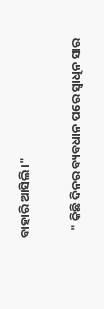ବାହାରି ଆସିଲି।"

   " କିଛି ଦିନର ବ୍ୟବଧାନ ପରେ ସ୍ଵାଧିନ ସାର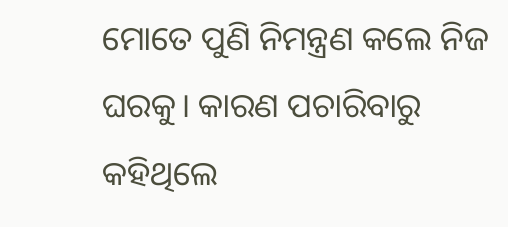ମୋତେ ପୁଣି ନିମନ୍ତ୍ରଣ କଲେ ନିଜ ଘରକୁ। କାରଣ ପଚାରିବାରୁ କହିଥିଲେ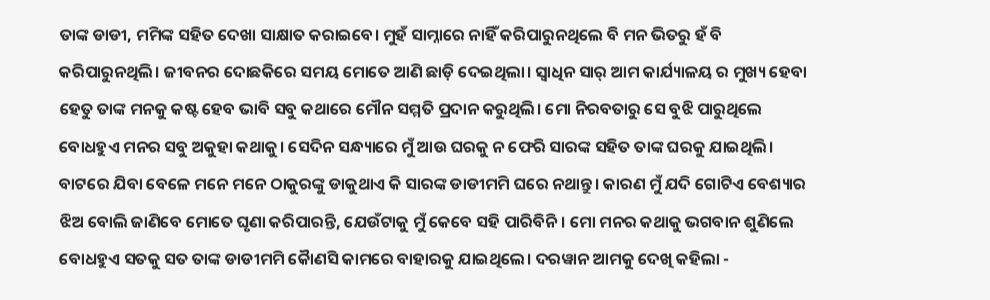ତାଙ୍କ ଡାଡୀ, ମମିଙ୍କ ସହିତ ଦେଖା ସାକ୍ଷାତ କରାଇବେ। ମୁହଁ ସାମ୍ନାରେ ନାହିଁ କରିପାରୁନଥିଲେ ବି ମନ ଭିତରୁ ହଁ ବି କରିପାରୁନଥିଲି। ଜୀବନର ଦୋଛକିରେ ସମୟ ମୋତେ ଆଣି ଛାଡ଼ି ଦେଇଥିଲା। ସ୍ୱାଧିନ ସାର୍ ଆମ କାର୍ଯ୍ୟାଳୟ ର ମୁଖ୍ୟ ହେବା ହେତୁ ତାଙ୍କ ମନକୁ କଷ୍ଟ ହେବ ଭାବି ସବୁ କଥାରେ ମୌନ ସମ୍ମତି ପ୍ରଦାନ କରୁଥିଲି। ମୋ ନିରବତାରୁ ସେ ବୁଝି ପାରୁଥିଲେ ବୋଧହୁଏ ମନର ସବୁ ଅକୁହା କଥାକୁ। ସେଦିନ ସନ୍ଧ୍ୟାରେ ମୁଁ ଆଉ ଘରକୁ ନ ଫେରି ସାରଙ୍କ ସହିତ ତାଙ୍କ ଘରକୁ ଯାଇଥିଲି। ବାଟରେ ଯିବା ବେଳେ ମନେ ମନେ ଠାକୁରଙ୍କୁ ଡାକୁଥାଏ କି ସାରଙ୍କ ଡାଡୀମମି ଘରେ ନଥାନ୍ତୁ। କାରଣ ମୁଁ ଯଦି ଗୋଟିଏ ବେଶ୍ୟାର ଝିଅ ବୋଲି ଜାଣିବେ ମୋତେ ଘୃଣା କରିପାରନ୍ତି, ଯେଉଁଟାକୁ ମୁଁ କେବେ ସହି ପାରିବିନି। ମୋ ମନର କଥାକୁ ଭଗବାନ ଶୁଣିଲେ ବୋଧହୁଏ ସତକୁ ସତ ତାଙ୍କ ଡାଡୀମମି କୈାଣସି କାମରେ ବାହାରକୁ ଯାଇଥିଲେ। ଦରୱାନ ଆମକୁ ଦେଖି କହିଲା -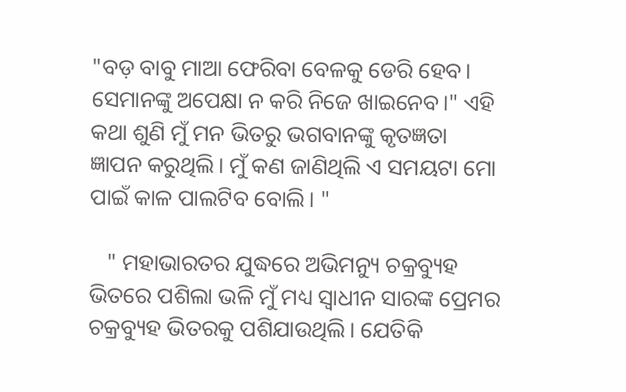"ବଡ଼ ବାବୁ ମାଆ ଫେରିବା ବେଳକୁ ଡେରି ହେବ। ସେମାନଙ୍କୁ ଅପେକ୍ଷା ନ କରି ନିଜେ ଖାଇନେବ।" ଏହି କଥା ଶୁଣି ମୁଁ ମନ ଭିତରୁ ଭଗବାନଙ୍କୁ କୃତଜ୍ଞତା ଜ୍ଞାପନ କରୁଥିଲି। ମୁଁ କଣ ଜାଣିଥିଲି ଏ ସମୟଟା ମୋ ପାଇଁ କାଳ ପାଲଟିବ ବୋଲି। "

   " ମହାଭାରତର ଯୁଦ୍ଧରେ ଅଭିମନ୍ୟୁ ଚକ୍ରବ୍ୟୁହ ଭିତରେ ପଶିଲା ଭଳି ମୁଁ ମଧ୍ୟ ସ୍ୱାଧୀନ ସାରଙ୍କ ପ୍ରେମର ଚକ୍ରବ୍ୟୁହ ଭିତରକୁ ପଶିଯାଉଥିଲି। ଯେତିକି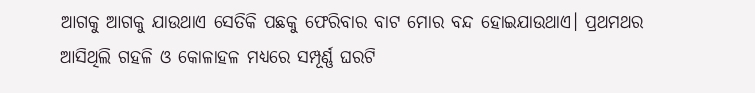ଆଗକୁ ଆଗକୁ ଯାଉଥାଏ ସେତିକି ପଛକୁ ଫେରିବାର ବାଟ ମୋର ବନ୍ଦ ହୋଇଯାଉଥାଏ। ପ୍ରଥମଥର ଆସିଥିଲି ଗହଳି ଓ କୋଳାହଳ ମଧ୍ୟରେ ସମ୍ପୂର୍ଣ୍ଣ ଘରଟି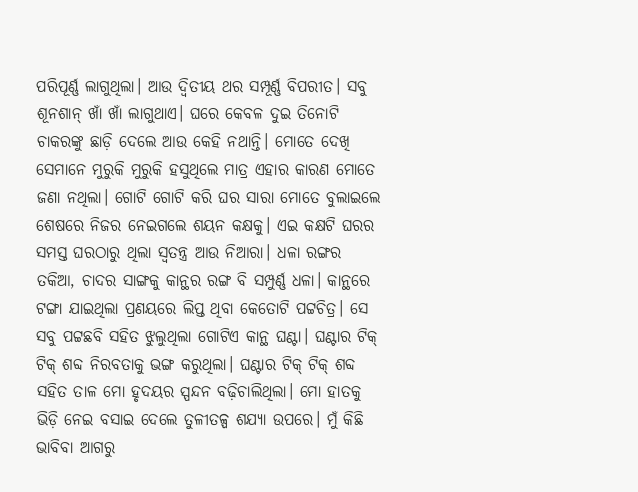ପରିପୂର୍ଣ୍ଣ ଲାଗୁଥିଲା। ଆଉ ଦ୍ଵିତୀୟ ଥର ସମ୍ପୂର୍ଣ୍ଣ ବିପରୀତ। ସବୁ ଶୂନଶାନ୍ ଖାଁ ଖାଁ ଲାଗୁଥାଏ। ଘରେ କେବଳ ଦୁଇ ତିନୋଟି ଚାକରଙ୍କୁ ଛାଡ଼ି ଦେଲେ ଆଉ କେହି ନଥାନ୍ତି। ମୋତେ ଦେଖି ସେମାନେ ମୁରୁକି ମୁରୁକି ହସୁଥିଲେ ମାତ୍ର ଏହାର କାରଣ ମୋତେ ଜଣା ନଥିଲା। ଗୋଟି ଗୋଟି କରି ଘର ସାରା ମୋତେ ବୁଲାଇଲେ ଶେଷରେ ନିଜର ନେଇଗଲେ ଶୟନ କକ୍ଷକୁ। ଏଇ କକ୍ଷଟି ଘରର ସମସ୍ତ ଘରଠାରୁ ଥିଲା ସ୍ୱତନ୍ତ୍ର ଆଉ ନିଆରା। ଧଳା ରଙ୍ଗର ତକିଆ, ଚାଦର ସାଙ୍ଗକୁ କାନ୍ଥର ରଙ୍ଗ ବି ସମ୍ପୁର୍ଣ୍ଣ ଧଳା। କାନ୍ଥରେ ଟଙ୍ଗା ଯାଇଥିଲା ପ୍ରଣୟରେ ଲିପ୍ତ ଥିବା କେତୋଟି ପଟ୍ଟଚିତ୍ର। ସେ ସବୁ ପଟ୍ଟଛବି ସହିତ ଝୁଲୁଥିଲା ଗୋଟିଏ କାନ୍ଥ ଘଣ୍ଟା। ଘଣ୍ଟାର ଟିକ୍ ଟିକ୍ ଶବ୍ଦ ନିରବତାକୁ ଭଙ୍ଗ କରୁଥିଲା। ଘଣ୍ଟାର ଟିକ୍ ଟିକ୍ ଶବ୍ଦ ସହିତ ତାଳ ମୋ ହୃଦୟର ସ୍ପନ୍ଦନ ବଢ଼ିଚାଲିଥିଲା। ମୋ ହାତକୁ ଭିଡ଼ି ନେଇ ବସାଇ ଦେଲେ ତୁଳୀତଳ୍ପ ଶଯ୍ୟା ଉପରେ। ମୁଁ କିଛି ଭାବିବା ଆଗରୁ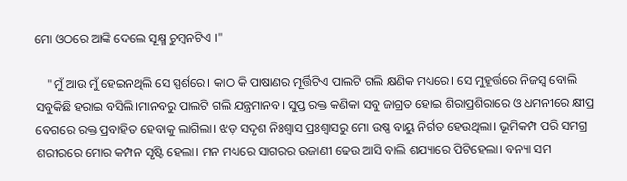ମୋ ଓଠରେ ଆଙ୍କି ଦେଲେ ସୂକ୍ଷ୍ମ ଚୁମ୍ବନଟିଏ ।"

    "ମୁଁ ଆଉ ମୁଁ ହେଇନଥିଲି ସେ ସ୍ପର୍ଶରେ। କାଠ କି ପାଷାଣର ମୂର୍ତ୍ତିଟିଏ ପାଲଟି ଗଲି କ୍ଷଣିକ ମଧ୍ୟରେ। ସେ ମୁହୂର୍ତ୍ତରେ ନିଜସ୍ଵ ବୋଲି ସବୁକିଛି ହରାଇ ବସିଲି।ମାନବରୁ ପାଲଟି ଗଲି ଯନ୍ତ୍ରମାନବ। ସୁପ୍ତ ରକ୍ତ କଣିକା ସବୁ ଜାଗ୍ରତ ହୋଇ ଶିରାପ୍ରଶିରାରେ ଓ ଧମନୀରେ କ୍ଷୀପ୍ର ବେଗରେ ରକ୍ତ ପ୍ରବାହିତ ହେବାକୁ ଲାଗିଲା। ଝଡ଼ ସଦୃଶ ନିଃଶ୍ୱାସ ପ୍ରଃଶ୍ୱାସରୁ ମୋ ଉଷ୍ଣ ବାୟୁ ନିର୍ଗତ ହେଉଥିଲା। ଭୂମିକମ୍ପ ପରି ସମଗ୍ର ଶରୀରରେ ମୋର କମ୍ପନ ସୃଷ୍ଟି ହେଲା। ମନ ମଧ୍ୟରେ ସାଗରର ଉଜାଣୀ ଢେଉ ଆସି ବାଲି ଶଯ୍ୟାରେ ପିଟିହେଲା। ବନ୍ୟା ସମ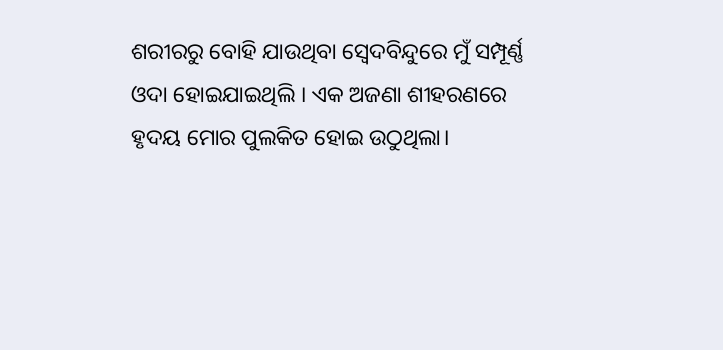ଶରୀରରୁ ବୋହି ଯାଉଥିବା ସ୍ୱେଦବିନ୍ଦୁରେ ମୁଁ ସମ୍ପୂର୍ଣ୍ଣ ଓଦା ହୋଇଯାଇଥିଲି । ଏକ ଅଜଣା ଶୀହରଣରେ ହୃଦୟ ମୋର ପୁଲକିତ ହୋଇ ଉଠୁଥିଲା।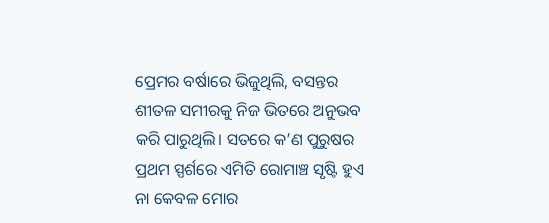ପ୍ରେମର ବର୍ଷାରେ ଭିଜୁଥିଲି, ବସନ୍ତର ଶୀତଳ ସମୀରକୁ ନିଜ ଭିତରେ ଅନୁଭବ କରି ପାରୁଥିଲି। ସତରେ କ’ଣ ପୁରୁଷର ପ୍ରଥମ ସ୍ପର୍ଶରେ ଏମିତି ରୋମାଞ୍ଚ ସୃଷ୍ଟି ହୁଏ ନା କେବଳ ମୋର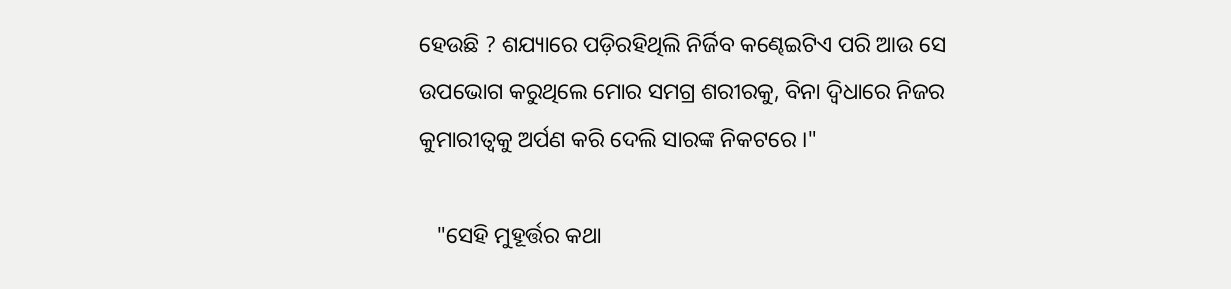ହେଉଛି ? ଶଯ୍ୟାରେ ପଡ଼ିରହିଥିଲି ନିର୍ଜିବ କଣ୍ଢେଇଟିଏ ପରି ଆଉ ସେ ଉପଭୋଗ କରୁଥିଲେ ମୋର ସମଗ୍ର ଶରୀରକୁ, ବିନା ଦ୍ୱିଧାରେ ନିଜର କୁମାରୀତ୍ୱକୁ ଅର୍ପଣ କରି ଦେଲି ସାରଙ୍କ ନିକଟରେ ।"

   "ସେହି ମୁହୂର୍ତ୍ତର କଥା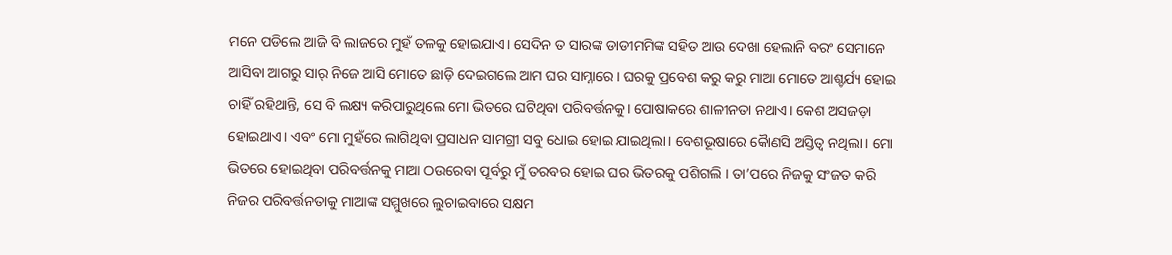ମନେ ପଡିଲେ ଆଜି ବି ଲାଜରେ ମୁହଁ ତଳକୁ ହୋଇଯାଏ। ସେଦିନ ତ ସାରଙ୍କ ଡାଡୀମମିଙ୍କ ସହିତ ଆଉ ଦେଖା ହେଲାନି ବରଂ ସେମାନେ ଆସିବା ଆଗରୁ ସାର୍ ନିଜେ ଆସି ମୋତେ ଛାଡ଼ି ଦେଇଗଲେ ଆମ ଘର ସାମ୍ନାରେ। ଘରକୁ ପ୍ରବେଶ କରୁ କରୁ ମାଆ ମୋତେ ଆଶ୍ଚର୍ଯ୍ୟ ହୋଇ ଚାହିଁ ରହିଥାନ୍ତି, ସେ ବି ଲକ୍ଷ୍ୟ କରିପାରୁଥିଲେ ମୋ ଭିତରେ ଘଟିଥିବା ପରିବର୍ତ୍ତନକୁ। ପୋଷାକରେ ଶାଳୀନତା ନଥାଏ। କେଶ ଅସଜଡ଼ା ହୋଇଥାଏ। ଏବଂ ମୋ ମୁହଁରେ ଲାଗିଥିବା ପ୍ରସାଧନ ସାମଗ୍ରୀ ସବୁ ଧୋଇ ହୋଇ ଯାଇଥିଲା। ବେଶଭୂଷାରେ କୈାଣସି ଅସ୍ତିତ୍ୱ ନଥିଲା। ମୋ ଭିତରେ ହୋଇଥିବା ପରିବର୍ତ୍ତନକୁ ମାଆ ଠଉରେବା ପୂର୍ବରୁ ମୁଁ ତରବର ହୋଇ ଘର ଭିତରକୁ ପଶିଗଲି । ତା’ପରେ ନିଜକୁ ସଂଜତ କରି ନିଜର ପରିବର୍ତ୍ତନତାକୁ ମାଆଙ୍କ ସମ୍ମୁଖରେ ଲୁଚାଇବାରେ ସକ୍ଷମ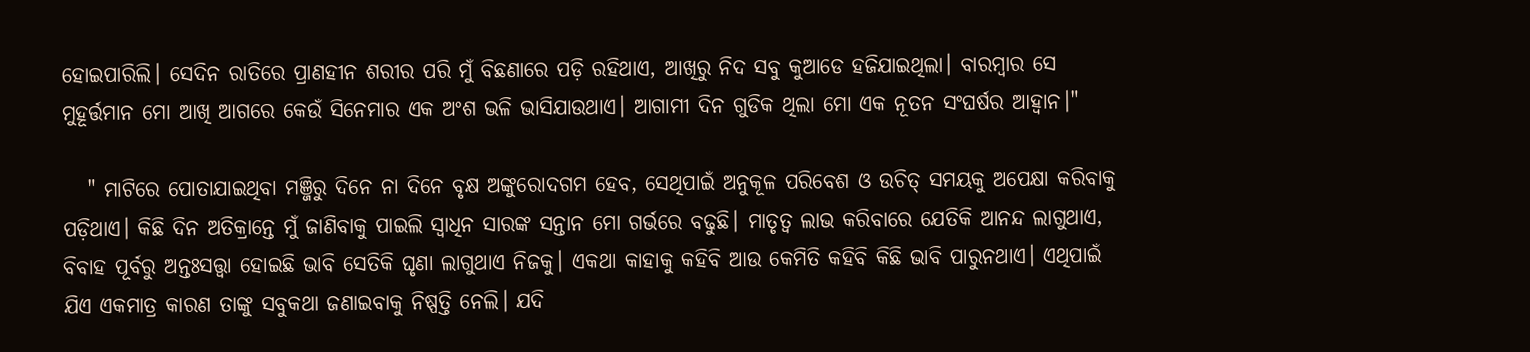ହୋଇପାରିଲି। ସେଦିନ ରାତିରେ ପ୍ରାଣହୀନ ଶରୀର ପରି ମୁଁ ବିଛଣାରେ ପଡ଼ି ରହିଥାଏ, ଆଖିରୁ ନିଦ ସବୁ କୁଆଡେ ହଜିଯାଇଥିଲା। ବାରମ୍ବାର ସେ ମୁହୂର୍ତ୍ତମାନ ମୋ ଆଖି ଆଗରେ କେଉଁ ସିନେମାର ଏକ ଅଂଶ ଭଳି ଭାସିଯାଉଥାଏ। ଆଗାମୀ ଦିନ ଗୁଡିକ ଥିଲା ମୋ ଏକ ନୂତନ ସଂଘର୍ଷର ଆହ୍ଵାନ।"

   " ମାଟିରେ ପୋତାଯାଇଥିବା ମଞ୍ଜିରୁ ଦିନେ ନା ଦିନେ ବୃକ୍ଷ ଅଙ୍କୁରୋଦଗମ ହେବ, ସେଥିପାଇଁ ଅନୁକୂଳ ପରିବେଶ ଓ ଉଚିତ୍ ସମୟକୁ ଅପେକ୍ଷା କରିବାକୁ ପଡ଼ିଥାଏ। କିଛି ଦିନ ଅତିକ୍ରାନ୍ତେ ମୁଁ ଜାଣିବାକୁ ପାଇଲି ସ୍ୱାଧିନ ସାରଙ୍କ ସନ୍ତାନ ମୋ ଗର୍ଭରେ ବଢୁଛି। ମାତୃତ୍ଵ ଲାଭ କରିବାରେ ଯେତିକି ଆନନ୍ଦ ଲାଗୁଥାଏ, ବିବାହ ପୂର୍ବରୁ ଅନ୍ତଃସତ୍ତ୍ଵା ହୋଇଛି ଭାବି ସେତିକି ଘୃଣା ଲାଗୁଥାଏ ନିଜକୁ। ଏକଥା କାହାକୁ କହିବି ଆଉ କେମିତି କହିବି କିଛି ଭାବି ପାରୁନଥାଏ। ଏଥିପାଇଁ ଯିଏ ଏକମାତ୍ର କାରଣ ତାଙ୍କୁ ସବୁକଥା ଜଣାଇବାକୁ ନିଷ୍ପତ୍ତି ନେଲି। ଯଦି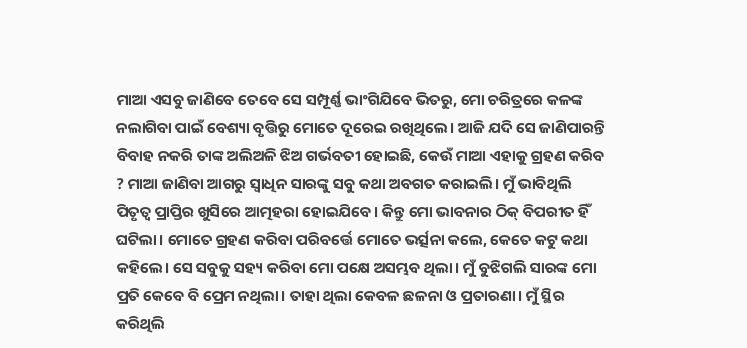ମାଆ ଏସବୁ ଜାଣିବେ ତେବେ ସେ ସମ୍ପୂର୍ଣ୍ଣ ଭାଂଗିଯିବେ ଭିତରୁ, ମୋ ଚରିତ୍ରରେ କଳଙ୍କ ନଲାଗିବା ପାଇଁ ବେଶ୍ୟା ବୃତ୍ତିରୁ ମୋତେ ଦୂରେଇ ରଖିଥିଲେ। ଆଜି ଯଦି ସେ ଜାଣିପାରନ୍ତି ବିବାହ ନକରି ତାଙ୍କ ଅଲିଅଳି ଝିଅ ଗର୍ଭବତୀ ହୋଇଛି, କେଉଁ ମାଆ ଏହାକୁ ଗ୍ରହଣ କରିବ ? ମାଆ ଜାଣିବା ଆଗରୁ ସ୍ୱାଧିନ ସାରଙ୍କୁ ସବୁ କଥା ଅବଗତ କରାଇଲି। ମୁଁ ଭାବିଥିଲି ପିତୃତ୍ୱ ପ୍ରାପ୍ତିର ଖୁସିରେ ଆତ୍ମହରା ହୋଇଯିବେ। କିନ୍ତୁ ମୋ ଭାବନାର ଠିକ୍ ବିପରୀତ ହିଁ ଘଟିଲା। ମୋତେ ଗ୍ରହଣ କରିବା ପରିବର୍ତ୍ତେ ମୋତେ ଭର୍ତ୍ସନା କଲେ, କେତେ କଟୁ କଥା କହିଲେ। ସେ ସବୁକୁ ସହ୍ୟ କରିବା ମୋ ପକ୍ଷେ ଅସମ୍ଭବ ଥିଲା। ମୁଁ ବୁଝିଗଲି ସାରଙ୍କ ମୋ ପ୍ରତି କେବେ ବି ପ୍ରେମ ନଥିଲା। ତାହା ଥିଲା କେବଳ ଛଳନା ଓ ପ୍ରତାରଣା। ମୁଁ ସ୍ଥିର କରିଥିଲି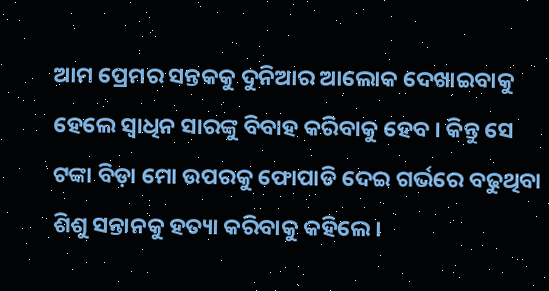ଆମ ପ୍ରେମର ସନ୍ତକକୁ ଦୁନିଆର ଆଲୋକ ଦେଖାଇବାକୁ ହେଲେ ସ୍ୱାଧିନ ସାରଙ୍କୁ ବିବାହ କରିବାକୁ ହେବ । କିନ୍ତୁ ସେ ଟଙ୍କା ବିଡ଼ା ମୋ ଉପରକୁ ଫୋପାଡି ଦେଇ ଗର୍ଭରେ ବଢୁଥିବା ଶିଶୁ ସନ୍ତାନକୁ ହତ୍ୟା କରିବାକୁ କହିଲେ।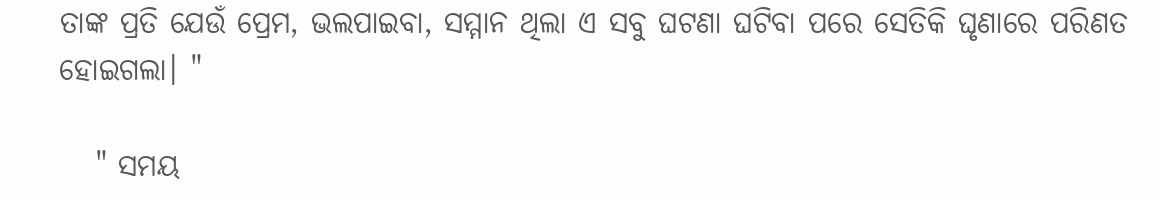ତାଙ୍କ ପ୍ରତି ଯେଉଁ ପ୍ରେମ, ଭଲପାଇବା, ସମ୍ମାନ ଥିଲା ଏ ସବୁ ଘଟଣା ଘଟିବା ପରେ ସେତିକି ଘୃଣାରେ ପରିଣତ ହୋଇଗଲା। "

   " ସମୟ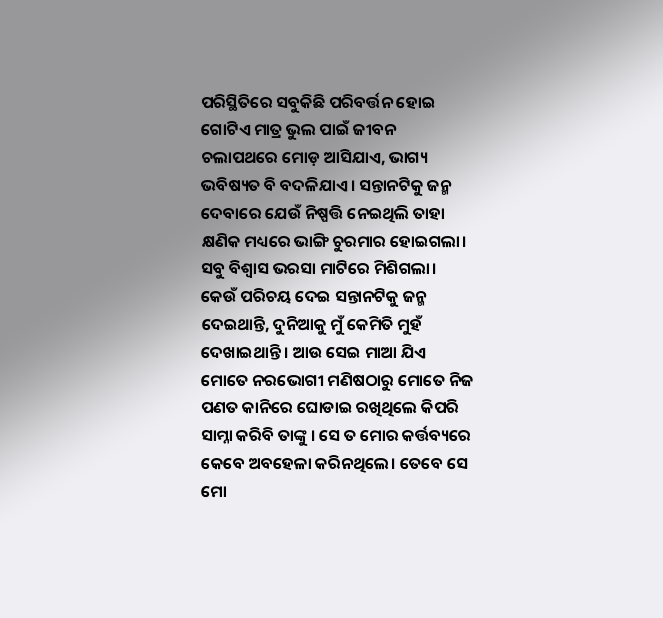ପରିସ୍ଥିତିରେ ସବୁକିଛି ପରିବର୍ତ୍ତନ ହୋଇ ଗୋଟିଏ ମାତ୍ର ଭୁଲ ପାଇଁ ଜୀବନ ଚଲାପଥରେ ମୋଡ଼ ଆସିଯାଏ, ଭାଗ୍ୟ ଭବିଷ୍ୟତ ବି ବଦଳିଯାଏ। ସନ୍ତାନଟିକୁ ଜନ୍ମ ଦେବାରେ ଯେଉଁ ନିଷ୍ପତ୍ତି ନେଇଥିଲି ତାହା କ୍ଷଣିକ ମଧ୍ୟରେ ଭାଙ୍ଗି ଚୁରମାର ହୋଇଗଲା। ସବୁ ବିଶ୍ୱାସ ଭରସା ମାଟିରେ ମିଶିଗଲା। କେଉଁ ପରିଚୟ ଦେଇ ସନ୍ତାନଟିକୁ ଜନ୍ମ ଦେଇଥାନ୍ତି, ଦୁନିଆକୁ ମୁଁ କେମିତି ମୁହଁ ଦେଖାଇଥାନ୍ତି । ଆଉ ସେଇ ମାଆ ଯିଏ ମୋତେ ନରଭୋଗୀ ମଣିଷଠାରୁ ମୋତେ ନିଜ ପଣତ କାନିରେ ଘୋଡାଇ ରଖିଥିଲେ କିପରି ସାମ୍ନା କରିବି ତାଙ୍କୁ । ସେ ତ ମୋର କର୍ତ୍ତବ୍ୟରେ କେବେ ଅବହେଳା କରିନଥିଲେ। ତେବେ ସେ ମୋ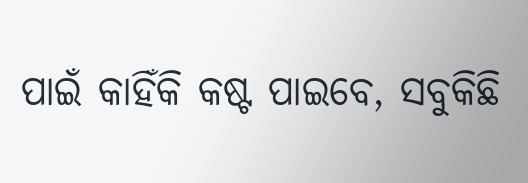ପାଇଁ କାହିଁକି କଷ୍ଟ ପାଇବେ, ସବୁକିଛି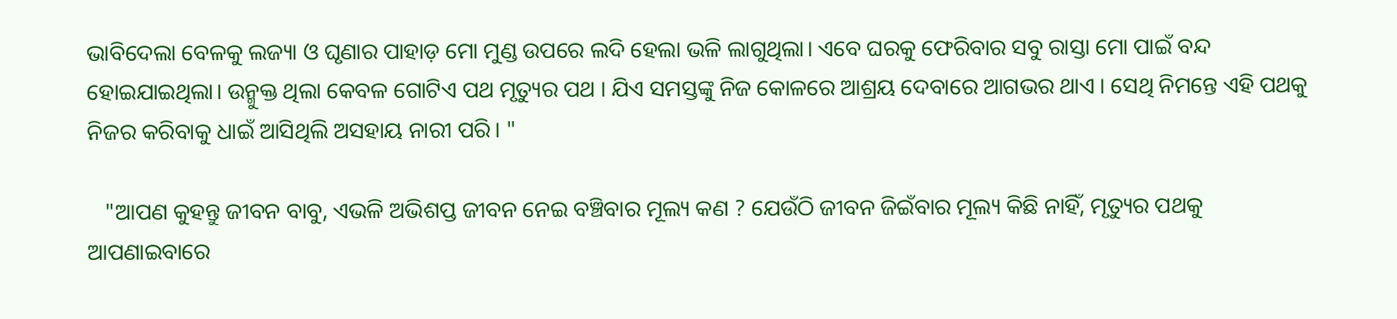ଭାବିଦେଲା ବେଳକୁ ଲଜ୍ୟା ଓ ଘୃଣାର ପାହାଡ଼ ମୋ ମୁଣ୍ଡ ଉପରେ ଲଦି ହେଲା ଭଳି ଲାଗୁଥିଲା। ଏବେ ଘରକୁ ଫେରିବାର ସବୁ ରାସ୍ତା ମୋ ପାଇଁ ବନ୍ଦ ହୋଇଯାଇଥିଲା। ଉନ୍ମୁକ୍ତ ଥିଲା କେବଳ ଗୋଟିଏ ପଥ ମୃତ୍ୟୁର ପଥ । ଯିଏ ସମସ୍ତଙ୍କୁ ନିଜ କୋଳରେ ଆଶ୍ରୟ ଦେବାରେ ଆଗଭର ଥାଏ । ସେଥି ନିମନ୍ତେ ଏହି ପଥକୁ ନିଜର କରିବାକୁ ଧାଇଁ ଆସିଥିଲି ଅସହାୟ ନାରୀ ପରି। "

   "ଆପଣ କୁହନ୍ତୁ ଜୀବନ ବାବୁ, ଏଭଳି ଅଭିଶପ୍ତ ଜୀବନ ନେଇ ବଞ୍ଚିବାର ମୂଲ୍ୟ କଣ ? ଯେଉଁଠି ଜୀବନ ଜିଇଁବାର ମୂଲ୍ୟ କିଛି ନାହିଁ, ମୃତ୍ୟୁର ପଥକୁ ଆପଣାଇବାରେ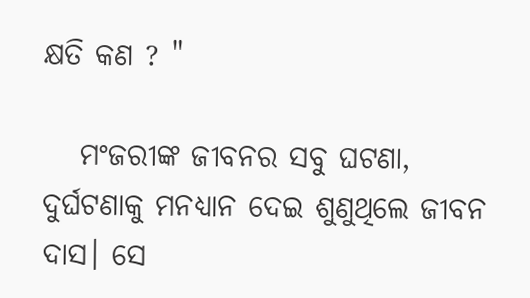କ୍ଷତି କଣ ? "

   ମଂଜରୀଙ୍କ ଜୀବନର ସବୁ ଘଟଣା, ଦୁର୍ଘଟଣାକୁ ମନଧ୍ୟାନ ଦେଇ ଶୁଣୁଥିଲେ ଜୀବନ ଦାସ। ସେ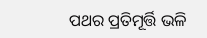ପଥର ପ୍ରତିମୂର୍ତ୍ତି ଭଳି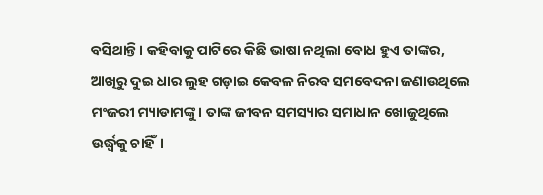ବସିଥାନ୍ତି। କହିବାକୁ ପାଟିରେ କିଛି ଭାଷା ନଥିଲା ବୋଧ ହୁଏ ତାଙ୍କର, ଆଖିରୁ ଦୁଇ ଧାର ଲୁହ ଗଡ଼ାଇ କେବଳ ନିରବ ସମବେଦନା ଜଣାଉଥିଲେ ମଂଜରୀ ମ୍ୟାଡାମଙ୍କୁ। ତାଙ୍କ ଜୀବନ ସମସ୍ୟାର ସମାଧାନ ଖୋଜୁଥିଲେ ଉର୍ଦ୍ଧ୍ଵକୁ ଚାହିଁ।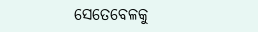ସେତେବେଳକୁ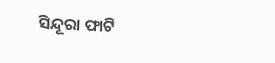ସିନ୍ଦୂରା ଫାଟି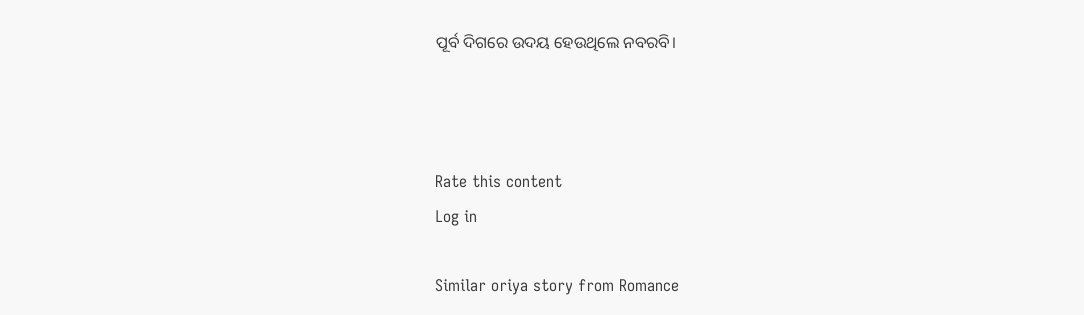ପୂର୍ବ ଦିଗରେ ଉଦୟ ହେଉଥିଲେ ନବରବି।



Rate this content
Log in

Similar oriya story from Romance